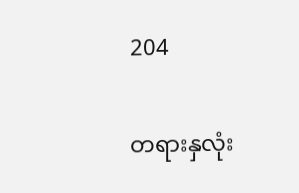204

တရားနှလုံး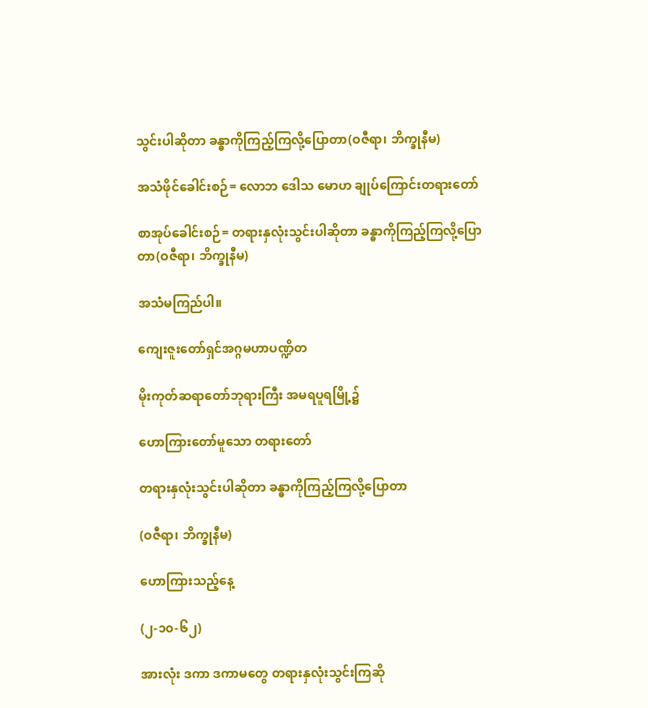သွင်းပါဆိုတာ ခန္ဓာကိုကြည့်ကြလို့ပြောတာ(ဝဇီရာ၊ ဘိက္ခုနီမ)

အသံဖိုင်ခေါင်းစဉ်= လောဘ ဒေါသ မောဟ ချုပ်ကြောင်းတရားတော်

စာအုပ်ခေါင်းစဉ်= တရားနှလုံးသွင်းပါဆိုတာ ခန္ဓာကိုကြည့်ကြလို့ပြောတာ(ဝဇီရာ၊ ဘိက္ခုနီမ)

အသံမကြည်ပါ။

ကျေးဇူးတော်ရှင်အဂ္ဂမဟာပဏ္ဍိတ

မိုးကုတ်ဆရာတော်ဘုရားကြီး အမရပူရမြို့၌

ဟောကြားတော်မူသော တရားတော်

တရားနှလုံးသွင်းပါဆိုတာ ခန္ဓာကိုကြည့်ကြလို့ပြောတာ

(ဝဇီရာ၊ ဘိက္ခုနီမ)

ဟောကြားသည့်နေ့

(၂-၁၀-၆၂)

အားလုံး ဒကာ ဒကာမတွေ တရားနှလုံးသွင်းကြဆို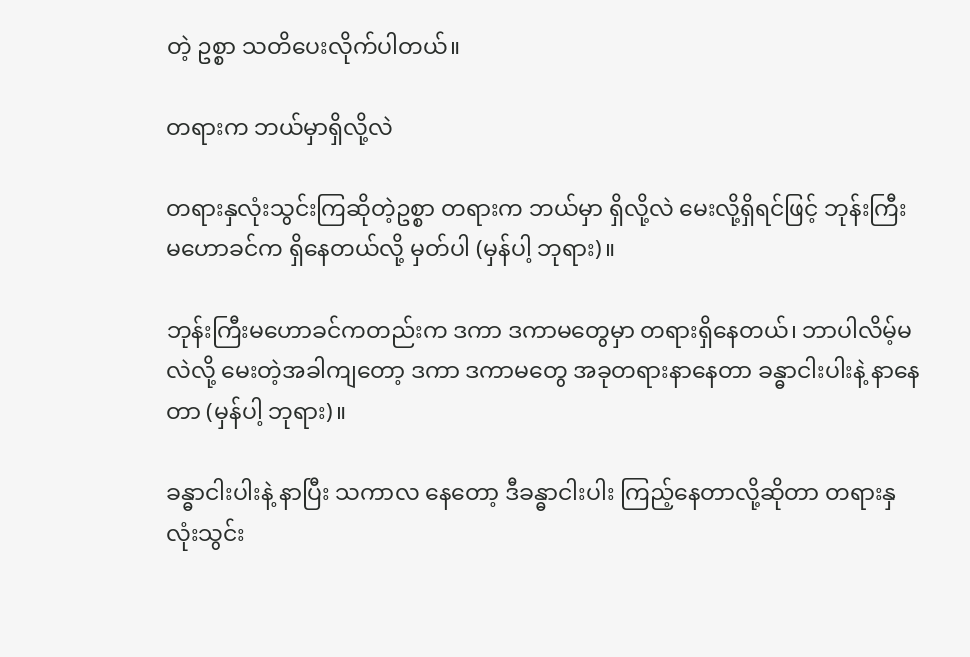တဲ့ ဥစ္စာ သတိပေးလိုက်ပါတယ်။

တရားက ဘယ်မှာရှိလို့လဲ

တရားနှလုံးသွင်းကြဆိုတဲ့ဥစ္စာ တရားက ဘယ်မှာ ရှိလို့လဲ မေးလို့ရှိရင်ဖြင့် ဘုန်းကြီး မဟောခင်က ရှိနေတယ်လို့ မှတ်ပါ (မှန်ပါ့ ဘုရား)။

ဘုန်းကြီးမဟောခင်ကတည်းက ဒကာ ဒကာမတွေမှာ တရားရှိနေတယ်၊ ဘာပါလိမ့်မလဲလို့ မေးတဲ့အခါကျတော့ ဒကာ ဒကာမတွေ အခုတရားနာနေတာ ခန္ဓာငါးပါးနဲ့ နာနေတာ (မှန်ပါ့ ဘုရား)။

ခန္ဓာငါးပါးနဲ့ နာပြီး သကာလ နေတော့ ဒီခန္ဓာငါးပါး ကြည့်နေတာလို့ဆိုတာ တရားနှလုံးသွင်း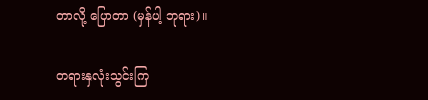တာလို့ ပြောတာ (မှန်ပါ့ ဘုရား)။

တရားနှလုံးသွင်းကြ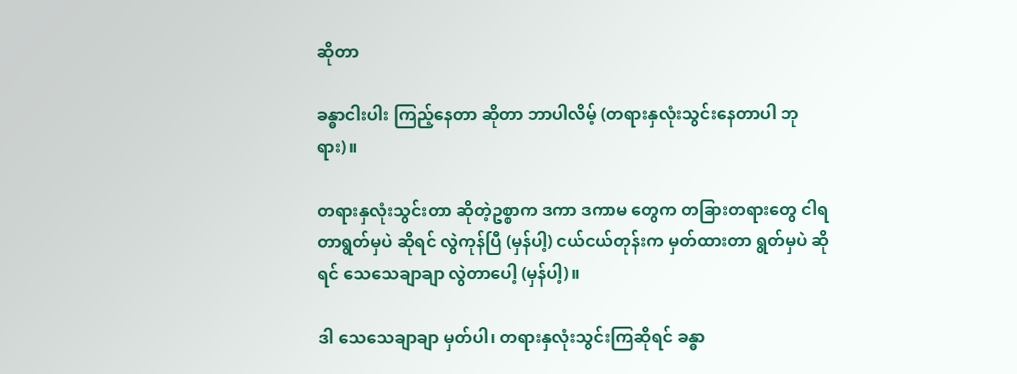ဆိုတာ

ခန္ဓာငါးပါး ကြည့်နေတာ ဆိုတာ ဘာပါလိမ့် (တရားနှလုံးသွင်းနေတာပါ ဘုရား)။

တရားနှလုံးသွင်းတာ ဆိုတဲ့ဥစ္စာက ဒကာ ဒကာမ တွေက တခြားတရားတွေ ငါရတာရွတ်မှပဲ ဆိုရင် လွဲကုန်ပြီ (မှန်ပါ့) ငယ်ငယ်တုန်းက မှတ်ထားတာ ရွတ်မှပဲ ဆိုရင် သေသေချာချာ လွဲတာပေါ့ (မှန်ပါ့)။

ဒါ သေသေချာချာ မှတ်ပါ၊ တရားနှလုံးသွင်းကြဆိုရင် ခန္ဓာ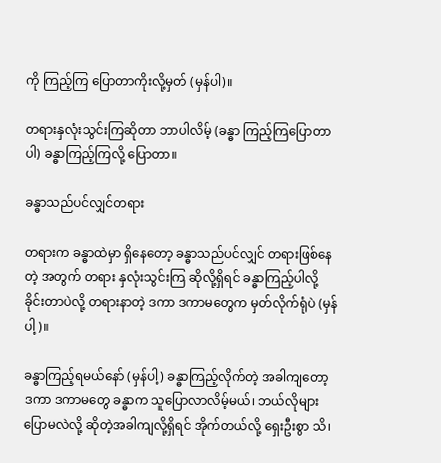ကို ကြည့်ကြ ပြောတာကိုးလို့မှတ် (မှန်ပါ)။

တရားနှလုံးသွင်းကြဆိုတာ ဘာပါလိမ့် (ခန္ဓာ ကြည့်ကြပြောတာပါ) ခန္ဓာကြည့်ကြလို့ ပြောတာ။

ခန္ဓာသည်ပင်လျှင်တရား

တရားက ခန္ဓာထဲမှာ ရှိနေတော့ ခန္ဓာသည်ပင်လျှင် တရားဖြစ်နေတဲ့ အတွက် တရား နှလုံးသွင်းကြ ဆိုလို့ရှိရင် ခန္ဓာကြည့်ပါလို့ခိုင်းတာပဲလို့ တရားနာတဲ့ ဒကာ ဒကာမတွေက မှတ်လိုက်ရုံပဲ (မှန်ပါ့)။

ခန္ဓာကြည့်ရမယ်နော် (မှန်ပါ့) ခန္ဓာကြည့်လိုက်တဲ့ အခါကျတော့ ဒကာ ဒကာမတွေ ခန္ဓာက သူပြောလာလိမ့်မယ်၊ ဘယ်လိုများ ပြောမလဲလို့ ဆိုတဲ့အခါကျလို့ရှိရင် အိုက်တယ်လို့ ရှေးဦးစွာ သိ၊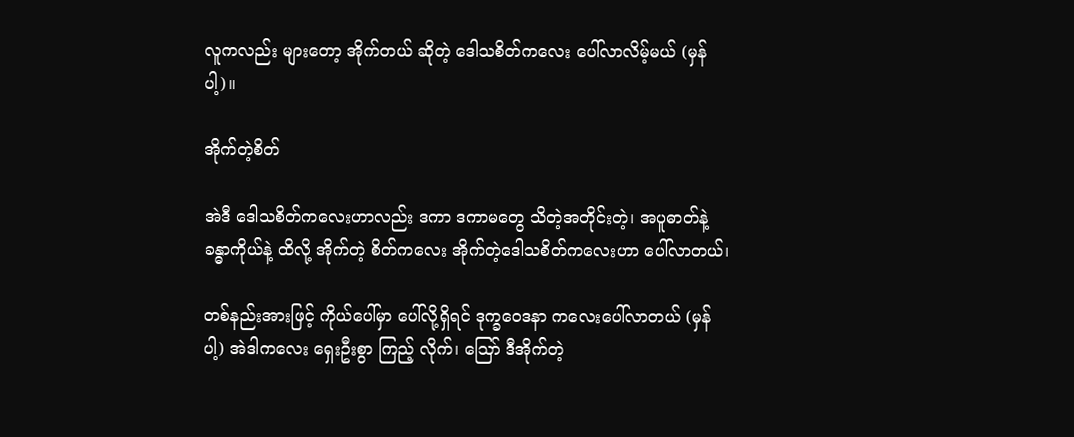လူကလည်း များတော့ အိုက်တယ် ဆိုတဲ့ ဒေါသစိတ်ကလေး ပေါ်လာလိမ့်မယ် (မှန်ပါ့)။

အိုက်တဲ့စိတ်

အဲဒီ ဒေါသစိတ်ကလေးဟာလည်း ဒကာ ဒကာမတွေ သိတဲ့အတိုင်းတဲ့၊ အပူဓာတ်နဲ့ ခန္ဓာကိုယ်နဲ့ ထိလို့ အိုက်တဲ့ စိတ်ကလေး အိုက်တဲ့ဒေါသစိတ်ကလေးဟာ ပေါ်လာတယ်၊

တစ်နည်းအားဖြင့် ကိုယ်ပေါ်မှာ ပေါ်လို့ရှိရင် ဒုက္ခဝေဒနာ ကလေးပေါ်လာတယ် (မှန်ပါ့) အဲဒါကလေး ရှေးဦးစွာ ကြည့် လိုက်၊ ဪ ဒီအိုက်တဲ့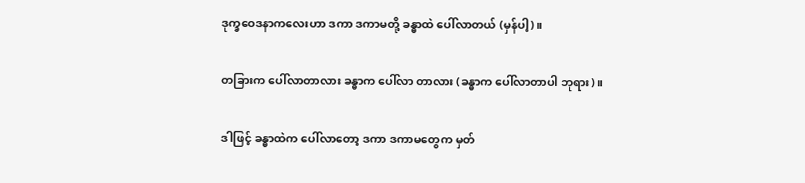ဒုက္ခဝေဒနာကလေးဟာ ဒကာ ဒကာမတို့ ခန္ဓာထဲ ပေါ်လာတယ် (မှန်ပါ့)။

တခြားက ပေါ်လာတာလား ခန္ဓာက ပေါ်လာ တာလား (ခန္ဓာက ပေါ်လာတာပါ ဘုရား)။

ဒါဖြင့် ခန္ဓာထဲက ပေါ်လာတော့ ဒကာ ဒကာမတွေက မှတ်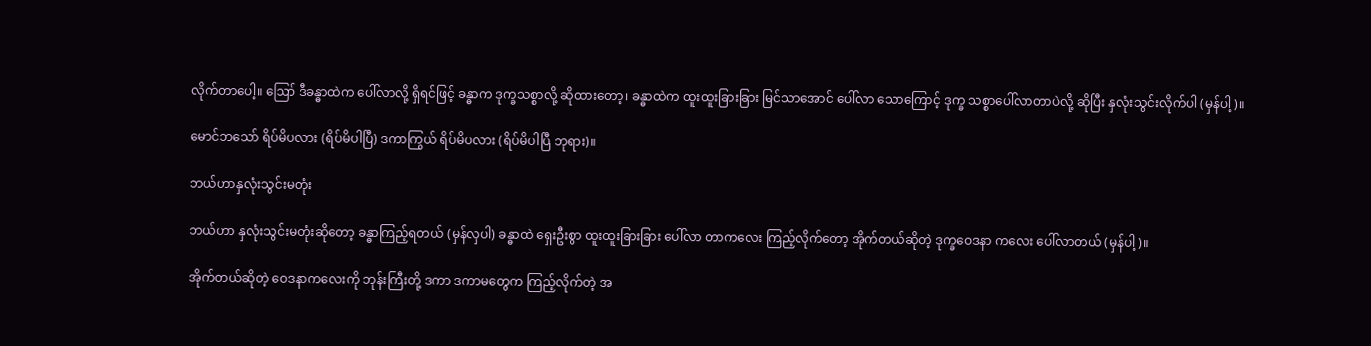လိုက်တာပေါ့။ ဪ ဒီခန္ဓာထဲက ပေါ်လာလို့ ရှိရင်ဖြင့် ခန္ဓာက ဒုက္ခသစ္စာလို့ ဆိုထားတော့၊ ခန္ဓာထဲက ထူးထူးခြားခြား မြင်သာအောင် ပေါ်လာ သောကြောင့် ဒုက္ခ သစ္စာပေါ်လာတာပဲလို့ ဆိုပြီး နှလုံးသွင်းလိုက်ပါ (မှန်ပါ့)။

မောင်ဘသော် ရိပ်မိပလား (ရိပ်မိပါပြီ) ဒကာကြွယ် ရိပ်မိပလား (ရိပ်မိပါပြီ ဘုရား)။

ဘယ်ဟာနှလုံးသွင်းမတုံး

ဘယ်ဟာ နှလုံးသွင်းမတုံးဆိုတော့ ခန္ဓာကြည့်ရတယ် (မှန်လှပါ) ခန္ဓာထဲ ရှေးဦးစွာ ထူးထူးခြားခြား ပေါ်လာ တာကလေး ကြည့်လိုက်တော့ အိုက်တယ်ဆိုတဲ့ ဒုက္ခဝေဒနာ ကလေး ပေါ်လာတယ် (မှန်ပါ့)။

အိုက်တယ်ဆိုတဲ့ ဝေဒနာကလေးကို ဘုန်းကြီးတို့ ဒကာ ဒကာမတွေက ကြည့်လိုက်တဲ့ အ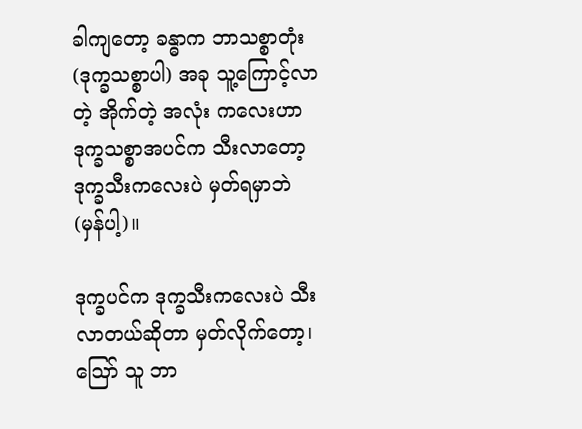ခါကျတော့ ခန္ဓာက ဘာသစ္စာတုံး (ဒုက္ခသစ္စာပါ) အခု သူ့ကြောင့်လာတဲ့ အိုက်တဲ့ အလုံး ကလေးဟာ ဒုက္ခသစ္စာအပင်က သီးလာတော့ ဒုက္ခသီးကလေးပဲ မှတ်ရမှာဘဲ (မှန်ပါ့)။

ဒုက္ခပင်က ဒုက္ခသီးကလေးပဲ သီးလာတယ်ဆိုတာ မှတ်လိုက်တော့၊ ဪ သူ ဘာ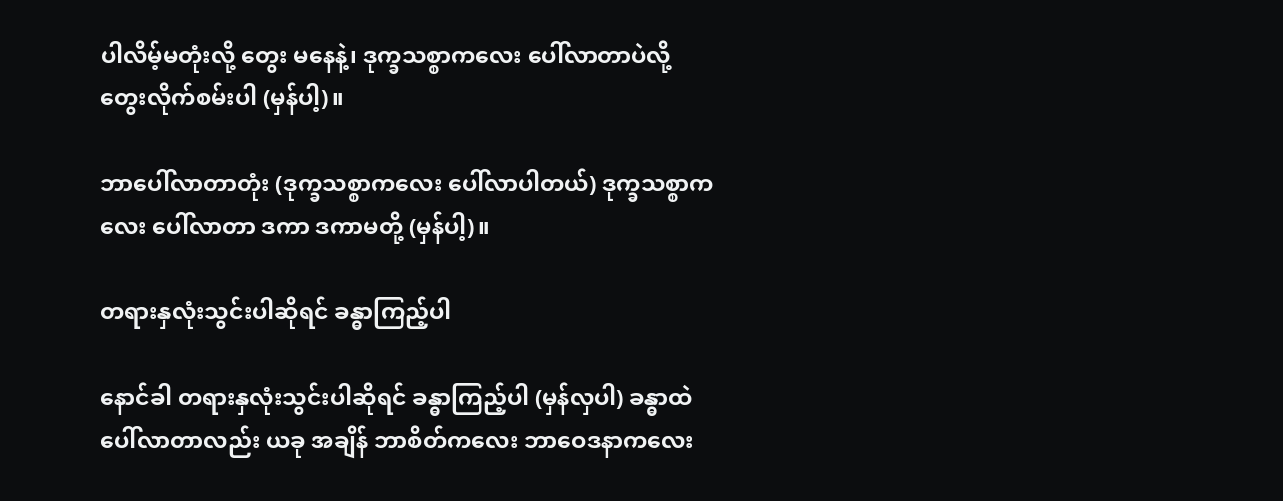ပါလိမ့်မတုံးလို့ တွေး မနေနဲ့၊ ဒုက္ခသစ္စာကလေး ပေါ်လာတာပဲလို့ တွေးလိုက်စမ်းပါ (မှန်ပါ့)။

ဘာပေါ်လာတာတုံး (ဒုက္ခသစ္စာကလေး ပေါ်လာပါတယ်) ဒုက္ခသစ္စာကလေး ပေါ်လာတာ ဒကာ ဒကာမတို့ (မှန်ပါ့)။

တရားနှလုံးသွင်းပါဆိုရင် ခန္ဓာကြည့်ပါ

နောင်ခါ တရားနှလုံးသွင်းပါဆိုရင် ခန္ဓာကြည့်ပါ (မှန်လှပါ) ခန္ဓာထဲ ပေါ်လာတာလည်း ယခု အချိန် ဘာစိတ်ကလေး ဘာဝေဒနာကလေး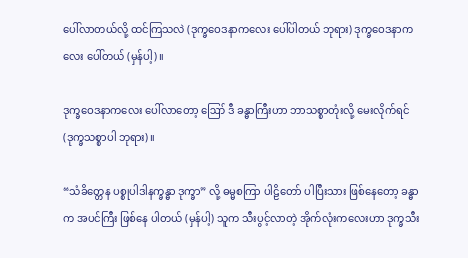ပေါ်လာတယ်လို့ ထင်ကြသလဲ (ဒုက္ခဝေဒနာကလေး ပေါ်ပါတယ် ဘုရား) ဒုက္ခဝေဒနာကလေး ပေါ်တယ် (မှန်ပါ့)။

ဒုက္ခဝေဒနာကလေး ပေါ်လာတော့ ဪ ဒီ ခန္ဓာကြီးဟာ ဘာသစ္စာတုံးလို့ မေးလိုက်ရင် (ဒုက္ခသစ္စာပါ ဘုရား)။

“သံခိတ္တေန ပစ္စုပါဒါနက္ခန္ဓာ ဒုက္ခာ” လို့ ဓမ္မစကြာ ပါဠိတော် ပါပြီးသား ဖြစ်နေတော့ ခန္ဓာက အပင်ကြီး ဖြစ်နေ ပါတယ် (မှန်ပါ့) သူက သီးပွင့်လာတဲ့ အိုက်လုံးကလေးဟာ ဒုက္ခသီး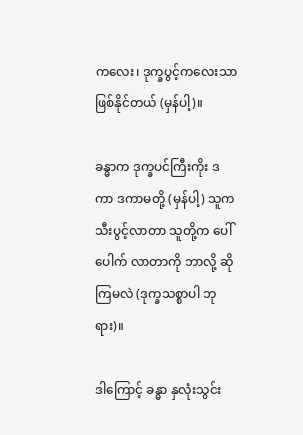ကလေး၊ ဒုက္ခပွင့်ကလေးသာ ဖြစ်နိုင်တယ် (မှန်ပါ့)။

ခန္ဓာက ဒုက္ခပင်ကြီးကိုး ဒကာ ဒကာမတို့ (မှန်ပါ့) သူက သီးပွင့်လာတာ သူတို့က ပေါ်ပေါက် လာတာကို ဘာလို့ ဆိုကြမလဲ (ဒုက္ခသစ္စာပါ ဘုရား)။

ဒါကြောင့် ခန္ဓာ နှလုံးသွင်း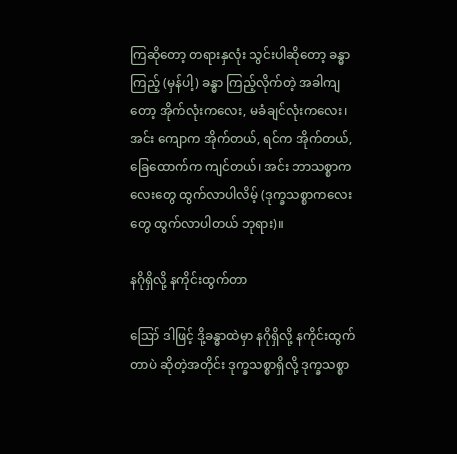ကြဆိုတော့ တရားနှလုံး သွင်းပါဆိုတော့ ခန္ဓာကြည့် (မှန်ပါ့) ခန္ဓာ ကြည့်လိုက်တဲ့ အခါကျတော့ အိုက်လုံးကလေး, မခံချင်လုံးကလေး၊ အင်း ကျောက အိုက်တယ်, ရင်က အိုက်တယ်, ခြေထောက်က ကျင်တယ်၊ အင်း ဘာသစ္စာကလေးတွေ ထွက်လာပါလိမ့် (ဒုက္ခသစ္စာကလေးတွေ ထွက်လာပါတယ် ဘုရား)။

နဂိုရှိလို့ နကိုင်းထွက်တာ

ဪ ဒါဖြင့် ဒို့ခန္ဓာထဲမှာ နဂိုရှိလို့ နကိုင်းထွက် တာပဲ ဆိုတဲ့အတိုင်း ဒုက္ခသစ္စာရှိလို့ ဒုက္ခသစ္စာ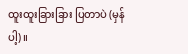ထူးထူးခြားခြား ပြတာပဲ (မှန်ပါ့)။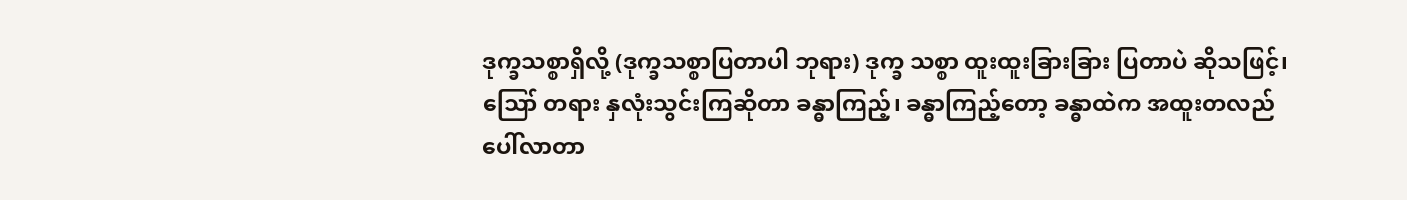ဒုက္ခသစ္စာရှိလို့ (ဒုက္ခသစ္စာပြတာပါ ဘုရား) ဒုက္ခ သစ္စာ ထူးထူးခြားခြား ပြတာပဲ ဆိုသဖြင့်၊ ဪ တရား နှလုံးသွင်းကြဆိုတာ ခန္ဓာကြည့်၊ ခန္ဓာကြည့်တော့ ခန္ဓာထဲက အထူးတလည် ပေါ်လာတာ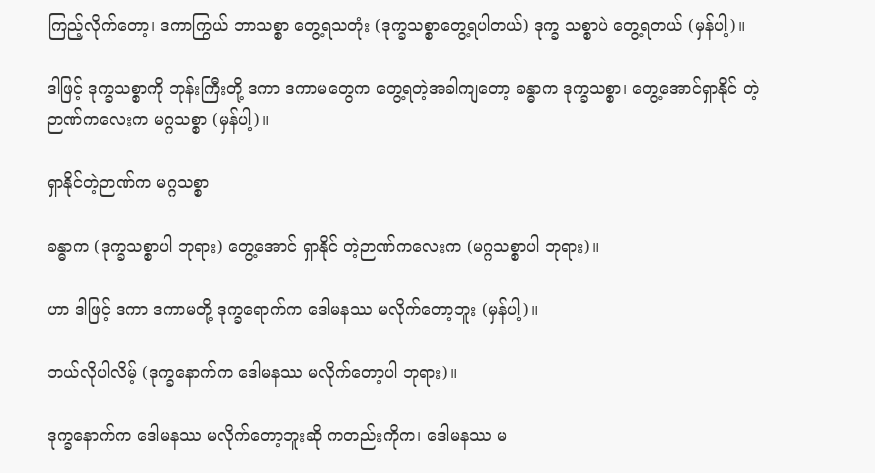ကြည့်လိုက်တော့၊ ဒကာကြွယ် ဘာသစ္စာ တွေ့ရသတုံး (ဒုက္ခသစ္စာတွေ့ရပါတယ်) ဒုက္ခ သစ္စာပဲ တွေ့ရတယ် (မှန်ပါ့)။

ဒါဖြင့် ဒုက္ခသစ္စာကို ဘုန်းကြီးတို့ ဒကာ ဒကာမတွေက တွေ့ရတဲ့အခါကျတော့ ခန္ဓာက ဒုက္ခသစ္စာ၊ တွေ့အောင်ရှာနိုင် တဲ့ ဉာဏ်ကလေးက မဂ္ဂသစ္စာ (မှန်ပါ့)။

ရှာနိုင်တဲ့ဉာဏ်က မဂ္ဂသစ္စာ

ခန္ဓာက (ဒုက္ခသစ္စာပါ ဘုရား) တွေ့အောင် ရှာနိုင် တဲ့ဉာဏ်ကလေးက (မဂ္ဂသစ္စာပါ ဘုရား)။

ဟာ ဒါဖြင့် ဒကာ ဒကာမတို့ ဒုက္ခရောက်က ဒေါမနဿ မလိုက်တော့ဘူး (မှန်ပါ့)။

ဘယ်လိုပါလိမ့် (ဒုက္ခနောက်က ဒေါမနဿ မလိုက်တော့ပါ ဘုရား)။

ဒုက္ခနောက်က ဒေါမနဿ မလိုက်တော့ဘူးဆို ကတည်းကိုက၊ ဒေါမနဿ မ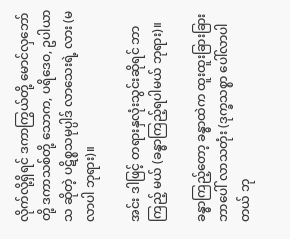လိုက်လို့ရှိရင် ဒကာကြွယ်တို့ မောင်လှဘော်တို့ ဒကာသစ်တို့ သောက, ပရိဒေဝ, ဥပါယာသ ဆိုတဲ့ ပဋိစ္စသမုပ္ပါဒ် လာသေးရဲ့ လား (မလာပါ ဘုရား)။

အင်း ဒါဖြင့် တရားနှလုံးသွင်းဆိုရင် ဘာကြည့် မယ် (ခန္ဓာကြည့်ရပါမယ် ဘုရား)။

ခန္ဓာကြည့်တော့ ခန္ဓာထဲက ထူးထူးခြားခြား ဘာပေါ် လာသတုံး (ဒုက္ခသစ္စာ ပေါ်လာပါတယ် ဘု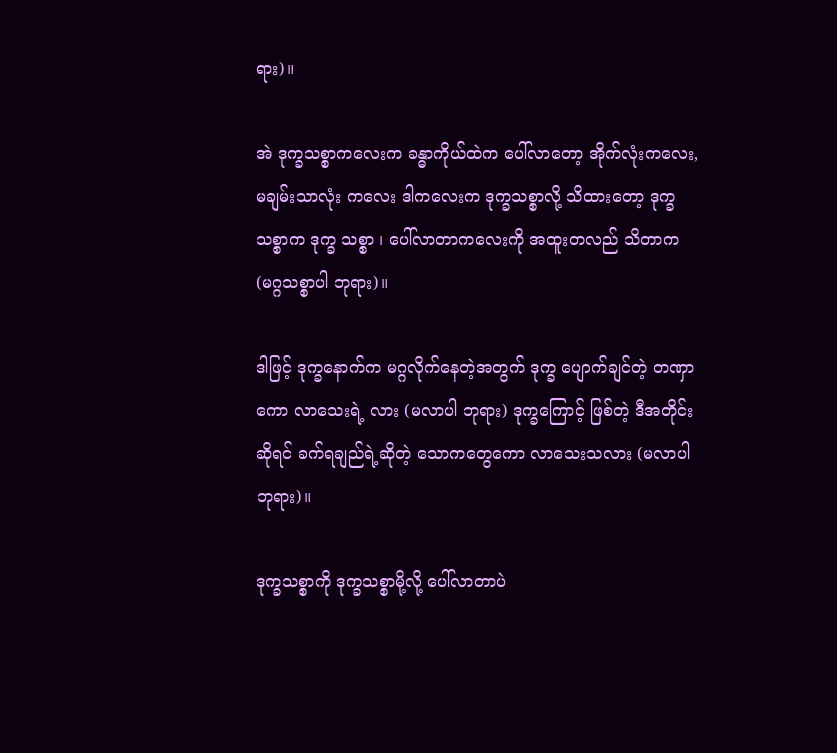ရား)။

အဲ ဒုက္ခသစ္စာကလေးက ခန္ဓာကိုယ်ထဲက ပေါ်လာတော့ အိုက်လုံးကလေး, မချမ်းသာလုံး ကလေး ဒါကလေးက ဒုက္ခသစ္စာလို့ သိထားတော့ ဒုက္ခသစ္စာက ဒုက္ခ သစ္စာ ၊ ပေါ်လာတာကလေးကို အထူးတလည် သိတာက (မဂ္ဂသစ္စာပါ ဘုရား)။

ဒါဖြင့် ဒုက္ခနောက်က မဂ္ဂလိုက်နေတဲ့အတွက် ဒုက္ခ ပျောက်ချင်တဲ့ တဏှာကော လာသေးရဲ့ လား (မလာပါ ဘုရား) ဒုက္ခကြောင့် ဖြစ်တဲ့ ဒီအတိုင်းဆိုရင် ခက်ရချည်ရဲ့ဆိုတဲ့ သောကတွေကော လာသေးသလား (မလာပါ ဘုရား)။

ဒုက္ခသစ္စာကို ဒုက္ခသစ္စာမို့လို့ ပေါ်လာတာပဲ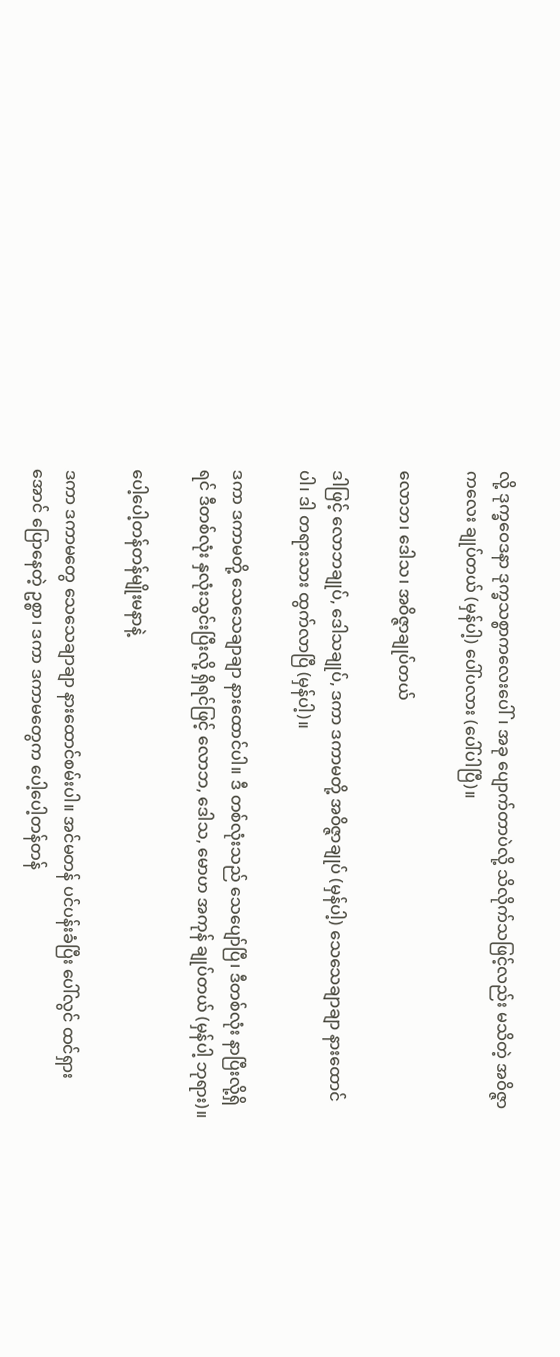လို့ ဒုက္ခဝေဒနာ ဒုက္ခသစ္စာကလေးပေါ်၊ အခု ပျောက်တာပဲလို့ သိလိုက်သဖြင့်လည်း မသိတဲ့ အဝိဇ္ဇာကလေး ချုပ်တယ် (မှန်ပါ့) ပေါ်ပလား (ပေါ်ပါပြီ)။

လောဘ၊ ဒေါသ၊ အဝိဇ္ဇာချုပ်တယ်

ဒါဖြင့် လောဘချုပ်, ဒေါသချုပ်, ဒကာ ဒကာမတို့ အဝိဇ္ဇာချုပ် (မှန်ပါ့) သေသေချာချာ နားထောင်ပါ၊ ဒါ တရားသား ထွက်လာပြီ (မှန်ပါ့)။

ဒကာ ဒကာမတို့ သေသေချာချာ နားထောင်ပါ။ ဒီ တစ်လုံးသည် သေပျော်ပြီ၊ ဒီတစ်လုံး နာပြီးလို့ရှိရင် ဒီတစ်လုံး နှလုံးသွင်းပြီးလို့ ရှိရင်ဖြင့် လောဘ, ဒေါသ, မောဟ အကုန် ချုပ်တယ် (မှန်ပါ့ ဘုရား)။

ပေါ့ပေါ့တန်တန်မျိုးမနာနဲ့

ဒကာ ဒကာမတွေ သေသေချာချာ နားထောင်စမ်းပါ။ အင်မတန် ပင်ပန်းခံပြီး ပေါ်လွင် ထင်ရှားအောင် ပြောနေတဲ့ ဥစ္စာ၊ ဒကာ ဒကာမတွေက ပေါ့ပေါ့တန်တန်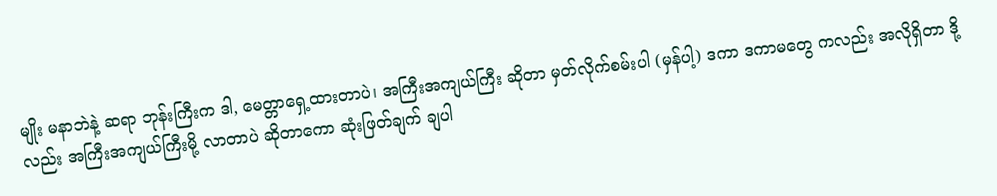မျိုး မနာဘဲနဲ့ ဆရာ ဘုန်းကြီးက ဒါ, မေတ္တာရှေ့ထားတာပဲ၊ အကြီးအကျယ်ကြီး ဆိုတာ မှတ်လိုက်စမ်းပါ (မှန်ပါ့) ဒကာ ဒကာမတွေ ကလည်း အလိုရှိတာ ဒို့လည်း အကြီးအကျယ်ကြီးမို့ လာတာပဲ ဆိုတာကော ဆုံးဖြတ်ချက် ချပါ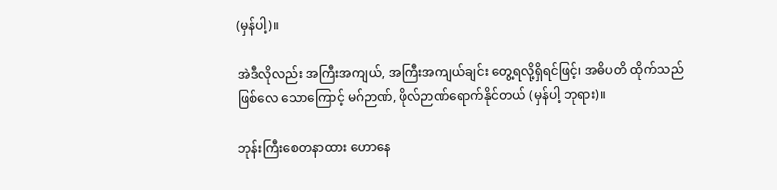(မှန်ပါ့)။

အဲဒီလိုလည်း အကြီးအကျယ်, အကြီးအကျယ်ချင်း တွေ့ရလို့ရှိရင်ဖြင့်၊ အဓိပတိ ထိုက်သည် ဖြစ်လေ သောကြောင့် မဂ်ဉာဏ်, ဖိုလ်ဉာဏ်ရောက်နိုင်တယ် (မှန်ပါ့ ဘုရား)။

ဘုန်းကြီးစေတနာထား ဟောနေ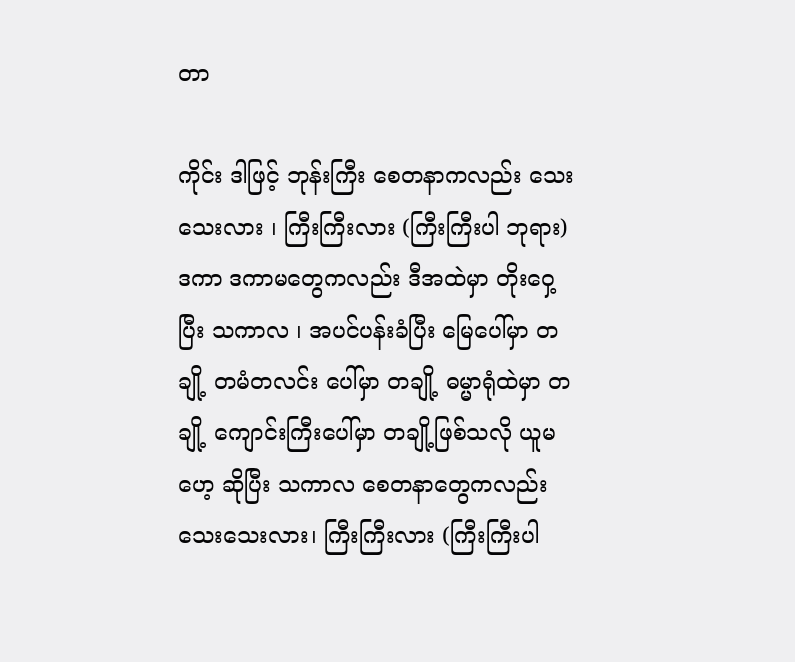တာ

ကိုင်း ဒါဖြင့် ဘုန်းကြီး စေတနာကလည်း သေးသေးလား ၊ ကြီးကြီးလား (ကြီးကြီးပါ ဘုရား) ဒကာ ဒကာမတွေကလည်း ဒီအထဲမှာ တိုးဝှေ့ပြီး သကာလ ၊ အပင်ပန်းခံပြီး မြေပေါ်မှာ တချို့ တမံတလင်း ပေါ်မှာ တချို့ ဓမ္မာရုံထဲမှာ တချို့ ကျောင်းကြီးပေါ်မှာ တချို့ဖြစ်သလို ယူမဟေ့ ဆိုပြီး သကာလ စေတနာတွေကလည်း သေးသေးလား၊ ကြီးကြီးလား (ကြီးကြီးပါ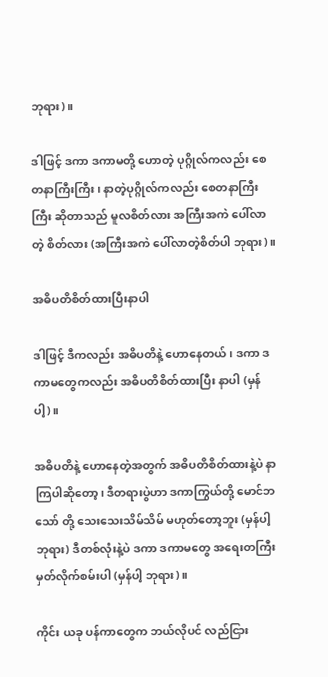ဘုရား)။

ဒါဖြင့် ဒကာ ဒကာမတို့ ဟောတဲ့ ပုဂ္ဂိုလ်ကလည်း စေတနာကြီးကြီး၊ နာတဲ့ပုဂ္ဂိုလ်ကလည်း စေတနာကြီးကြီး ဆိုတာသည် မူလစိတ်လား အကြီးအကဲ ပေါ်လာတဲ့ စိတ်လား (အကြီးအကဲ ပေါ်လာတဲ့စိတ်ပါ ဘုရား)။

အဓိပတိစိတ်ထားပြီးနာပါ

ဒါဖြင့် ဒီကလည်း အဓိပတိနဲ့ ဟောနေတယ်၊ ဒကာ ဒကာမတွေကလည်း အဓိပတိစိတ်ထားပြီး နာပါ (မှန်ပါ့)။

အဓိပတိနဲ့ ဟောနေတဲ့အတွက် အဓိပတိစိတ်ထားနဲ့ပဲ နာကြပါဆိုတော့၊ ဒီတရားပွဲဟာ ဒကာကြွယ်တို့ မောင်ဘသော် တို့ သေးသေးသိမ်သိမ် မဟုတ်တော့ဘူး (မှန်ပါ့ ဘုရား) ဒီတစ်လုံးနဲ့ပဲ ဒကာ ဒကာမတွေ အရေးတကြီး မှတ်လိုက်စမ်းပါ (မှန်ပါ့ ဘုရား)။

ကိုင်း ယခု ပန်ကာတွေက ဘယ်လိုပင် လည်ငြား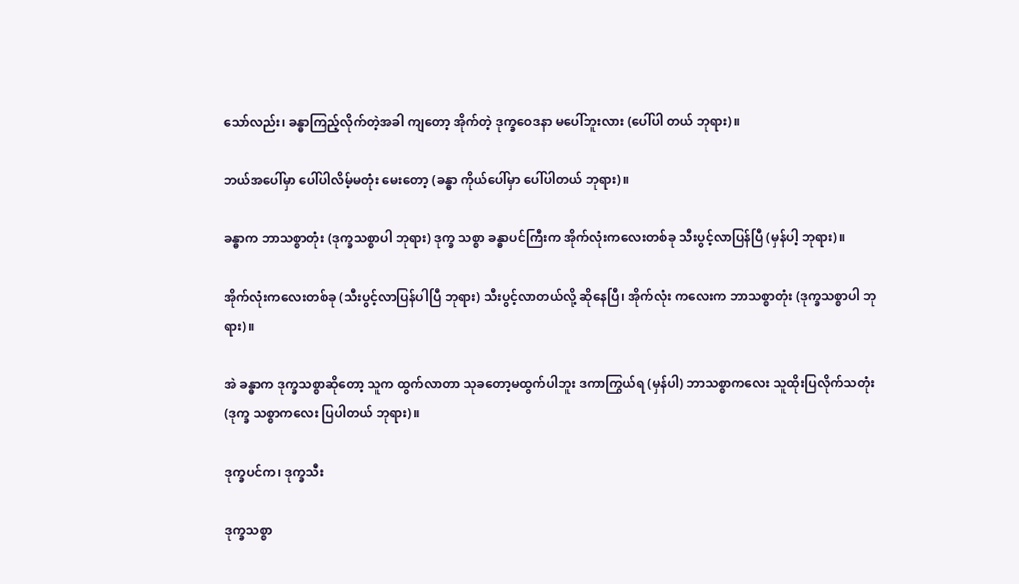သော်လည်း၊ ခန္ဓာကြည့်လိုက်တဲ့အခါ ကျတော့ အိုက်တဲ့ ဒုက္ခဝေဒနာ မပေါ်ဘူးလား (ပေါ်ပါ တယ် ဘုရား)။

ဘယ်အပေါ်မှာ ပေါ်ပါလိမ့်မတုံး မေးတော့ (ခန္ဓာ ကိုယ်ပေါ်မှာ ပေါ်ပါတယ် ဘုရား)။

ခန္ဓာက ဘာသစ္စာတုံး (ဒုက္ခသစ္စာပါ ဘုရား) ဒုက္ခ သစ္စာ ခန္ဓာပင်ကြီးက အိုက်လုံးကလေးတစ်ခု သီးပွင့်လာပြန်ပြီ (မှန်ပါ့ ဘုရား)။

အိုက်လုံးကလေးတစ်ခု (သီးပွင့်လာပြန်ပါပြီ ဘုရား) သီးပွင့်လာတယ်လို့ ဆိုနေပြီ၊ အိုက်လုံး ကလေးက ဘာသစ္စာတုံး (ဒုက္ခသစ္စာပါ ဘုရား)။

အဲ ခန္ဓာက ဒုက္ခသစ္စာဆိုတော့ သူက ထွက်လာတာ သုခတော့မထွက်ပါဘူး ဒကာကြွယ်ရ (မှန်ပါ) ဘာသစ္စာကလေး သူထိုးပြလိုက်သတုံး (ဒုက္ခ သစ္စာကလေး ပြပါတယ် ဘုရား)။

ဒုက္ခပင်က၊ ဒုက္ခသီး

ဒုက္ခသစ္စာ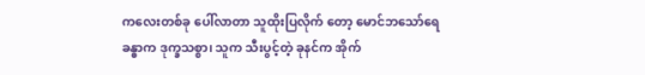ကလေးတစ်ခု ပေါ်လာတာ သူထိုးပြလိုက် တော့ မောင်ဘသော်ရေ ခန္ဓာက ဒုက္ခသစ္စာ၊ သူက သီးပွင့်တဲ့ ခုနင်က အိုက်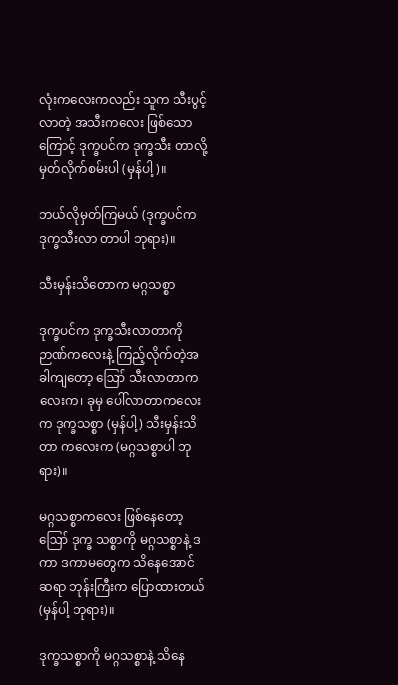လုံးကလေးကလည်း သူက သီးပွင့် လာတဲ့ အသီးကလေး ဖြစ်သောကြောင့် ဒုက္ခပင်က ဒုက္ခသီး တာလို့ မှတ်လိုက်စမ်းပါ (မှန်ပါ့)။

ဘယ်လိုမှတ်ကြမယ် (ဒုက္ခပင်က ဒုက္ခသီးလာ တာပါ ဘုရား)။

သီးမှန်းသိတောက မဂ္ဂသစ္စာ

ဒုက္ခပင်က ဒုက္ခသီးလာတာကို ဉာဏ်ကလေးနဲ့ ကြည့်လိုက်တဲ့အခါကျတော့ ဪ သီးလာတာက လေးက၊ ခုမှ ပေါ်လာတာကလေးက ဒုက္ခသစ္စာ (မှန်ပါ့) သီးမှန်းသိတာ ကလေးက (မဂ္ဂသစ္စာပါ ဘုရား)။

မဂ္ဂသစ္စာကလေး ဖြစ်နေတော့ ဪ ဒုက္ခ သစ္စာကို မဂ္ဂသစ္စာနဲ့ ဒကာ ဒကာမတွေက သိနေအောင် ဆရာ ဘုန်းကြီးက ပြောထားတယ် (မှန်ပါ့ ဘုရား)။

ဒုက္ခသစ္စာကို မဂ္ဂသစ္စာနဲ့ သိနေ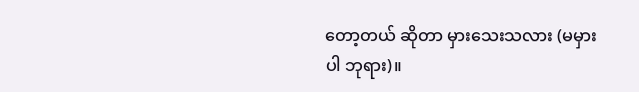တော့တယ် ဆိုတာ မှားသေးသလား (မမှားပါ ဘုရား)။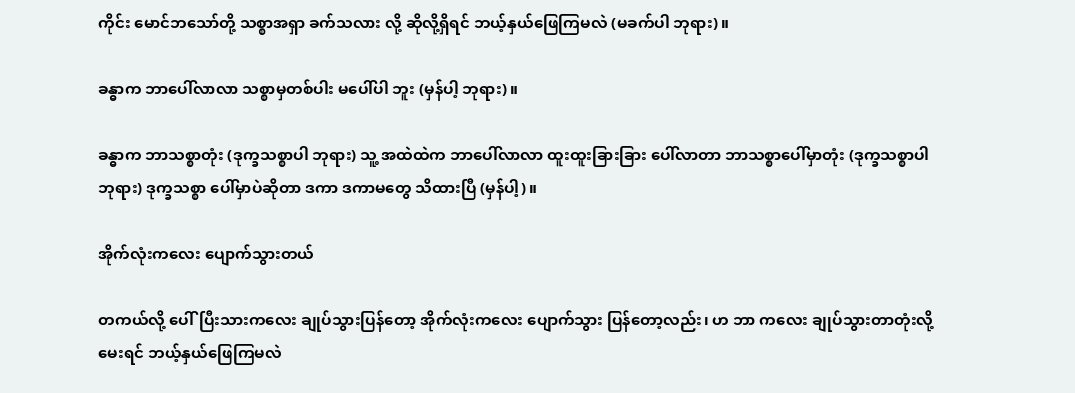ကိုင်း မောင်ဘသော်တို့ သစ္စာအရှာ ခက်သလား လို့ ဆိုလို့ရှိရင် ဘယ့်နှယ်ဖြေကြမလဲ (မခက်ပါ ဘုရား)။

ခန္ဓာက ဘာပေါ်လာလာ သစ္စာမှတစ်ပါး မပေါ်ပါ ဘူး (မှန်ပါ့ ဘုရား)။

ခန္ဓာက ဘာသစ္စာတုံး (ဒုက္ခသစ္စာပါ ဘုရား) သူ့ အထဲထဲက ဘာပေါ်လာလာ ထူးထူးခြားခြား ပေါ်လာတာ ဘာသစ္စာပေါ်မှာတုံး (ဒုက္ခသစ္စာပါ ဘုရား) ဒုက္ခသစ္စာ ပေါ်မှာပဲဆိုတာ ဒကာ ဒကာမတွေ သိထားပြီ (မှန်ပါ့)။

အိုက်လုံးကလေး ပျောက်သွားတယ်

တကယ်လို့ ပေါ်ပြီးသားကလေး ချုပ်သွားပြန်တော့ အိုက်လုံးကလေး ပျောက်သွား ပြန်တော့လည်း၊ ဟ ဘာ ကလေး ချုပ်သွားတာတုံးလို့ မေးရင် ဘယ့်နှယ်ဖြေကြမလဲ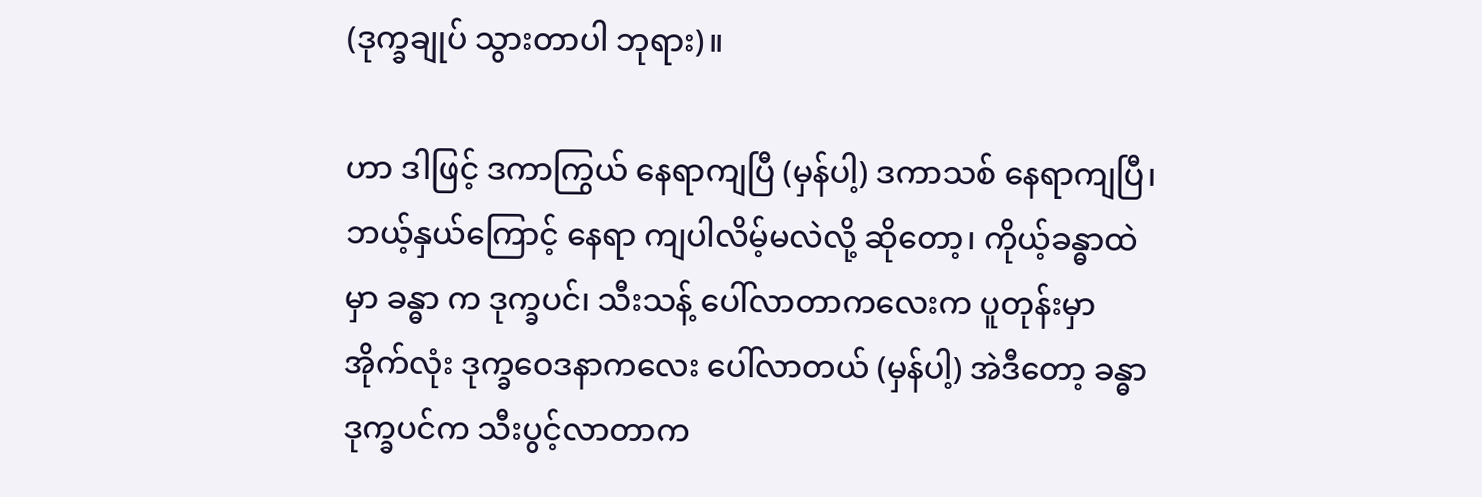(ဒုက္ခချုပ် သွားတာပါ ဘုရား)။

ဟာ ဒါဖြင့် ဒကာကြွယ် နေရာကျပြီ (မှန်ပါ့) ဒကာသစ် နေရာကျပြီ၊ ဘယ့်နှယ်ကြောင့် နေရာ ကျပါလိမ့်မလဲလို့ ဆိုတော့၊ ကိုယ့်ခန္ဓာထဲမှာ ခန္ဓာ က ဒုက္ခပင်၊ သီးသန့် ပေါ်လာတာကလေးက ပူတုန်းမှာ အိုက်လုံး ဒုက္ခဝေဒနာကလေး ပေါ်လာတယ် (မှန်ပါ့) အဲဒီတော့ ခန္ဓာဒုက္ခပင်က သီးပွင့်လာတာက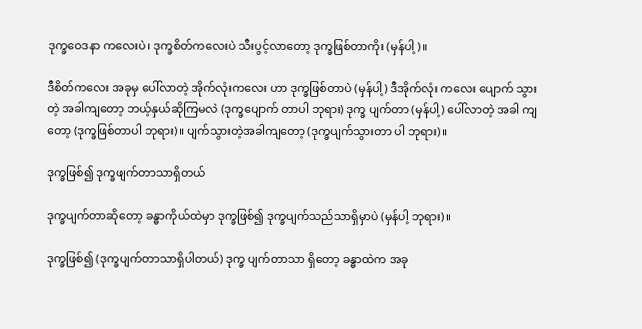ဒုက္ခဝေဒနာ ကလေးပဲ၊ ဒုက္ခစိတ်ကလေးပဲ သီးပွင့်လာတော့ ဒုက္ခဖြစ်တာကိုး (မှန်ပါ့)။

ဒီစိတ်ကလေး အခုမှ ပေါ်လာတဲ့ အိုက်လုံးကလေး ဟာ ဒုက္ခဖြစ်တာပဲ (မှန်ပါ့) ဒီအိုက်လုံး ကလေး ပျောက် သွားတဲ့ အခါကျတော့ ဘယ့်နှယ်ဆိုကြမလဲ (ဒုက္ခပျောက် တာပါ ဘုရား) ဒုက္ခ ပျက်တာ (မှန်ပါ့) ပေါ်လာတဲ့ အခါ ကျတော့ (ဒုက္ခဖြစ်တာပါ ဘုရား)။ ပျက်သွားတဲ့အခါကျတော့ (ဒုက္ခပျက်သွားတာ ပါ ဘုရား)။

ဒုက္ခဖြစ်၍ ဒုက္ခဖျက်တာသာရှိတယ်

ဒုက္ခပျက်တာဆိုတော့ ခန္ဓာကိုယ်ထဲမှာ ဒုက္ခဖြစ်၍ ဒုက္ခပျက်သည်သာရှိမှာပဲ (မှန်ပါ့ ဘုရား)။

ဒုက္ခဖြစ်၍ (ဒုက္ခပျက်တာသာရှိပါတယ်) ဒုက္ခ ပျက်တာသာ ရှိတော့ ခန္ဓာထဲက အခု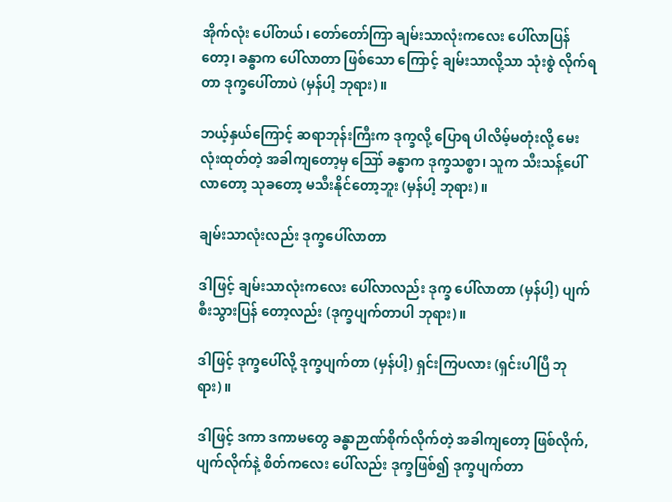အိုက်လုံး ပေါ်တယ်၊ တော်တော်ကြာ ချမ်းသာလုံးကလေး ပေါ်လာပြန်တော့၊ ခန္ဓာက ပေါ်လာတာ ဖြစ်သော ကြောင့် ချမ်းသာလို့သာ သုံးစွဲ လိုက်ရတာ ဒုက္ခပေါ်တာပဲ (မှန်ပါ့ ဘုရား)။

ဘယ့်နှယ်ကြောင့် ဆရာဘုန်းကြီးက ဒုက္ခလို့ ပြောရ ပါလိမ့်မတုံးလို့ မေးလုံးထုတ်တဲ့ အခါကျတော့မှ ဪ ခန္ဓာက ဒုက္ခသစ္စာ၊ သူက သီးသန့်ပေါ်လာတော့ သုခတော့ မသီးနိုင်တော့ဘူး (မှန်ပါ့ ဘုရား)။

ချမ်းသာလုံးလည်း ဒုက္ခပေါ်လာတာ

ဒါဖြင့် ချမ်းသာလုံးကလေး ပေါ်လာလည်း ဒုက္ခ ပေါ်လာတာ (မှန်ပါ့) ပျက်စီးသွားပြန် တော့လည်း (ဒုက္ခပျက်တာပါ ဘုရား)။

ဒါဖြင့် ဒုက္ခပေါ်လို့ ဒုက္ခပျက်တာ (မှန်ပါ့) ရှင်းကြပလား (ရှင်းပါပြီ ဘုရား)။

ဒါဖြင့် ဒကာ ဒကာမတွေ ခန္ဓာဉာဏ်စိုက်လိုက်တဲ့ အခါကျတော့ ဖြစ်လိုက်, ပျက်လိုက်နဲ့ စိတ်ကလေး ပေါ်လည်း ဒုက္ခဖြစ်၍ ဒုက္ခပျက်တာ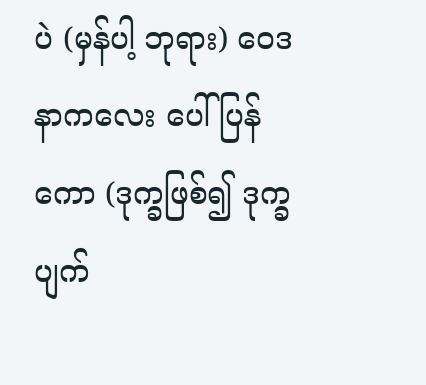ပဲ (မှန်ပါ့ ဘုရား) ဝေဒနာကလေး ပေါ် ပြန်ကော (ဒုက္ခဖြစ်၍ ဒုက္ခပျက်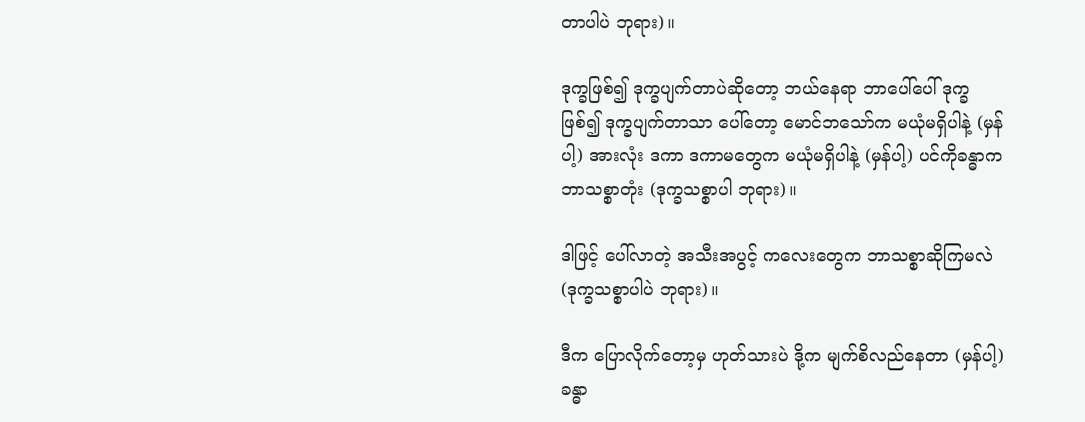တာပါပဲ ဘုရား)။

ဒုက္ခဖြစ်၍ ဒုက္ခပျက်တာပဲဆိုတော့ ဘယ်နေရာ ဘာပေါ်ပေါ် ဒုက္ခဖြစ်၍ ဒုက္ခပျက်တာသာ ပေါ်တော့ မောင်ဘသော်က မယုံမရှိပါနဲ့ (မှန်ပါ့) အားလုံး ဒကာ ဒကာမတွေက မယုံမရှိပါနဲ့ (မှန်ပါ့) ပင်ကိုခန္ဓာက ဘာသစ္စာတုံး (ဒုက္ခသစ္စာပါ ဘုရား)။

ဒါဖြင့် ပေါ်လာတဲ့ အသီးအပွင့် ကလေးတွေက ဘာသစ္စာဆိုကြမလဲ (ဒုက္ခသစ္စာပါပဲ ဘုရား)။

ဒီက ပြောလိုက်တော့မှ ဟုတ်သားပဲ ဒို့က မျက်စိလည်နေတာ (မှန်ပါ့) ခန္ဓာ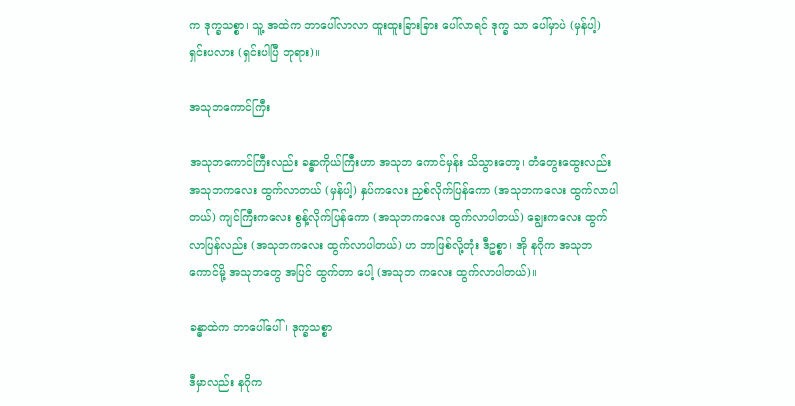က ဒုက္ခသစ္စာ၊ သူ့ အထဲက ဘာပေါ်လာလာ ထူးထူးခြားခြား ပေါ်လာရင် ဒုက္ခ သာ ပေါ်မှာပဲ (မှန်ပါ့) ရှင်းပလား (ရှင်းပါပြီ ဘုရား)။

အသုဘကောင်ကြီး

အသုဘကောင်ကြီးလည်း ခန္ဓာကိုယ်ကြီးဟာ အသုဘ ကောင်မှန်း သိသွားတော့၊ တံတွေးထွေးလည်း အသုဘကလေး ထွက်လာတယ် (မှန်ပါ့) နှပ်ကလေး ညှစ်လိုက်ပြန်ကော (အသုဘကလေး ထွက်လာပါတယ်) ကျင်ကြီးကလေး စွန့်လိုက်ပြန်ကော (အသုဘကလေး ထွက်လာပါတယ်) ချွေးကလေး ထွက်လာပြန်လည်း (အသုဘကလေး ထွက်လာပါတယ်) ဟ ဘာဖြစ်လို့တုံး ဒီဥစ္စာ၊ အို နဂိုက အသုဘကောင်မို့ အသုဘတွေ အပြင် ထွက်တာ ပေါ့ (အသုဘ ကလေး ထွက်လာပါတယ်)။

ခန္ဓာထဲက ဘာပေါ်ပေါ်၊ ဒုက္ခသစ္စာ

ဒီမှာလည်း နဂိုက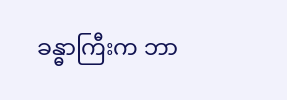ခန္ဓာကြီးက ဘာ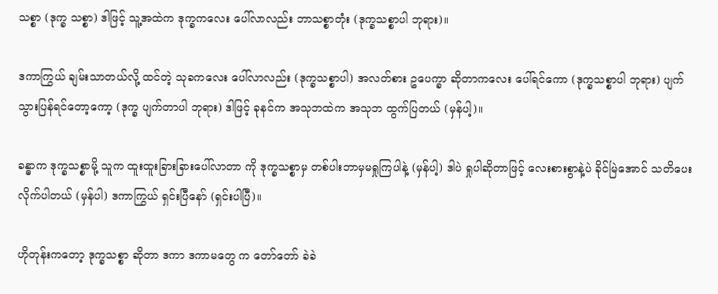သစ္စာ (ဒုက္ခ သစ္စာ) ဒါဖြင့် သူ့အထဲက ဒုက္ခကလေး ပေါ်လာလည်း ဘာသစ္စာတုံး (ဒုက္ခသစ္စာပါ ဘုရား)။

ဒကာကြွယ် ချမ်းသာတယ်လို့ ထင်တဲ့ သုခကလေး ပေါ်လာလည်း (ဒုက္ခသစ္စာပါ) အလတ်စား ဥပေက္ခာ ဆိုတာကလေး ပေါ်ရင်ကော (ဒုက္ခသစ္စာပါ ဘုရား) ပျက်သွားပြန်ရင်တော့ကော့ (ဒုက္ခ ပျက်တာပါ ဘုရား) ဒါဖြင့် ခုနင်က အသုဘထဲက အသုဘ ထွက်ပြတယ် (မှန်ပါ့)။

ခန္ဓာက ဒုက္ခသစ္စာမို့ သူက ထူးထူးခြားခြားပေါ်လာတာ ကို ဒုက္ခသစ္စာမှ တစ်ပါးဘာမှမရှုကြပါနဲ့ (မှန်ပါ့) ဒါပဲ ရှုပါဆိုတာဖြင့် လေးစားစွာနဲ့ပဲ ခိုင်မြဲအောင် သတိပေး လိုက်ပါတယ် (မှန်ပါ) ဒကာကြွယ် ရှင်းပြီနော် (ရှင်းပါပြီ)။

ဟိုတုန်းကတော့ ဒုက္ခသစ္စာ ဆိုတာ ဒကာ ဒကာမတွေ က တော်တော် ခဲခဲ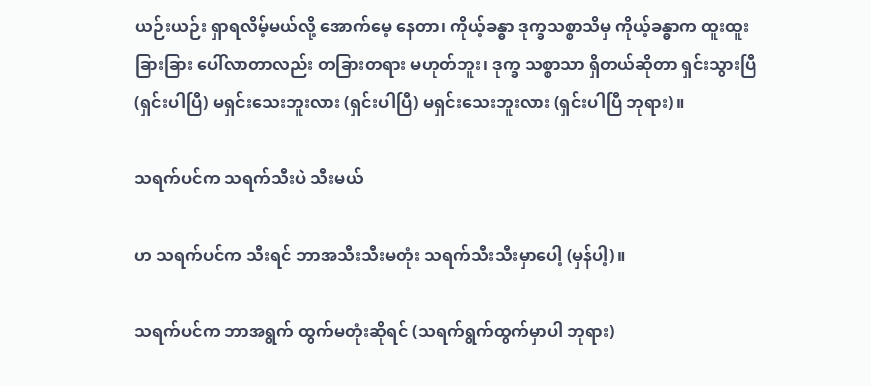ယဉ်းယဉ်း ရှာရလိမ့်မယ်လို့ အောက်မေ့ နေတာ၊ ကိုယ့်ခန္ဓာ ဒုက္ခသစ္စာသိမှ ကိုယ့်ခန္ဓာက ထူးထူး ခြားခြား ပေါ်လာတာလည်း တခြားတရား မဟုတ်ဘူး၊ ဒုက္ခ သစ္စာသာ ရှိတယ်ဆိုတာ ရှင်းသွားပြီ (ရှင်းပါပြီ) မရှင်းသေးဘူးလား (ရှင်းပါပြီ) မရှင်းသေးဘူးလား (ရှင်းပါပြီ ဘုရား)။

သရက်ပင်က သရက်သီးပဲ သီးမယ်

ဟ သရက်ပင်က သီးရင် ဘာအသီးသီးမတုံး သရက်သီးသီးမှာပေါ့ (မှန်ပါ့)။

သရက်ပင်က ဘာအရွက် ထွက်မတုံးဆိုရင် (သရက်ရွက်ထွက်မှာပါ ဘုရား)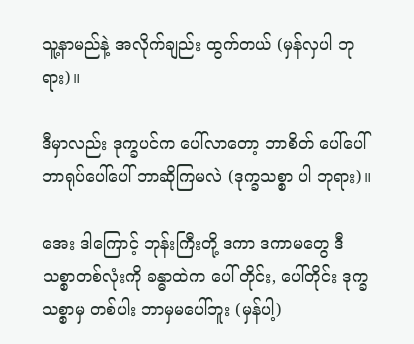သူ့နာမည်နဲ့ အလိုက်ချည်း ထွက်တယ် (မှန်လှပါ ဘုရား)။

ဒီမှာလည်း ဒုက္ခပင်က ပေါ်လာတော့ ဘာစိတ် ပေါ်ပေါ် ဘာရုပ်ပေါ်ပေါ် ဘာဆိုကြမလဲ (ဒုက္ခသစ္စာ ပါ ဘုရား)။

အေး ဒါကြောင့် ဘုန်းကြီးတို့ ဒကာ ဒကာမတွေ ဒီသစ္စာတစ်လုံးကို ခန္ဓာထဲက ပေါ် တိုင်း, ပေါ်တိုင်း ဒုက္ခသစ္စာမှ တစ်ပါး ဘာမှမပေါ်ဘူး (မှန်ပါ့)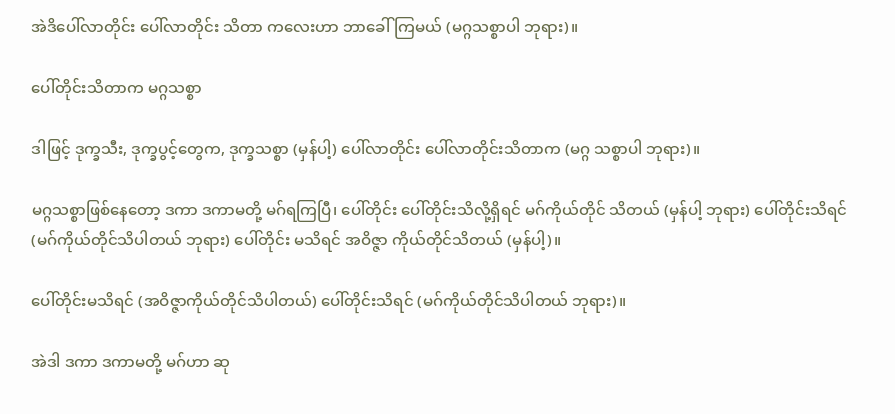အဲဒိပေါ်လာတိုင်း ပေါ်လာတိုင်း သိတာ ကလေးဟာ ဘာခေါ်ကြမယ် (မဂ္ဂသစ္စာပါ ဘုရား)။

ပေါ်တိုင်းသိတာက မဂ္ဂသစ္စာ

ဒါဖြင့် ဒုက္ခသီး, ဒုက္ခပွင့်တွေက, ဒုက္ခသစ္စာ (မှန်ပါ့) ပေါ်လာတိုင်း ပေါ်လာတိုင်းသိတာက (မဂ္ဂ သစ္စာပါ ဘုရား)။

မဂ္ဂသစ္စာဖြစ်နေတော့ ဒကာ ဒကာမတို့ မဂ်ရကြပြီ၊ ပေါ်တိုင်း ပေါ်တိုင်းသိလို့ရှိရင် မဂ်ကိုယ်တိုင် သိတယ် (မှန်ပါ့ ဘုရား) ပေါ်တိုင်းသိရင် (မဂ်ကိုယ်တိုင်သိပါတယ် ဘုရား) ပေါ်တိုင်း မသိရင် အဝိဇ္ဇာ ကိုယ်တိုင်သိတယ် (မှန်ပါ့)။

ပေါ်တိုင်းမသိရင် (အဝိဇ္ဇာကိုယ်တိုင်သိပါတယ်) ပေါ်တိုင်းသိရင် (မဂ်ကိုယ်တိုင်သိပါတယ် ဘုရား)။

အဲဒါ ဒကာ ဒကာမတို့ မဂ်ဟာ ဆု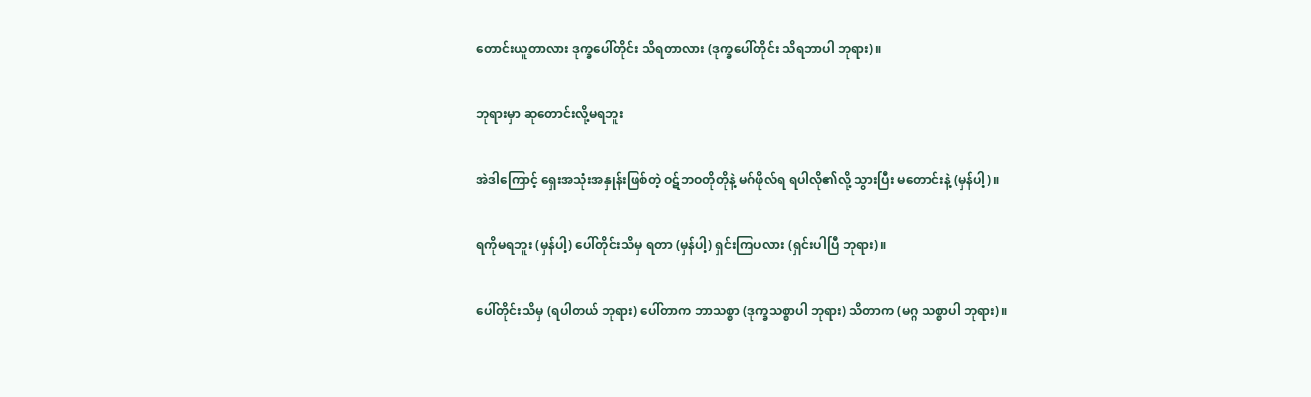တောင်းယူတာလား ဒုက္ခပေါ်တိုင်း သိရတာလား (ဒုက္ခပေါ်တိုင်း သိရဘာပါ ဘုရား)။

ဘုရားမှာ ဆုတောင်းလို့မရဘူး

အဲဒါကြောင့် ရှေးအသုံးအနှုန်းဖြစ်တဲ့ ဝဋ်ဘဝတိုတိုနဲ့ မဂ်ဖိုလ်ရ ရပါလို၏လို့ သွားပြီး မတောင်းနဲ့ (မှန်ပါ့)။

ရကိုမရဘူး (မှန်ပါ့) ပေါ်တိုင်းသိမှ ရတာ (မှန်ပါ့) ရှင်းကြပလား (ရှင်းပါပြီ ဘုရား)။

ပေါ်တိုင်းသိမှ (ရပါတယ် ဘုရား) ပေါ်တာက ဘာသစ္စာ (ဒုက္ခသစ္စာပါ ဘုရား) သိတာက (မဂ္ဂ သစ္စာပါ ဘုရား)။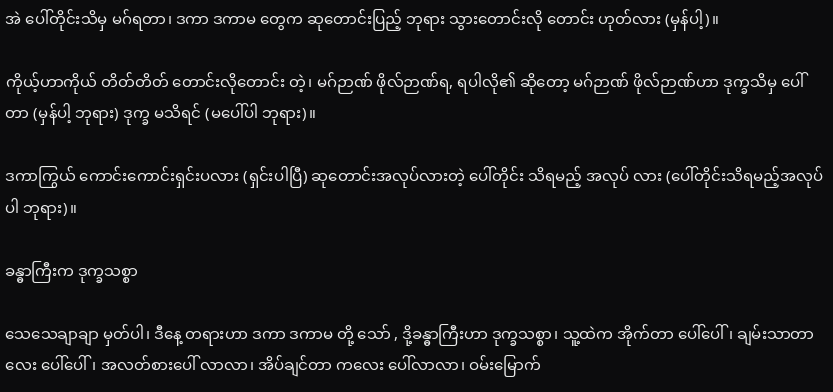အဲ ပေါ်တိုင်းသိမှ မဂ်ရတာ၊ ဒကာ ဒကာမ တွေက ဆုတောင်းပြည့် ဘုရား သွားတောင်းလို တောင်း ဟုတ်လား (မှန်ပါ့)။

ကိုယ့်ဟာကိုယ် တိတ်တိတ် တောင်းလိုတောင်း တဲ့၊ မဂ်ဉာဏ် ဖိုလ်ဉာဏ်ရ, ရပါလို၏ ဆိုတော့ မဂ်ဉာဏ် ဖိုလ်ဉာဏ်ဟာ ဒုက္ခသိမှ ပေါ်တာ (မှန်ပါ့ ဘုရား) ဒုက္ခ မသိရင် (မပေါ်ပါ ဘုရား)။

ဒကာကြွယ် ကောင်းကောင်းရှင်းပလား (ရှင်းပါပြီ) ဆုတောင်းအလုပ်လားတဲ့ ပေါ်တိုင်း သိရမည့် အလုပ် လား (ပေါ်တိုင်းသိရမည့်အလုပ်ပါ ဘုရား)။

ခန္ဓာကြီးက ဒုက္ခသစ္စာ

သေသေချာချာ မှတ်ပါ၊ ဒီနေ့ တရားဟာ ဒကာ ဒကာမ တို့ သော် , ဒို့ခန္ဓာကြီးဟာ ဒုက္ခသစ္စာ၊ သူ့ထဲက အိုက်တာ ပေါ်ပေါ်၊ ချမ်းသာတာလေး ပေါ်ပေါ်၊ အလတ်စားပေါ် လာလာ၊ အိပ်ချင်တာ ကလေး ပေါ်လာလာ၊ ဝမ်းမြောက်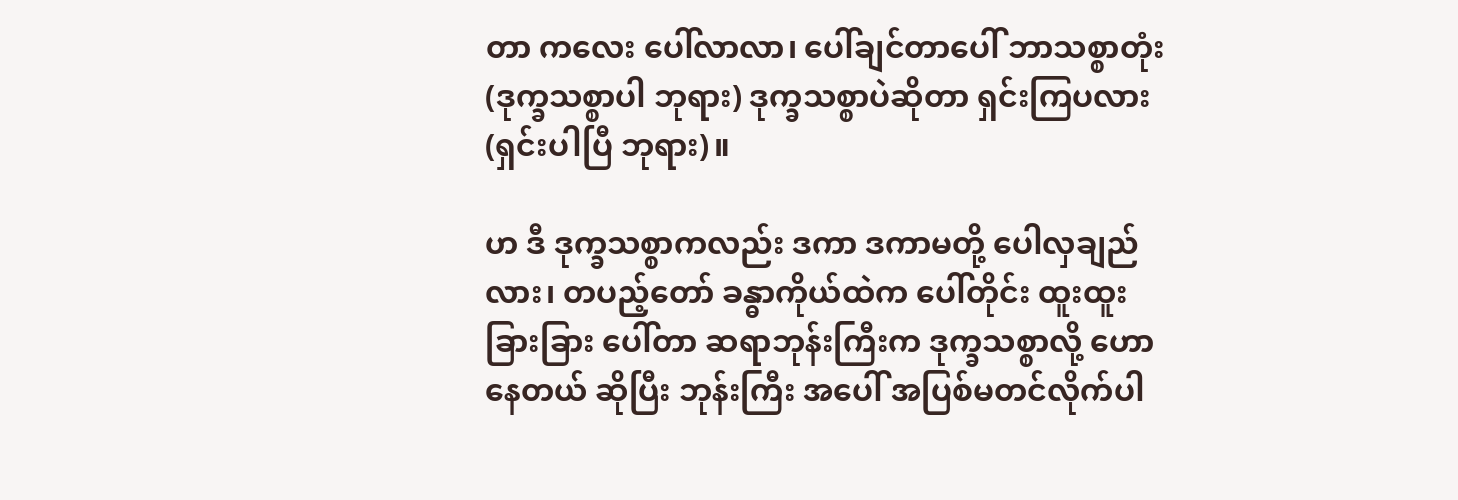တာ ကလေး ပေါ်လာလာ၊ ပေါ်ချင်တာပေါ် ဘာသစ္စာတုံး (ဒုက္ခသစ္စာပါ ဘုရား) ဒုက္ခသစ္စာပဲဆိုတာ ရှင်းကြပလား (ရှင်းပါပြီ ဘုရား)။

ဟ ဒီ ဒုက္ခသစ္စာကလည်း ဒကာ ဒကာမတို့ ပေါလှချည်လား၊ တပည့်တော် ခန္ဓာကိုယ်ထဲက ပေါ်တိုင်း ထူးထူးခြားခြား ပေါ်တာ ဆရာဘုန်းကြီးက ဒုက္ခသစ္စာလို့ ဟောနေတယ် ဆိုပြီး ဘုန်းကြီး အပေါ် အပြစ်မတင်လိုက်ပါ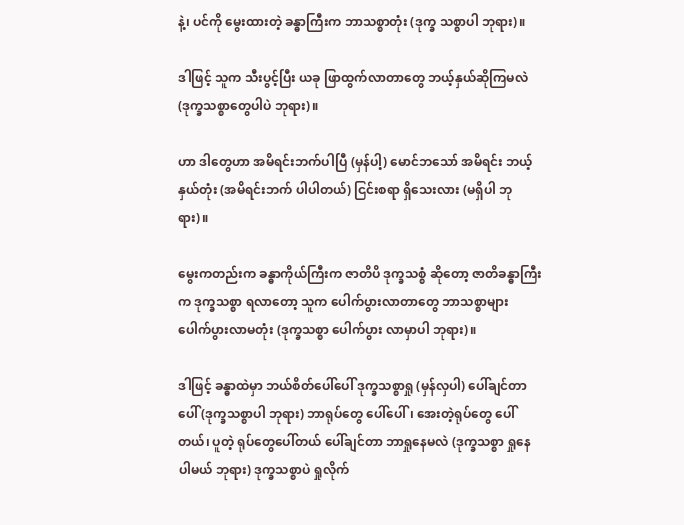နဲ့၊ ပင်ကို မွေးထားတဲ့ ခန္ဓာကြီးက ဘာသစ္စာတုံး (ဒုက္ခ သစ္စာပါ ဘုရား)။

ဒါဖြင့် သူက သီးပွင့်ပြီး ယခု ဖြာထွက်လာတာတွေ ဘယ့်နှယ်ဆိုကြမလဲ (ဒုက္ခသစ္စာတွေပါပဲ ဘုရား)။

ဟာ ဒါတွေဟာ အမိရင်းဘက်ပါပြီ (မှန်ပါ့) မောင်ဘသော် အမိရင်း ဘယ့်နှယ်တုံး (အမိရင်းဘက် ပါပါတယ်) ငြင်းစရာ ရှိသေးလား (မရှိပါ ဘုရား)။

မွေးကတည်းက ခန္ဓာကိုယ်ကြီးက ဇာတိပိ ဒုက္ခသစ္စံ ဆိုတော့ ဇာတိခန္ဓာကြီးက ဒုက္ခသစ္စာ ရလာတော့ သူက ပေါက်ပွားလာတာတွေ ဘာသစ္စာများ ပေါက်ပွားလာမတုံး (ဒုက္ခသစ္စာ ပေါက်ပွား လာမှာပါ ဘုရား)။

ဒါဖြင့် ခန္ဓာထဲမှာ ဘယ်စိတ်ပေါ်ပေါ် ဒုက္ခသစ္စာရှု (မှန်လှပါ) ပေါ်ချင်တာပေါ် (ဒုက္ခသစ္စာပါ ဘုရား) ဘာရုပ်တွေ ပေါ်ပေါ်၊ အေးတဲ့ရုပ်တွေ ပေါ်တယ်၊ ပူတဲ့ ရုပ်တွေပေါ်တယ် ပေါ်ချင်တာ ဘာရှုနေမလဲ (ဒုက္ခသစ္စာ ရှုနေပါမယ် ဘုရား) ဒုက္ခသစ္စာပဲ ရှုလိုက်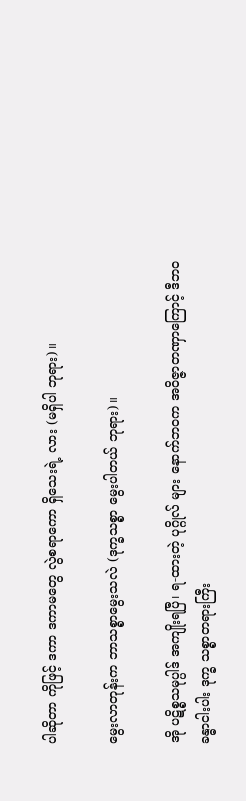ပါဆိုတာ ကိုဖြင့် ဒကာ ဒကာမတွေ လွဲစရာကော ရှိသေးရဲ့ လား (မရှိပါ ဘုရား)။

မွေးလာတုန်းက ဘာသစ္စာမွေးသလဲ (ဒုက္ခသစ္စာ မွေးပါတယ် ဘုရား)။

အို ပဋိစ္စသမုပ္ပါဒ် အကျိုးရပြီ၊ ရ-ထားတဲ့ ပုဂ္ဂိုလ် များ နောက်ဘဝက အဝိဇ္ဇာတဏှာကြောင့် ဒီဘဝ ခန္ဓာငါးပါး ဒုက္ခ သစ္စာတရားကြီး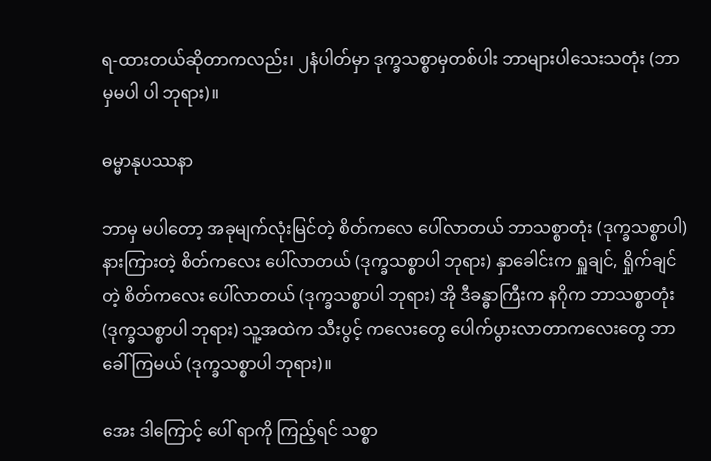ရ-ထားတယ်ဆိုတာကလည်း၊ ၂နံပါတ်မှာ ဒုက္ခသစ္စာမှတစ်ပါး ဘာများပါသေးသတုံး (ဘာမှမပါ ပါ ဘုရား)။

ဓမ္မာနုပဿနာ

ဘာမှ မပါတော့ အခုမျက်လုံးမြင်တဲ့ စိတ်ကလေ ပေါ်လာတယ် ဘာသစ္စာတုံး (ဒုက္ခသစ္စာပါ) နားကြားတဲ့ စိတ်ကလေး ပေါ်လာတယ် (ဒုက္ခသစ္စာပါ ဘုရား) နှာခေါင်းက ရှူချင်, ရှိုက်ချင်တဲ့ စိတ်ကလေး ပေါ်လာတယ် (ဒုက္ခသစ္စာပါ ဘုရား) အို ဒီခန္ဓာကြီးက နဂိုက ဘာသစ္စာတုံး (ဒုက္ခသစ္စာပါ ဘုရား) သူ့အထဲက သီးပွင့် ကလေးတွေ ပေါက်ပွားလာတာကလေးတွေ ဘာခေါ်ကြမယ် (ဒုက္ခသစ္စာပါ ဘုရား)။

အေး ဒါကြောင့် ပေါ် ရာကို ကြည့်ရင် သစ္စာ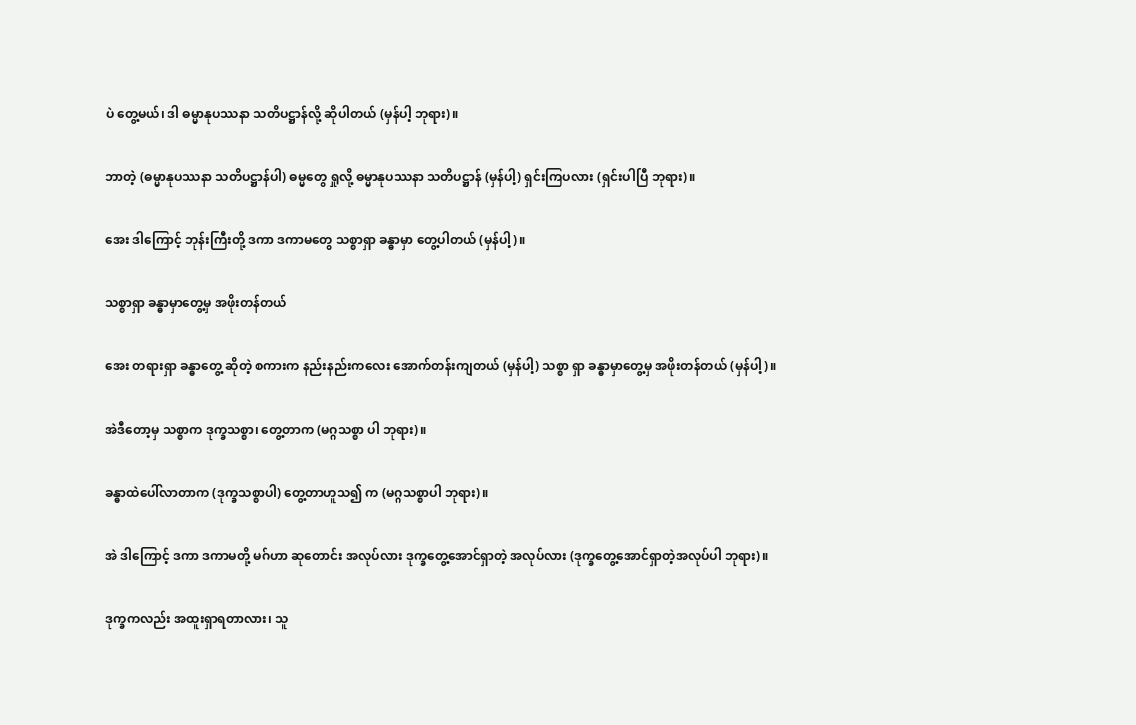ပဲ တွေ့မယ်၊ ဒါ ဓမ္မာနုပဿနာ သတိပဋ္ဌာန်လို့ ဆိုပါတယ် (မှန်ပါ့ ဘုရား)။

ဘာတဲ့ (ဓမ္မာနုပဿနာ သတိပဋ္ဌာန်ပါ) ဓမ္မတွေ ရှုလို့ ဓမ္မာနုပဿနာ သတိပဋ္ဌာန် (မှန်ပါ့) ရှင်းကြပလား (ရှင်းပါပြီ ဘုရား)။

အေး ဒါကြောင့် ဘုန်းကြီးတို့ ဒကာ ဒကာမတွေ သစ္စာရှာ ခန္ဓာမှာ တွေ့ပါတယ် (မှန်ပါ့)။

သစ္စာရှာ ခန္ဓာမှာတွေ့မှ အဖိုးတန်တယ်

အေး တရားရှာ ခန္ဓာတွေ့ ဆိုတဲ့ စကားက နည်းနည်းကလေး အောက်တန်းကျတယ် (မှန်ပါ့) သစ္စာ ရှာ ခန္ဓာမှာတွေ့မှ အဖိုးတန်တယ် (မှန်ပါ့)။

အဲဒီတော့မှ သစ္စာက ဒုက္ခသစ္စာ၊ တွေ့တာက (မဂ္ဂသစ္စာ ပါ ဘုရား)။

ခန္ဓာထဲပေါ်လာတာက (ဒုက္ခသစ္စာပါ) တွေ့တာဟူသ၍ က (မဂ္ဂသစ္စာပါ ဘုရား)။

အဲ ဒါကြောင့် ဒကာ ဒကာမတို့ မဂ်ဟာ ဆုတောင်း အလုပ်လား ဒုက္ခတွေ့အောင်ရှာတဲ့ အလုပ်လား (ဒုက္ခတွေ့အောင်ရှာတဲ့အလုပ်ပါ ဘုရား)။

ဒုက္ခကလည်း အထူးရှာရတာလား၊ သူ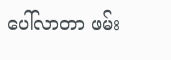ပေါ်လာတာ ဖမ်း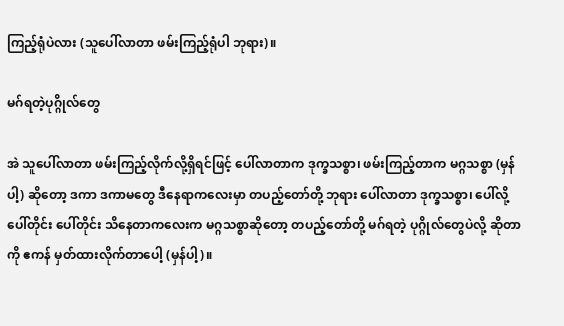ကြည့်ရုံပဲလား (သူပေါ်လာတာ ဖမ်းကြည့်ရုံပါ ဘုရား)။

မဂ်ရတဲ့ပုဂ္ဂိုလ်တွေ

အဲ သူပေါ်လာတာ ဖမ်းကြည့်လိုက်လို့ရှိရင်ဖြင့် ပေါ်လာတာက ဒုက္ခသစ္စာ၊ ဖမ်းကြည့်တာက မဂ္ဂသစ္စာ (မှန်ပါ့) ဆိုတော့ ဒကာ ဒကာမတွေ ဒီနေရာကလေးမှာ တပည့်တော်တို့ ဘုရား ပေါ်လာတာ ဒုက္ခသစ္စာ၊ ပေါ်လို့ ပေါ်တိုင်း ပေါ်တိုင်း သိနေတာကလေးက မဂ္ဂသစ္စာဆိုတော့ တပည့်တော်တို့ မဂ်ရတဲ့ ပုဂ္ဂိုလ်တွေပဲလို့ ဆိုတာကို ဧကန် မှတ်ထားလိုက်တာပေါ့ (မှန်ပါ့)။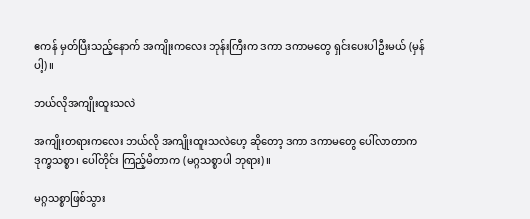ဧကန် မှတ်ပြီးသည့်နောက် အကျိုးကလေး ဘုန်းကြီးက ဒကာ ဒကာမတွေ ရှင်းပေးပါဦးမယ် (မှန်ပါ့)။

ဘယ်လိုအကျိုးထူးသလဲ

အကျိုးတရားကလေး ဘယ်လို အကျိုးထူးသလဲဟေ့ ဆိုတော့ ဒကာ ဒကာမတွေ ပေါ်လာတာက ဒုက္ခသစ္စာ၊ ပေါ်တိုင်း ကြည့်မိတာက (မဂ္ဂသစ္စာပါ ဘုရား)။

မဂ္ဂသစ္စာဖြစ်သွား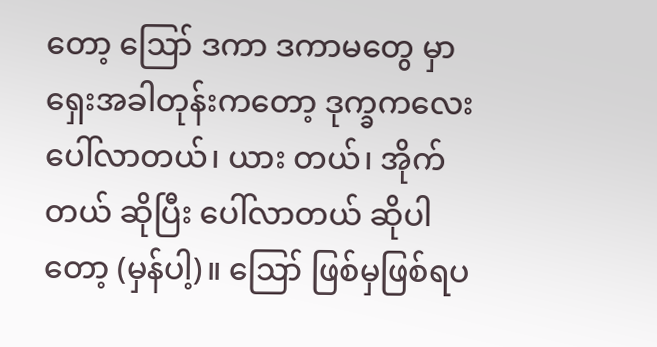တော့ ဪ ဒကာ ဒကာမတွေ မှာ ရှေးအခါတုန်းကတော့ ဒုက္ခကလေး ပေါ်လာတယ်၊ ယား တယ်၊ အိုက်တယ် ဆိုပြီး ပေါ်လာတယ် ဆိုပါတော့ (မှန်ပါ့)။ ဪ ဖြစ်မှဖြစ်ရပ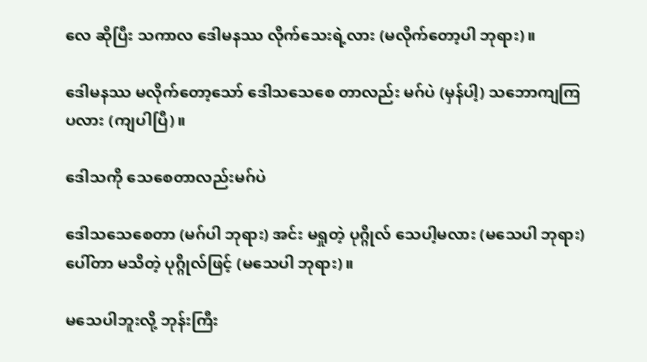လေ ဆိုပြီး သကာလ ဒေါမနဿ လိုက်သေးရဲ့လား (မလိုက်တော့ပါ ဘုရား)။

ဒေါမနဿ မလိုက်တော့သော် ဒေါသသေစေ တာလည်း မဂ်ပဲ (မှန်ပါ့) သဘောကျကြပလား (ကျပါပြီ)။

ဒေါသကို သေစေတာလည်းမဂ်ပဲ

ဒေါသသေစေတာ (မဂ်ပါ ဘုရား) အင်း မရှုတဲ့ ပုဂ္ဂိုလ် သေပါ့မလား (မသေပါ ဘုရား) ပေါ်တာ မသိတဲ့ ပုဂ္ဂိုလ်ဖြင့် (မသေပါ ဘုရား)။

မသေပါဘူးလို့ ဘုန်းကြီး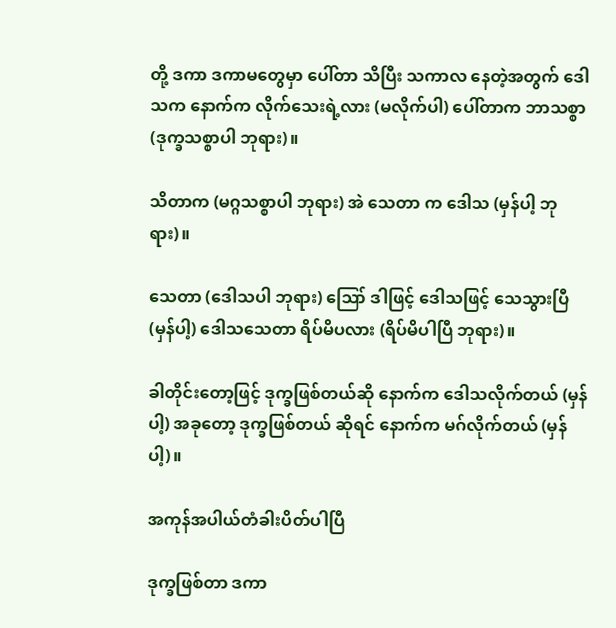တို့ ဒကာ ဒကာမတွေမှာ ပေါ်တာ သိပြီး သကာလ နေတဲ့အတွက် ဒေါသက နောက်က လိုက်သေးရဲ့လား (မလိုက်ပါ) ပေါ်တာက ဘာသစ္စာ (ဒုက္ခသစ္စာပါ ဘုရား)။

သိတာက (မဂ္ဂသစ္စာပါ ဘုရား) အဲ သေတာ က ဒေါသ (မှန်ပါ့ ဘုရား)။

သေတာ (ဒေါသပါ ဘုရား) ဪ ဒါဖြင့် ဒေါသဖြင့် သေသွားပြီ (မှန်ပါ့) ဒေါသသေတာ ရိပ်မိပလား (ရိပ်မိပါပြီ ဘုရား)။

ခါတိုင်းတော့ဖြင့် ဒုက္ခဖြစ်တယ်ဆို နောက်က ဒေါသလိုက်တယ် (မှန်ပါ့) အခုတော့ ဒုက္ခဖြစ်တယ် ဆိုရင် နောက်က မဂ်လိုက်တယ် (မှန်ပါ့)။

အကုန်အပါယ်တံခါးပိတ်ပါပြီ

ဒုက္ခဖြစ်တာ ဒကာ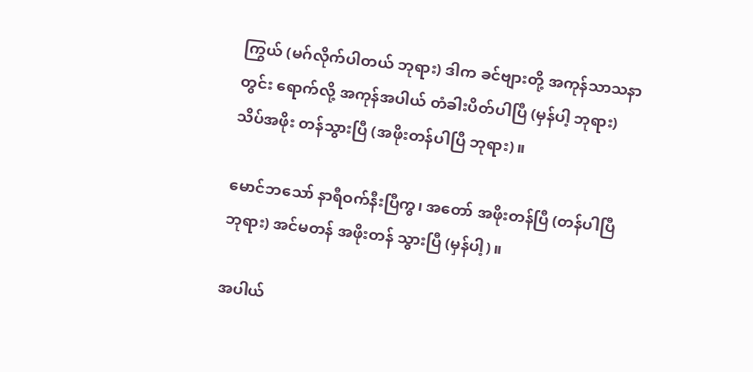ကြွယ် (မဂ်လိုက်ပါတယ် ဘုရား) ဒါက ခင်ဗျားတို့ အကုန်သာသနာတွင်း ရောက်လို့ အကုန်အပါယ် တံခါးပိတ်ပါပြီ (မှန်ပါ့ ဘုရား) သိပ်အဖိုး တန်သွားပြီ (အဖိုးတန်ပါပြီ ဘုရား)။

မောင်ဘသော် နာရီဝက်နီးပြီကွ၊ အတော် အဖိုးတန်ပြီ (တန်ပါပြီ ဘုရား) အင်မတန် အဖိုးတန် သွားပြီ (မှန်ပါ့)။

အပါယ်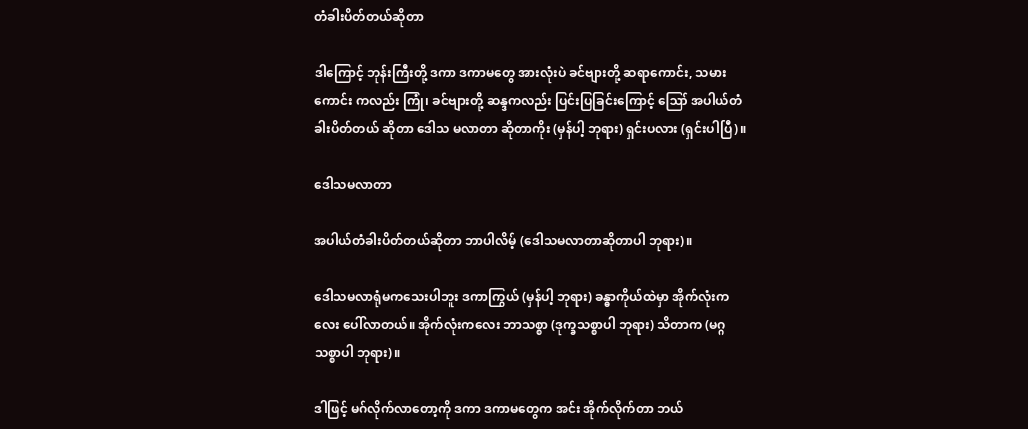တံခါးပိတ်တယ်ဆိုတာ

ဒါကြောင့် ဘုန်းကြီးတို့ ဒကာ ဒကာမတွေ အားလုံးပဲ ခင်ဗျားတို့ ဆရာကောင်း, သမားကောင်း ကလည်း ကြုံ၊ ခင်ဗျားတို့ ဆန္ဒကလည်း ပြင်းပြခြင်းကြောင့် ဪ အပါယ်တံခါးပိတ်တယ် ဆိုတာ ဒေါသ မလာတာ ဆိုတာကိုး (မှန်ပါ့ ဘုရား) ရှင်းပလား (ရှင်းပါပြီ)။

ဒေါသမလာတာ

အပါယ်တံခါးပိတ်တယ်ဆိုတာ ဘာပါလိမ့် (ဒေါသမလာတာဆိုတာပါ ဘုရား)။

ဒေါသမလာရုံမကသေးပါဘူး ဒကာကြွယ် (မှန်ပါ့ ဘုရား) ခန္ဓာကိုယ်ထဲမှာ အိုက်လုံးကလေး ပေါ်လာတယ်။ အိုက်လုံးကလေး ဘာသစ္စာ (ဒုက္ခသစ္စာပါ ဘုရား) သိတာက (မဂ္ဂသစ္စာပါ ဘုရား)။

ဒါဖြင့် မဂ်လိုက်လာတော့ကို ဒကာ ဒကာမတွေက အင်း အိုက်လိုက်တာ ဘယ်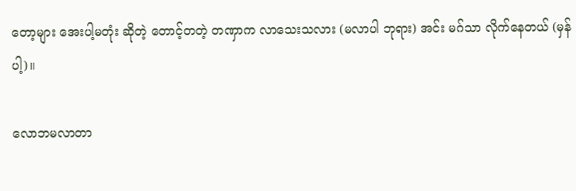တော့များ အေးပါ့မတုံး ဆိုတဲ့ တောင့်တတဲ့ တဏှာက လာသေးသလား (မလာပါ ဘုရား) အင်း မဂ်သာ လိုက်နေတယ် (မှန်ပါ့)။

လောဘမလာတာ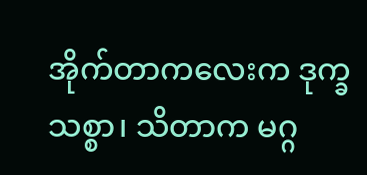အိုက်တာကလေးက ဒုက္ခသစ္စာ၊ သိတာက မဂ္ဂ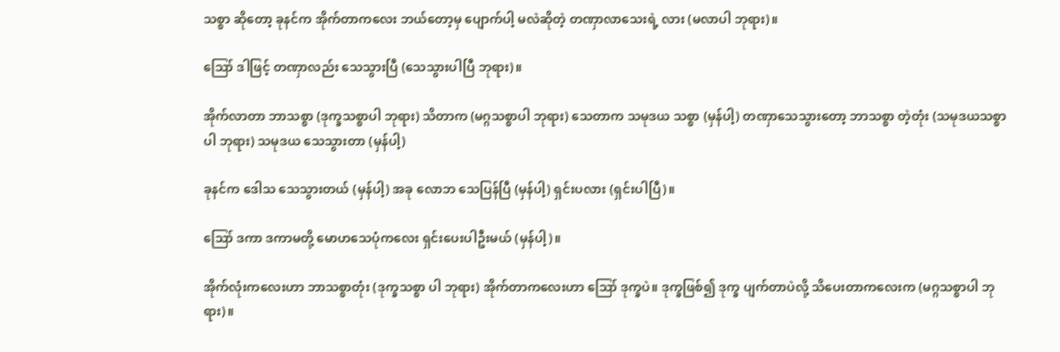သစ္စာ ဆိုတော့ ခုနင်က အိုက်တာကလေး ဘယ်တော့မှ ပျောက်ပါ့ မလဲဆိုတဲ့ တဏှာလာသေးရဲ့ လား (မလာပါ ဘုရား)။

ဪ ဒါဖြင့် တဏှာလည်း သေသွားပြီ (သေသွားပါပြီ ဘုရား)။

အိုက်လာတာ ဘာသစ္စာ (ဒုက္ခသစ္စာပါ ဘုရား) သိတာက (မဂ္ဂသစ္စာပါ ဘုရား) သေတာက သမုဒယ သစ္စာ (မှန်ပါ့) တဏှာသေသွားတော့ ဘာသစ္စာ တဲ့တုံး (သမုဒယသစ္စာပါ ဘုရား) သမုဒယ သေသွားတာ (မှန်ပါ့)

ခုနင်က ဒေါသ သေသွားတယ် (မှန်ပါ့) အခု လောဘ သေပြန်ပြီ (မှန်ပါ့) ရှင်းပလား (ရှင်းပါပြီ)။

ဪ ဒကာ ဒကာမတို့ မောဟသေပုံကလေး ရှင်းပေးပါဦးမယ် (မှန်ပါ့)။

အိုက်လုံးကလေးဟာ ဘာသစ္စာတုံး (ဒုက္ခသစ္စာ ပါ ဘုရား) အိုက်တာကလေးဟာ ဪ ဒုက္ခပဲ။ ဒုက္ခဖြစ်၍ ဒုက္ခ ပျက်တာပဲလို့ သိပေးတာကလေးက (မဂ္ဂသစ္စာပါ ဘုရား)။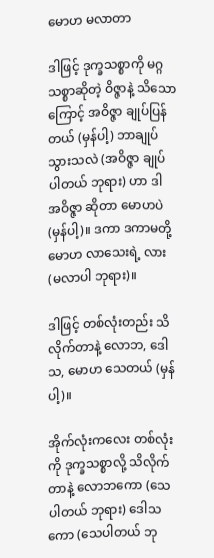မောဟ မလာတာ

ဒါဖြင့် ဒုက္ခသစ္စာကို မဂ္ဂသစ္စာဆိုတဲ့ ဝိဇ္ဇာနဲ့ သိသော ကြောင့် အဝိဇ္ဇာ ချုပ်ပြန်တယ် (မှန်ပါ့) ဘာချုပ်သွားသလဲ (အဝိဇ္ဇာ ချုပ်ပါတယ် ဘုရား) ဟာ ဒါ အဝိဇ္ဇာ ဆိုတာ မောဟပဲ (မှန်ပါ့)။ ဒကာ ဒကာမတို့ မောဟ လာသေးရဲ့ လား (မလာပါ ဘုရား)။

ဒါဖြင့် တစ်လုံးတည်း သိလိုက်တာနဲ့ လောဘ, ဒေါသ, မောဟ သေတယ် (မှန်ပါ့)။

အိုက်လုံးကလေး တစ်လုံးကို ဒုက္ခသစ္စာလို့ သိလိုက် တာနဲ့ လောဘကော (သေပါတယ် ဘုရား) ဒေါသကော (သေပါတယ် ဘု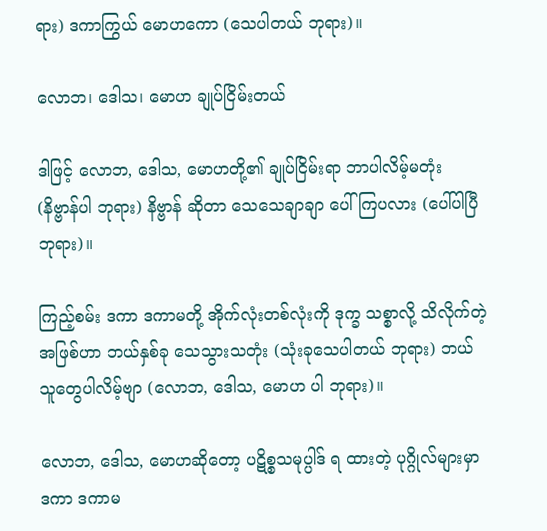ရား) ဒကာကြွယ် မောဟကော (သေပါတယ် ဘုရား)။

လောဘ၊ ဒေါသ၊ မောဟ ချုပ်ငြိမ်းတယ်

ဒါဖြင့် လောဘ, ဒေါသ, မောဟတို့၏ ချုပ်ငြိမ်းရာ ဘာပါလိမ့်မတုံး (နိဗ္ဗာန်ပါ ဘုရား) နိဗ္ဗာန် ဆိုတာ သေသေချာချာ ပေါ်ကြပလား (ပေါ်ပါပြီ ဘုရား)။

ကြည့်စမ်း ဒကာ ဒကာမတို့ အိုက်လုံးတစ်လုံးကို ဒုက္ခ သစ္စာလို့ သိလိုက်တဲ့အဖြစ်ဟာ ဘယ်နှစ်ခု သေသွားသတုံး (သုံးခုသေပါတယ် ဘုရား) ဘယ်သူတွေပါလိမ့်ဗျာ (လောဘ, ဒေါသ, မောဟ ပါ ဘုရား)။

လောဘ, ဒေါသ, မောဟဆိုတော့ ပဋိစ္စသမုပ္ပါဒ် ရ ထားတဲ့ ပုဂ္ဂိုလ်များမှာ ဒကာ ဒကာမ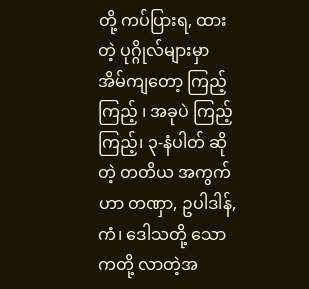တို့ ကပ်ပြားရ, ထားတဲ့ ပုဂ္ဂိုလ်များမှာ အိမ်ကျတော့ ကြည့်ကြည့် ၊ အခုပဲ ကြည့်ကြည့်၊ ၃-နံပါတ် ဆိုတဲ့ တတိယ အကွက်ဟာ တဏှာ, ဥပါဒါန်, ကံ၊ ဒေါသတို့ သောကတို့ လာတဲ့အ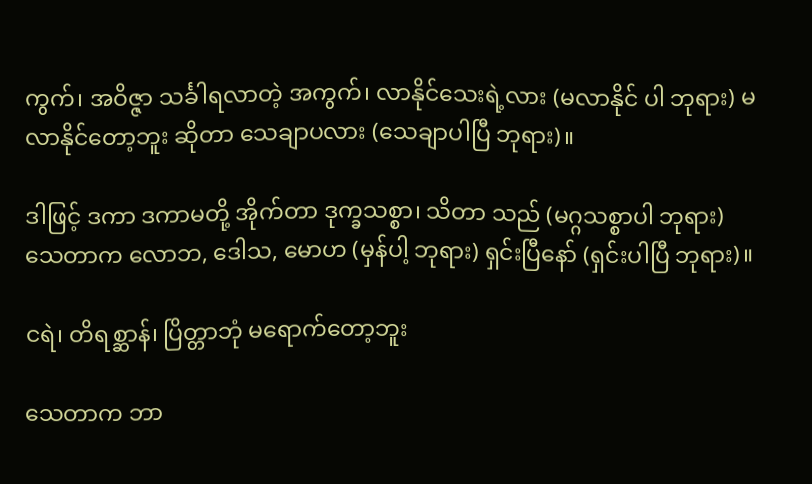ကွက်၊ အဝိဇ္ဇာ သင်္ခါရလာတဲ့ အကွက်၊ လာနိုင်သေးရဲ့လား (မလာနိုင် ပါ ဘုရား) မလာနိုင်တော့ဘူး ဆိုတာ သေချာပလား (သေချာပါပြီ ဘုရား)။

ဒါဖြင့် ဒကာ ဒကာမတို့ အိုက်တာ ဒုက္ခသစ္စာ၊ သိတာ သည် (မဂ္ဂသစ္စာပါ ဘုရား) သေတာက လောဘ, ဒေါသ, မောဟ (မှန်ပါ့ ဘုရား) ရှင်းပြီနော် (ရှင်းပါပြီ ဘုရား)။

ငရဲ၊ တိရစ္ဆာန်၊ ပြိတ္တာဘုံ မရောက်တော့ဘူး

သေတာက ဘာ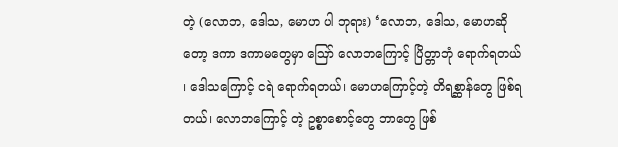တဲ့ (လောဘ, ဒေါသ, မောဟ ပါ ဘုရား) ‘လောဘ, ဒေါသ, မောဟဆိုတော့ ဒကာ ဒကာမတွေမှာ ဪ လောဘကြောင့် ပြိတ္တာဘုံ ရောက်ရတယ် ၊ ဒေါသကြောင့် ငရဲ ရောက်ရတယ်၊ မောဟကြောင့်တဲ့ တိရစ္ဆာန်တွေ ဖြစ်ရတယ်၊ လောဘကြောင့် တဲ့ ဥစ္စာစောင့်တွေ ဘာတွေ ဖြစ်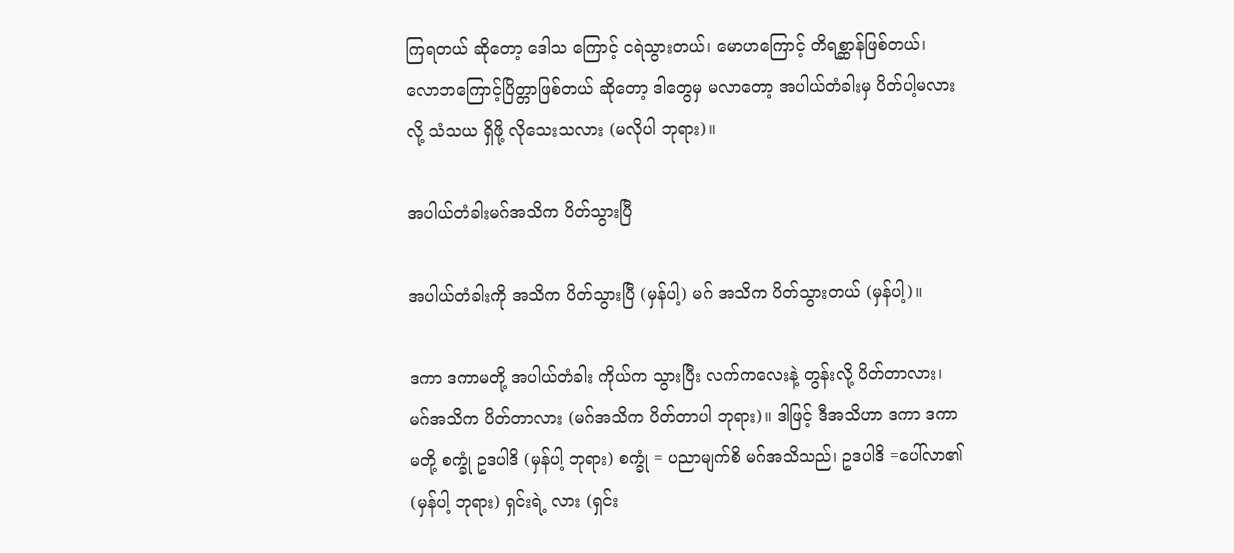ကြရတယ် ဆိုတော့ ဒေါသ ကြောင့် ငရဲသွားတယ်၊ မောဟကြောင့် တိရစ္ဆာန်ဖြစ်တယ်၊ လောဘကြောင့်ပြိတ္တာဖြစ်တယ် ဆိုတော့ ဒါတွေမှ မလာတော့ အပါယ်တံခါးမှ ပိတ်ပါ့မလားလို့ သံသယ ရှိဖို့ လိုသေးသလား (မလိုပါ ဘုရား)။

အပါယ်တံခါးမဂ်အသိက ပိတ်သွားပြီ

အပါယ်တံခါးကို အသိက ပိတ်သွားပြီ (မှန်ပါ့) မဂ် အသိက ပိတ်သွားတယ် (မှန်ပါ့)။

ဒကာ ဒကာမတို့ အပါယ်တံခါး ကိုယ်က သွားပြီး လက်ကလေးနဲ့ တွန်းလို့ ပိတ်တာလား၊ မဂ်အသိက ပိတ်တာလား (မဂ်အသိက ပိတ်တာပါ ဘုရား)။ ဒါဖြင့် ဒီအသိဟာ ဒကာ ဒကာမတို့ စက္ခုံ ဥဒပါဒိ (မှန်ပါ့ ဘုရား) စက္ခုံ = ပညာမျက်စိ မဂ်အသိသည်၊ ဥဒပါဒိ =ပေါ်လာ၏ (မှန်ပါ့ ဘုရား) ရှင်းရဲ့ လား (ရှင်း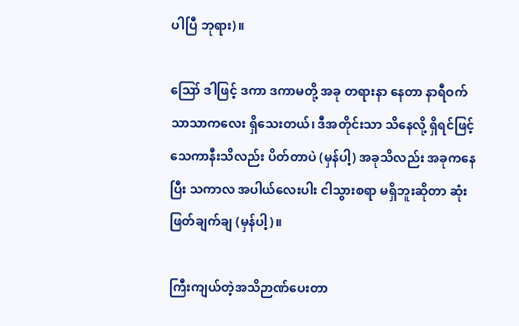ပါပြီ ဘုရား)။

ဪ ဒါဖြင့် ဒကာ ဒကာမတို့ အခု တရားနာ နေတာ နာရီဝက်သာသာကလေး ရှိသေးတယ်၊ ဒီအတိုင်းသာ သိနေလို့ ရှိရင်ဖြင့် သေကာနီးသိလည်း ပိတ်တာပဲ (မှန်ပါ့) အခုသိလည်း အခုကနေပြီး သကာလ အပါယ်လေးပါး ငါသွားစရာ မရှိဘူးဆိုတာ ဆုံးဖြတ်ချက်ချ (မှန်ပါ့)။

ကြီးကျယ်တဲ့အသိဉာဏ်ပေးတာ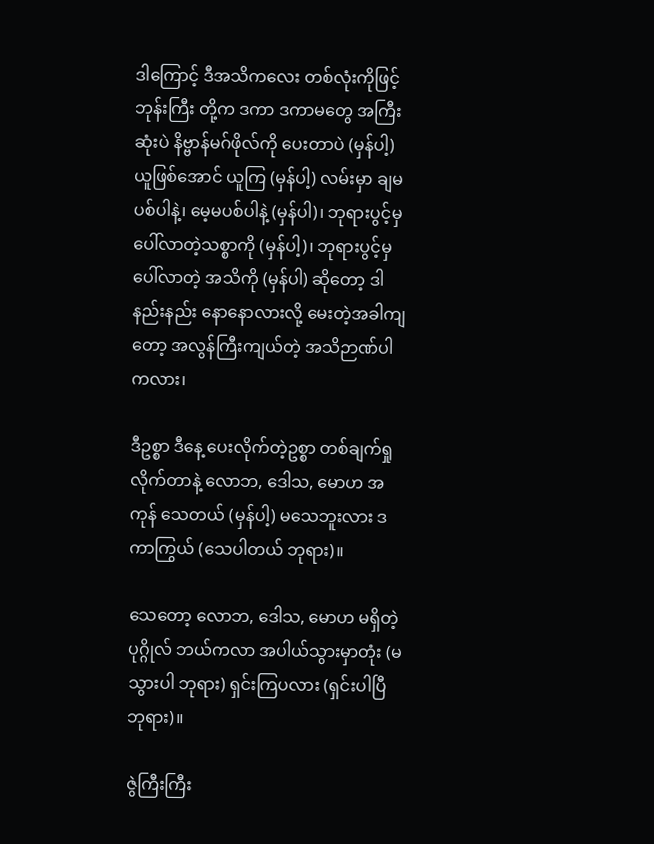ဒါကြောင့် ဒီအသိကလေး တစ်လုံးကိုဖြင့် ဘုန်းကြီး တို့က ဒကာ ဒကာမတွေ အကြီးဆုံးပဲ နိဗ္ဗာန်မဂ်ဖိုလ်ကို ပေးတာပဲ (မှန်ပါ့) ယူဖြစ်အောင် ယူကြ (မှန်ပါ့) လမ်းမှာ ချမပစ်ပါနဲ့၊ မေ့မပစ်ပါနဲ့ (မှန်ပါ)၊ ဘုရားပွင့်မှ ပေါ်လာတဲ့သစ္စာကို (မှန်ပါ့)၊ ဘုရားပွင့်မှပေါ်လာတဲ့ အသိကို (မှန်ပါ) ဆိုတော့ ဒါ နည်းနည်း နောနောလားလို့ မေးတဲ့အခါကျတော့ အလွန်ကြီးကျယ်တဲ့ အသိဉာဏ်ပါ ကလား၊

ဒီဥစ္စာ ဒီနေ့ ပေးလိုက်တဲ့ဥစ္စာ တစ်ချက်ရှုလိုက်တာနဲ့ လောဘ, ဒေါသ, မောဟ အကုန် သေတယ် (မှန်ပါ့) မသေဘူးလား ဒကာကြွယ် (သေပါတယ် ဘုရား)။

သေတော့ လောဘ, ဒေါသ, မောဟ မရှိတဲ့ ပုဂ္ဂိုလ် ဘယ်ကလာ အပါယ်သွားမှာတုံး (မသွားပါ ဘုရား) ရှင်းကြပလား (ရှင်းပါပြီ ဘုရား)။

ဇွဲကြီးကြီး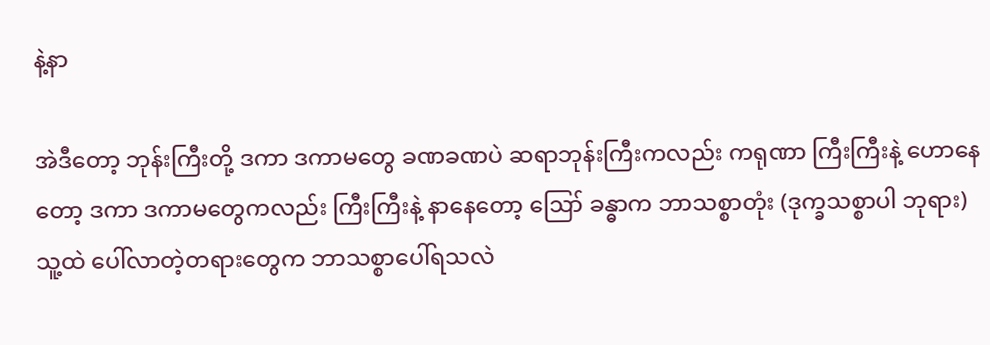နဲ့နာ

အဲဒီတော့ ဘုန်းကြီးတို့ ဒကာ ဒကာမတွေ ခဏခဏပဲ ဆရာဘုန်းကြီးကလည်း ကရုဏာ ကြီးကြီးနဲ့ ဟောနေတော့ ဒကာ ဒကာမတွေကလည်း ကြီးကြီးနဲ့ နာနေတော့ ဪ ခန္ဓာက ဘာသစ္စာတုံး (ဒုက္ခသစ္စာပါ ဘုရား) သူ့ထဲ ပေါ်လာတဲ့တရားတွေက ဘာသစ္စာပေါ်ရသလဲ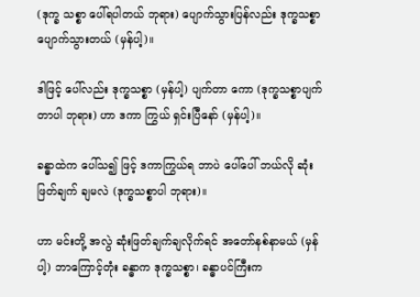(ဒုက္ခ သစ္စာ ပေါ်ရပါတယ် ဘုရား) ပျောက်သွားပြန်လည်း ဒုက္ခသစ္စာ ပျောက်သွားတယ် (မှန်ပါ့)။

ဒါဖြင့် ပေါ်လည်း ဒုက္ခသစ္စာ (မှန်ပါ့) ပျက်တာ ကော (ဒုက္ခသစ္စာပျက်တာပါ ဘုရား) ဟာ ဒကာ ကြွယ် ရှင်းပြီနော် (မှန်ပါ့)။

ခန္ဓာထဲက ပေါ်သ၍ ဖြင့် ဒကာကြွယ်ရ ဘာပဲ ပေါ်ပေါ် ဘယ်လို ဆုံးဖြတ်ချက် ချမလဲ (ဒုက္ခသစ္စာပါ ဘုရား)။

ဟာ မင်းတို့ အလွဲ ဆုံးဖြတ်ချက်ချလိုက်ရင် အတော်နစ်နာမယ် (မှန်ပါ့) ဘာကြောင့်တုံး ခန္ဓာက ဒုက္ခသစ္စာ၊ ခန္ဓာပင်ကြီးက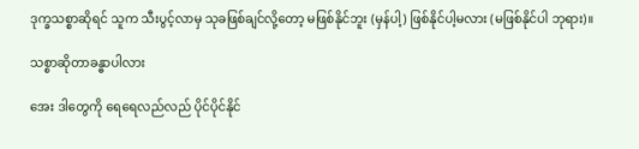ဒုက္ခသစ္စာဆိုရင် သူက သီးပွင့်လာမှ သုခဖြစ်ချင်လို့တော့ မဖြစ်နိုင်ဘူး (မှန်ပါ့) ဖြစ်နိုင်ပါ့မလား (မဖြစ်နိုင်ပါ ဘုရား)။

သစ္စာဆိုတာခန္ဓာပါလား

အေး ဒါတွေကို ရေရေလည်လည် ပိုင်ပိုင်နိုင်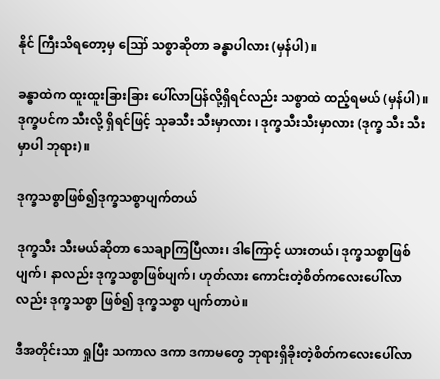နိုင် ကြီးသိရတော့မှ ဪ သစ္စာဆိုတာ ခန္ဓာပါလား (မှန်ပါ)။

ခန္ဓာထဲက ထူးထူးခြားခြား ပေါ်လာပြန်လို့ရှိရင်လည်း သစ္စာထဲ ထည့်ရမယ် (မှန်ပါ)။ ဒုက္ခပင်က သီးလို့ ရှိရင်ဖြင့် သုခသီး သီးမှာလား ၊ ဒုက္ခသီးသီးမှာလား (ဒုက္ခ သီး သီးမှာပါ ဘုရား)။

ဒုက္ခသစ္စာဖြစ်၍ဒုက္ခသစ္စာပျက်တယ်

ဒုက္ခသီး သီးမယ်ဆိုတာ သေချာကြပြီလား၊ ဒါကြောင့် ယားတယ်၊ ဒုက္ခသစ္စာဖြစ်ပျက်၊ နာလည်း ဒုက္ခသစ္စာဖြစ်ပျက်၊ ဟုတ်လား ကောင်းတဲ့စိတ်ကလေးပေါ်လာလည်း ဒုက္ခသစ္စာ ဖြစ်၍ ဒုက္ခသစ္စာ ပျက်တာပဲ။

ဒီအတိုင်းသာ ရှုပြီး သကာလ ဒကာ ဒကာမတွေ ဘုရားရှိခိုးတဲ့စိတ်ကလေးပေါ်လာ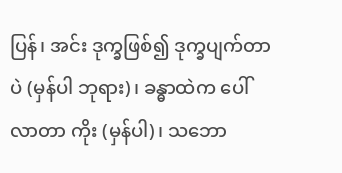ပြန်၊ အင်း ဒုက္ခဖြစ်၍ ဒုက္ခပျက်တာပဲ (မှန်ပါ ဘုရား)၊ ခန္ဓာထဲက ပေါ်လာတာ ကိုး (မှန်ပါ)၊ သဘော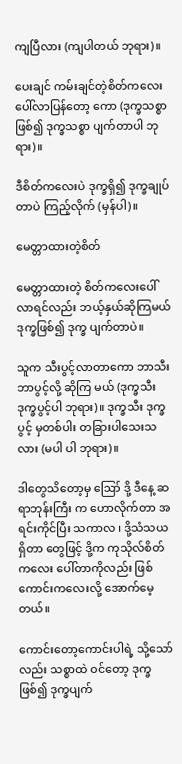ကျပြီလား (ကျပါတယ် ဘုရား)။

ပေးချင် ကမ်းချင်တဲ့စိတ်ကလေးပေါ်လာပြန်တော့ ကော (ဒုက္ခသစ္စာဖြစ်၍ ဒုက္ခသစ္စာ ပျက်တာပါ ဘုရား)။

ဒီစိတ်ကလေးပဲ ဒုက္ခရှိ၍ ဒုက္ခချုပ်တာပဲ ကြည့်လိုက် (မှန်ပါ)။

မေတ္တာထားတဲ့စိတ်

မေတ္တာထားတဲ့ စိတ်ကလေးပေါ်လာရင်လည်း ဘယ့်နှယ်ဆိုကြမယ် ဒုက္ခဖြစ်၍ ဒုက္ခ ပျက်တာပဲ။

သူက သီးပွင့်လာတာကော ဘာသီး ဘာပွင့်လို့ ဆိုကြ မယ် (ဒုက္ခသီး ဒုက္ခပွင့်ပါ ဘုရား)။ ဒုက္ခသီး ဒုက္ခပွင့် မှတစ်ပါး တခြားပါသေးသလား (မပါ ပါ ဘုရား)။

ဒါတွေသိတော့မှ ဪ ဒို့ ဒီနေ့ ဆရာဘုန်းကြီး က ဟောလိုက်တာ အရင်းကိုင်ပြီး သကာလ ၊ ဒို့သံသယရှိတာ တွေဖြင့် ဒို့က ကုသိုလ်စိတ်ကလေး ပေါ်တာကိုလည်း ဖြစ်ကောင်းကလေးလို့ အောက်မေ့တယ်။

ကောင်းတော့ကောင်းပါရဲ့ သို့သော်လည်း သစ္စာထဲ ဝင်တော့ ဒုက္ခဖြစ်၍ ဒုက္ခပျက်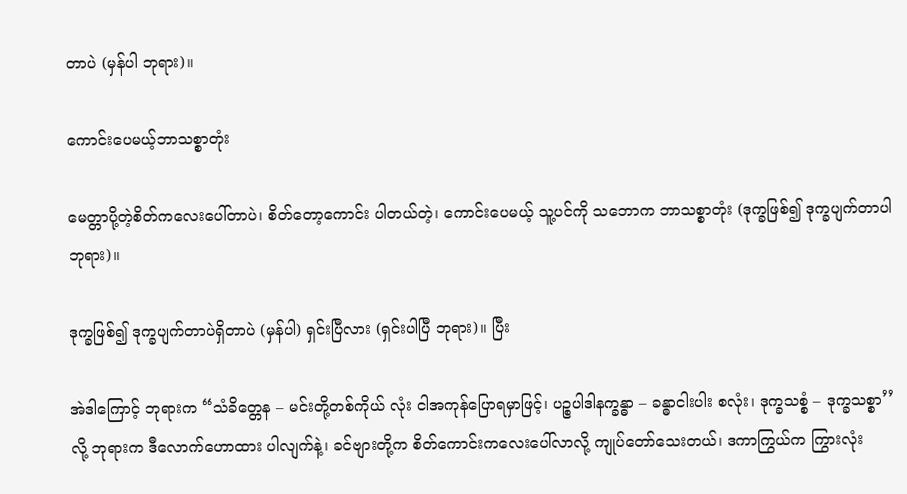တာပဲ (မှန်ပါ ဘုရား)။

ကောင်းပေမယ့်ဘာသစ္စာတုံး

မေတ္တာပို့တဲ့စိတ်ကလေးပေါ်တာပဲ၊ စိတ်တော့ကောင်း ပါတယ်တဲ့၊ ကောင်းပေမယ့် သူ့ပင်ကို သဘောက ဘာသစ္စာတုံး (ဒုက္ခဖြစ်၍ ဒုက္ခပျက်တာပါ ဘုရား)။

ဒုက္ခဖြစ်၍ ဒုက္ခပျက်တာပဲရှိတာပဲ (မှန်ပါ) ရှင်းပြီလား (ရှင်းပါပြီ ဘုရား)။ ပြီး

အဲဒါကြောင့် ဘုရားက “သံခိတ္တေန – မင်းတို့တစ်ကိုယ် လုံး ငါအကုန်ပြောရမှာဖြင့်၊ ပဉ္စပါဒါနက္ခန္ဓာ – ခန္ဓာငါးပါး စလုံး၊ ဒုက္ခသစ္စံ – ဒုက္ခသစ္စာ’’လို့ ဘုရားက ဒီလောက်ဟောထား ပါလျက်နဲ့၊ ခင်ဗျားတို့က စိတ်ကောင်းကလေးပေါ်လာလို့ ကျုပ်တော်သေးတယ်၊ ဒကာကြွယ်က ကြွားလုံး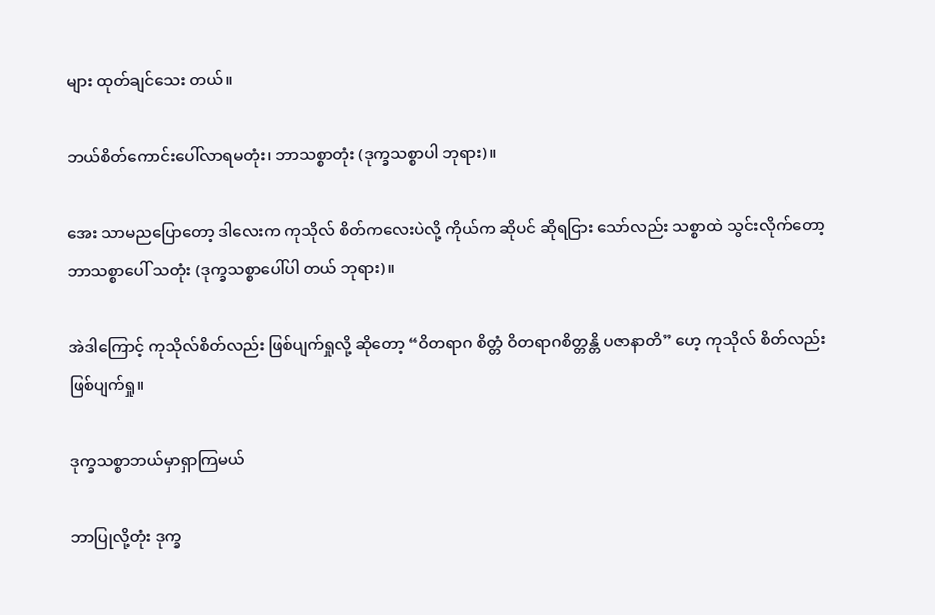များ ထုတ်ချင်သေး တယ်။

ဘယ်စိတ်ကောင်းပေါ်လာရမတုံး၊ ဘာသစ္စာတုံး (ဒုက္ခသစ္စာပါ ဘုရား)။

အေး သာမညပြောတော့ ဒါလေးက ကုသိုလ် စိတ်ကလေးပဲလို့ ကိုယ်က ဆိုပင် ဆိုရငြား သော်လည်း သစ္စာထဲ သွင်းလိုက်တော့ ဘာသစ္စာပေါ် သတုံး (ဒုက္ခသစ္စာပေါ်ပါ တယ် ဘုရား)။

အဲဒါကြောင့် ကုသိုလ်စိတ်လည်း ဖြစ်ပျက်ရှုလို့ ဆိုတော့ “ဝိတရာဂ စိတ္တံ ဝိတရာဂစိတ္တန္တိ ပဇာနာတိ” ဟေ့ ကုသိုလ် စိတ်လည်း ဖြစ်ပျက်ရှု။

ဒုက္ခသစ္စာဘယ်မှာရှာကြမယ်

ဘာပြုလို့တုံး ဒုက္ခ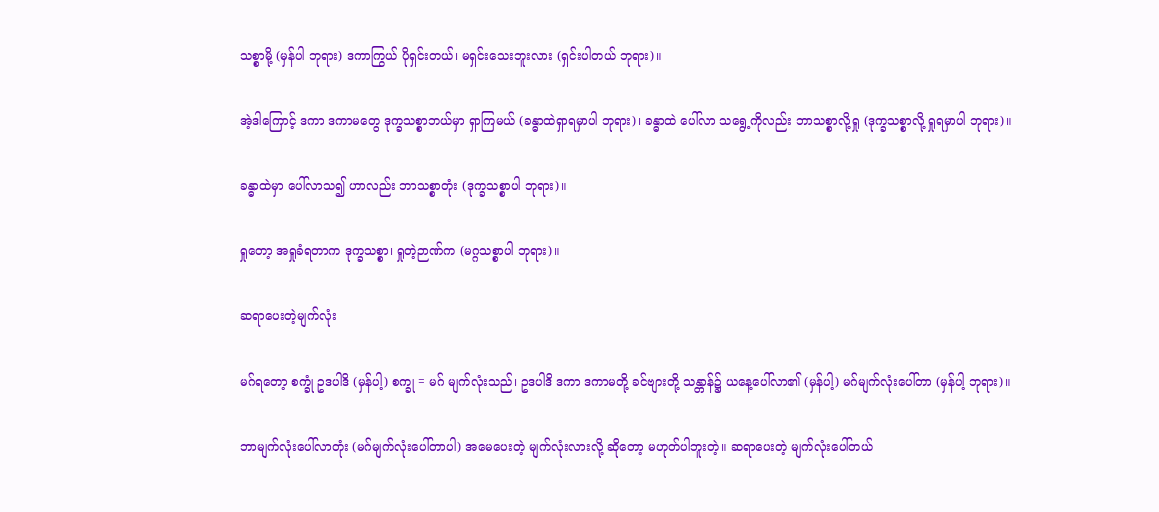သစ္စာမို့ (မှန်ပါ ဘုရား) ဒကာကြွယ် ပိုရှင်းတယ်၊ မရှင်းသေးဘူးလား (ရှင်းပါတယ် ဘုရား)။

အဲ့ဒါကြောင့် ဒကာ ဒကာမတွေ ဒုက္ခသစ္စာဘယ်မှာ ရှာကြမယ် (ခန္ဓာထဲရှာရမှာပါ ဘုရား)၊ ခန္ဓာထဲ ပေါ်လာ သရွေ့ကိုလည်း ဘာသစ္စာလို့ရှု (ဒုက္ခသစ္စာလို့ ရှုရမှာပါ ဘုရား)။

ခန္ဓာထဲမှာ ပေါ်လာသ၍ ဟာလည်း ဘာသစ္စာတုံး (ဒုက္ခသစ္စာပါ ဘုရား)။

ရှုတော့ အရှုခံရတာက ဒုက္ခသစ္စာ၊ ရှုတဲ့ဉာဏ်က (မဂ္ဂသစ္စာပါ ဘုရား)။

ဆရာပေးတဲ့မျက်လုံး

မဂ်ရတော့ စက္ခုံ ဥဒပါဒိ (မှန်ပါ့) စက္ခု = မဂ် မျက်လုံးသည်၊ ဥဒပါဒိ ဒကာ ဒကာမတို့ ခင်ဗျားတို့ သန္တာန်၌ ယနေ့ပေါ်လာ၏ (မှန်ပါ့) မဂ်မျက်လုံးပေါ်တာ (မှန်ပါ့ ဘုရား)။

ဘာမျက်လုံးပေါ်လာတုံး (မဂ်မျက်လုံးပေါ်တာပါ) အမေပေးတဲ့ မျက်လုံးလားလို့ ဆိုတော့ မဟုတ်ပါဘူးတဲ့။ ဆရာပေးတဲ့ မျက်လုံးပေါ်တယ်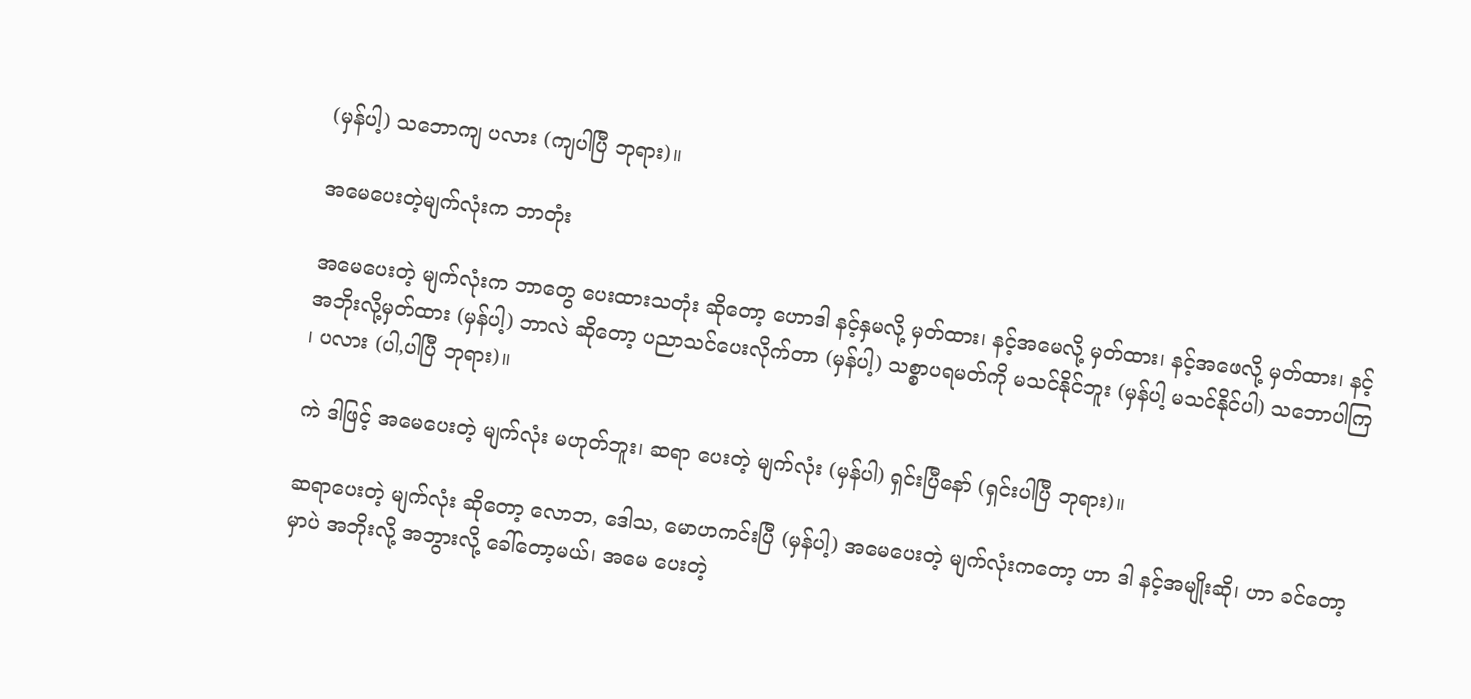(မှန်ပါ့) သဘောကျ ပလား (ကျပါပြီ ဘုရား)။

အမေပေးတဲ့မျက်လုံးက ဘာတုံး

အမေပေးတဲ့ မျက်လုံးက ဘာတွေ ပေးထားသတုံး ဆိုတော့ ဟောဒါ နင့်နှမလို့ မှတ်ထား၊ နင့်အမေလို့ မှတ်ထား၊ နင့်အဖေလို့ မှတ်ထား၊ နင့်အဘိုးလို့မှတ်ထား (မှန်ပါ့) ဘာလဲ ဆိုတော့ ပညာသင်ပေးလိုက်တာ (မှန်ပါ့) သစ္စာပရမတ်ကို မသင်နိုင်ဘူး (မှန်ပါ့ မသင်နိုင်ပါ) သဘောပါကြ ၊ ပလား (ပါ,ပါပြီ ဘုရား)။

ကဲ ဒါဖြင့် အမေပေးတဲ့ မျက်လုံး မဟုတ်ဘူး၊ ဆရာ ပေးတဲ့ မျက်လုံး (မှန်ပါ) ရှင်းပြီနော် (ရှင်းပါပြီ ဘုရား)။

ဆရာပေးတဲ့ မျက်လုံး ဆိုတော့ လောဘ, ဒေါသ, မောဟကင်းပြီ (မှန်ပါ့) အမေပေးတဲ့ မျက်လုံးကတော့ ဟာ ဒါ နင့်အမျိုးဆို၊ ဟာ ခင်တော့မှာပဲ အဘိုးလို့ အဘွားလို့ ခေါ်တော့မယ်၊ အမေ ပေးတဲ့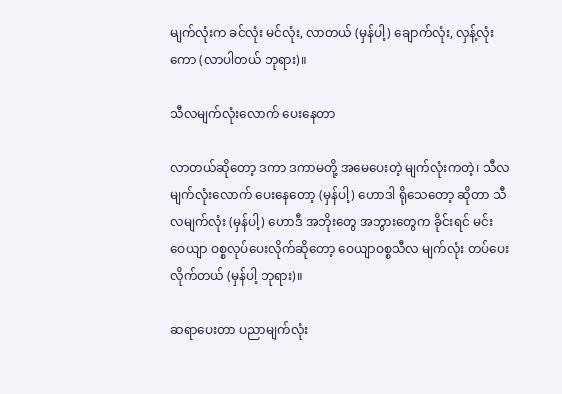မျက်လုံးက ခင်လုံး မင်လုံး, လာတယ် (မှန်ပါ့) ချောက်လုံး, လှန့်လုံးကော (လာပါတယ် ဘုရား)။

သီလမျက်လုံးလောက် ပေးနေတာ

လာတယ်ဆိုတော့ ဒကာ ဒကာမတို့ အမေပေးတဲ့ မျက်လုံးကတဲ့၊ သီလမျက်လုံးလောက် ပေးနေတော့ (မှန်ပါ့) ဟောဒါ ရိုသေတော့ ဆိုတာ သီလမျက်လုံး (မှန်ပါ့) ဟောဒီ အဘိုးတွေ အဘွားတွေက ခိုင်းရင် မင်း ဝေယျာ ဝစ္စလုပ်ပေးလိုက်ဆိုတော့ ဝေယျာဝစ္စသီလ မျက်လုံး တပ်ပေး လိုက်တယ် (မှန်ပါ့ ဘုရား)။

ဆရာပေးတာ ပညာမျက်လုံး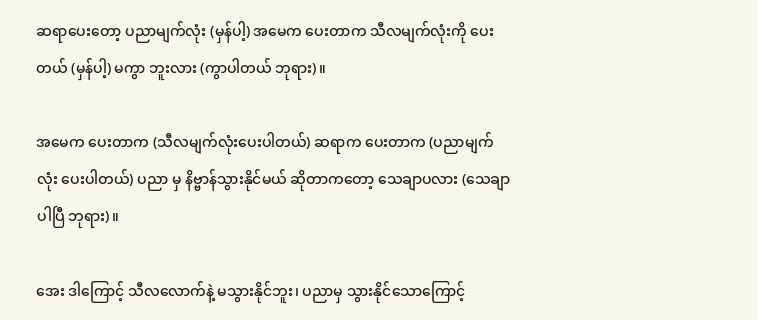ဆရာပေးတော့ ပညာမျက်လုံး (မှန်ပါ့) အမေက ပေးတာက သီလမျက်လုံးကို ပေးတယ် (မှန်ပါ့) မကွာ ဘူးလား (ကွာပါတယ် ဘုရား)။

အမေက ပေးတာက (သီလမျက်လုံးပေးပါတယ်) ဆရာက ပေးတာက (ပညာမျက်လုံး ပေးပါတယ်) ပညာ မှ နိဗ္ဗာန်သွားနိုင်မယ် ဆိုတာကတော့ သေချာပလား (သေချာပါပြီ ဘုရား)။

အေး ဒါကြောင့် သီလလောက်နဲ့ မသွားနိုင်ဘူး၊ ပညာမှ သွားနိုင်သောကြောင့်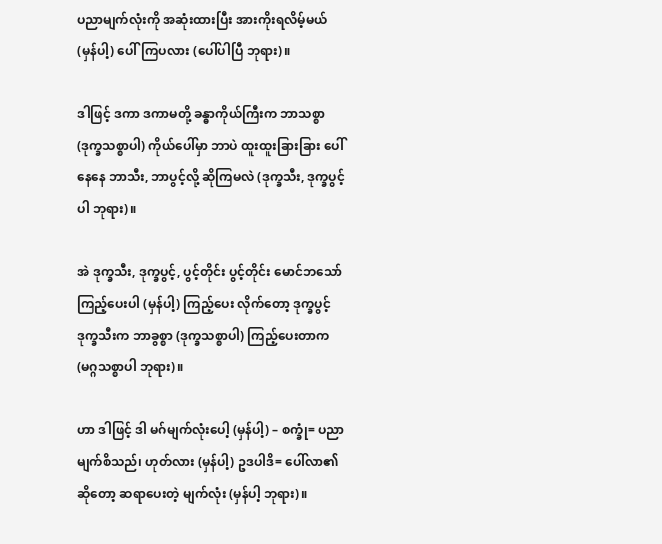ပညာမျက်လုံးကို အဆုံးထားပြီး အားကိုးရလိမ့်မယ် (မှန်ပါ့) ပေါ်ကြပလား (ပေါ်ပါပြီ ဘုရား)။

ဒါဖြင့် ဒကာ ဒကာမတို့ ခန္ဓာကိုယ်ကြီးက ဘာသစ္စာ (ဒုက္ခသစ္စာပါ) ကိုယ်ပေါ်မှာ ဘာပဲ ထူးထူးခြားခြား ပေါ်နေနေ ဘာသီး, ဘာပွင့်လို့ ဆိုကြမလဲ (ဒုက္ခသီး, ဒုက္ခပွင့်ပါ ဘုရား)။

အဲ ဒုက္ခသီး, ဒုက္ခပွင့်, ပွင့်တိုင်း ပွင့်တိုင်း မောင်ဘသော် ကြည့်ပေးပါ (မှန်ပါ့) ကြည့်ပေး လိုက်တော့ ဒုက္ခပွင့် ဒုက္ခသီးက ဘာခွစ္စာ (ဒုက္ခသစ္စာပါ) ကြည့်ပေးတာက (မဂ္ဂသစ္စာပါ ဘုရား)။

ဟာ ဒါဖြင့် ဒါ မဂ်မျက်လုံးပေါ့ (မှန်ပါ့) – စက္ခုံ= ပညာမျက်စိသည်၊ ဟုတ်လား (မှန်ပါ့) ဥဒပါဒိ= ပေါ်လာ၏ ဆိုတော့ ဆရာပေးတဲ့ မျက်လုံး (မှန်ပါ့ ဘုရား)။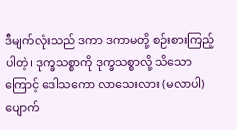ဒီမျက်လုံးသည် ဒကာ ဒကာမတို့ စဉ်းစားကြည့်ပါတဲ့၊ ဒုက္ခသစ္စာကို ဒုက္ခသစ္စာလို့ သိသောကြောင့် ဒေါသကော လာသေးလား (မလာပါ) ပျောက်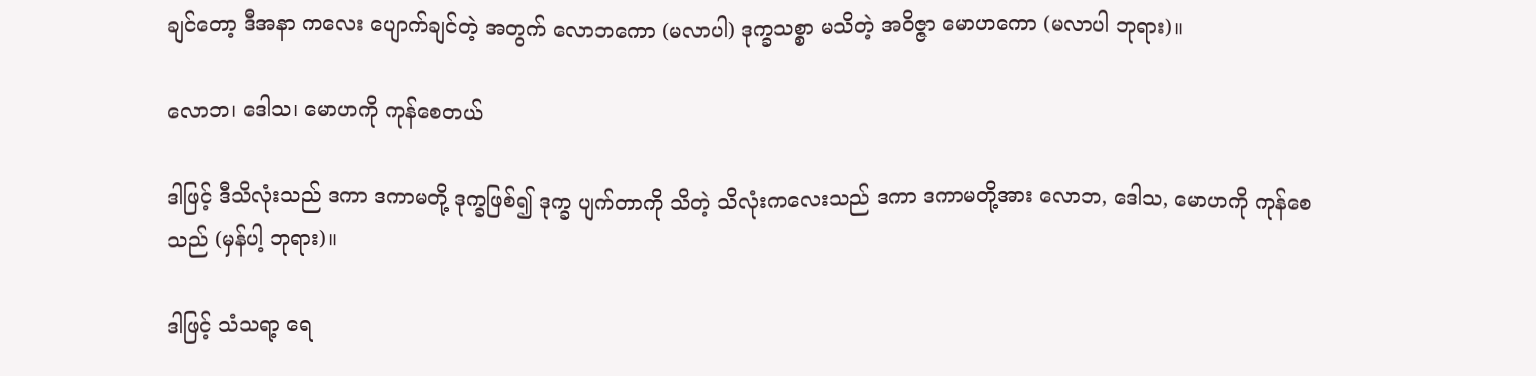ချင်တော့ ဒီအနာ ကလေး ပျောက်ချင်တဲ့ အတွက် လောဘကော (မလာပါ) ဒုက္ခသစ္စာ မသိတဲ့ အဝိဇ္ဇာ မောဟကော (မလာပါ ဘုရား)။

လောဘ၊ ဒေါသ၊ မောဟကို ကုန်စေတယ်

ဒါဖြင့် ဒီသိလုံးသည် ဒကာ ဒကာမတို့ ဒုက္ခဖြစ်၍ ဒုက္ခ ပျက်တာကို သိတဲ့ သိလုံးကလေးသည် ဒကာ ဒကာမတို့အား လောဘ, ဒေါသ, မောဟကို ကုန်စေသည် (မှန်ပါ့ ဘုရား)။

ဒါဖြင့် သံသရာ့ ရေ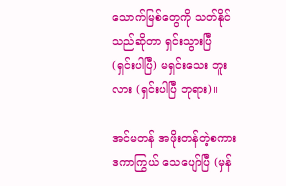သောက်မြစ်တွေကို သတ်နိုင် သည်ဆိုတာ ရှင်းသွားပြီ (ရှင်းပါပြီ) မရှင်းသေး ဘူးလား (ရှင်းပါပြီ ဘုရား)။

အင်မတန် အဖိုးတန်တဲ့စကား ဒကာကြွယ် သေပျော်ပြီ (မှန်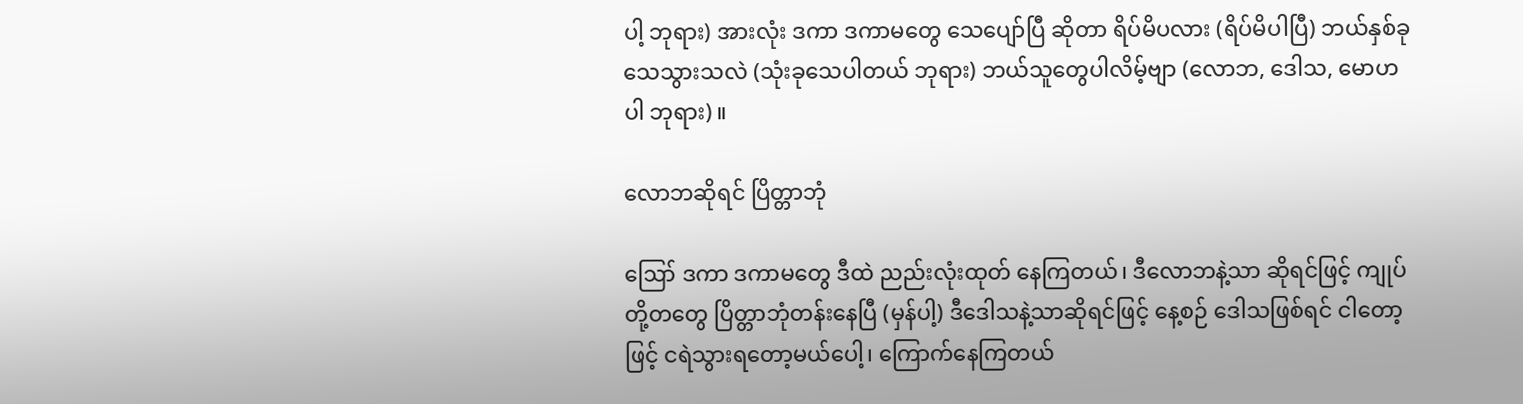ပါ့ ဘုရား) အားလုံး ဒကာ ဒကာမတွေ သေပျော်ပြီ ဆိုတာ ရိပ်မိပလား (ရိပ်မိပါပြီ) ဘယ်နှစ်ခု သေသွားသလဲ (သုံးခုသေပါတယ် ဘုရား) ဘယ်သူတွေပါလိမ့်ဗျာ (လောဘ, ဒေါသ, မောဟ ပါ ဘုရား)။

လောဘဆိုရင် ပြိတ္တာဘုံ

ဪ ဒကာ ဒကာမတွေ ဒီထဲ ညည်းလုံးထုတ် နေကြတယ်၊ ဒီလောဘနဲ့သာ ဆိုရင်ဖြင့် ကျုပ်တို့တတွေ ပြိတ္တာဘုံတန်းနေပြီ (မှန်ပါ့) ဒီဒေါသနဲ့သာဆိုရင်ဖြင့် နေ့စဉ် ဒေါသဖြစ်ရင် ငါတော့ဖြင့် ငရဲသွားရတော့မယ်ပေါ့၊ ကြောက်နေကြတယ်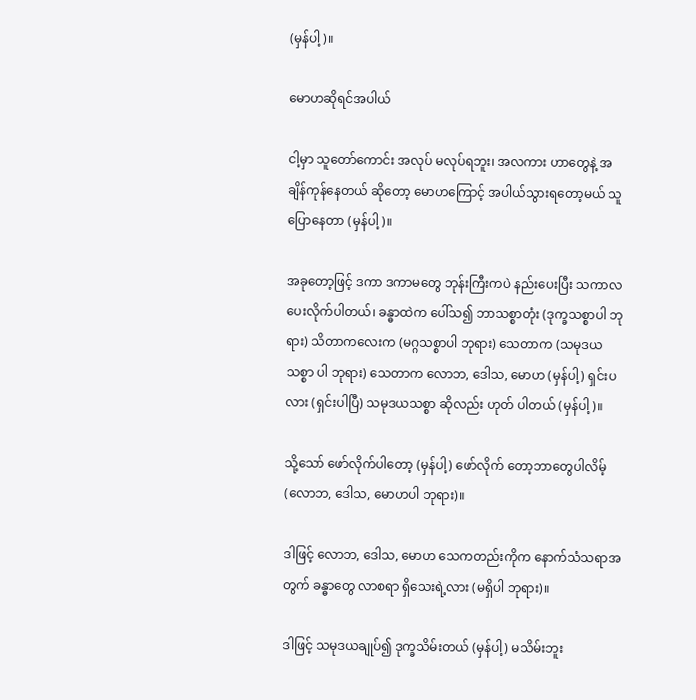(မှန်ပါ့)။

မောဟဆိုရင်အပါယ်

ငါ့မှာ သူတော်ကောင်း အလုပ် မလုပ်ရဘူး၊ အလကား ဟာတွေနဲ့ အချိန်ကုန်နေတယ် ဆိုတော့ မောဟကြောင့် အပါယ်သွားရတော့မယ် သူပြောနေတာ (မှန်ပါ့)။

အခုတော့ဖြင့် ဒကာ ဒကာမတွေ ဘုန်းကြီးကပဲ နည်းပေးပြီး သကာလ ပေးလိုက်ပါတယ်၊ ခန္ဓာထဲက ပေါ်သ၍ ဘာသစ္စာတုံး (ဒုက္ခသစ္စာပါ ဘုရား) သိတာကလေးက (မဂ္ဂသစ္စာပါ ဘုရား) သေတာက (သမုဒယသစ္စာ ပါ ဘုရား) သေတာက လောဘ, ဒေါသ, မောဟ (မှန်ပါ့) ရှင်းပလား (ရှင်းပါပြီ) သမုဒယသစ္စာ ဆိုလည်း ဟုတ် ပါတယ် (မှန်ပါ့)။

သို့သော် ဖော်လိုက်ပါတော့ (မှန်ပါ့) ဖော်လိုက် တော့ဘာတွေပါလိမ့် (လောဘ, ဒေါသ, မောဟပါ ဘုရား)။

ဒါဖြင့် လောဘ, ဒေါသ, မောဟ သေကတည်းကိုက နောက်သံသရာအတွက် ခန္ဓာတွေ လာစရာ ရှိသေးရဲ့လား (မရှိပါ ဘုရား)။

ဒါဖြင့် သမုဒယချုပ်၍ ဒုက္ခသိမ်းတယ် (မှန်ပါ့) မသိမ်းဘူး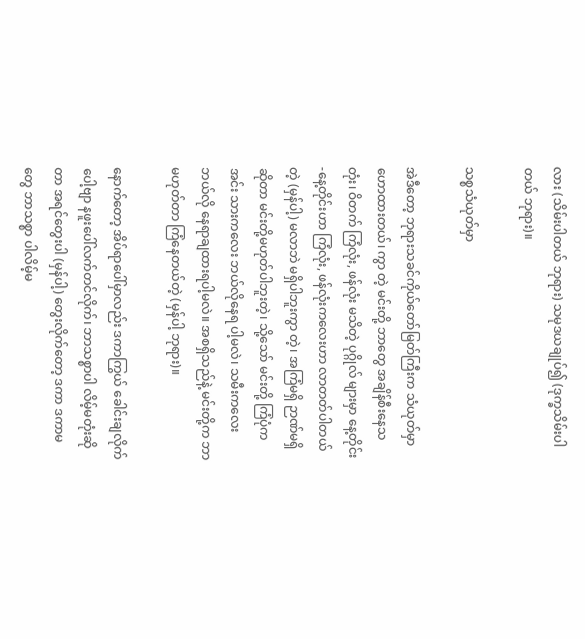လား (သိမ်းပါတယ် ဘုရား) သမုဒယချုပ်၍ (ဒုက္ခသိမ်းပါတယ် ဘုရား)။

သစ္စသံယုတ်မှာ

အဲဒီတော့ ဘုရားသခင်ကိုယ်တော်မြတ်ကြီးက သံယုတ်မှာ ဟောထားတယ်၊ ကွာ တဲ့ မင်းတို့ ဘာတွေ အချိန်စီးနေသတုံး၊ ဝိတက် ကြံလုံး, ဖန်လုံး မသိတဲ့ ပုဂ္ဂိုလ် များမှာ နေ့တိုင်း-နေ့တိုင်းဟာ ကြံလုံး, ဖန်လုံးကလေးဟာ လာတတ်ပါတယ်တဲ့ (မှန်ပါ့) မလာဘဲ မရှိပါဘူးကွာ တဲ့၊ အကြံမရှိ ဉာဏ်မရှိဆိုတာ မင်းတို့မဟုတ်ပါဘူးတဲ့၊ သို့သော် မင်းတို့ ကြံပုံက အင်း သားကလေး ဘယ်လိုနေရ ပါ့မလဲ၊ သမီးကလေး ဘယ်လို နေရာချထားရပါ့မလဲ။ အစရှိသည်နဲ့ မင်းတို့က ဘာမဟုတ်တာ ကြံနေတယ်တဲ့ (မှန်ပါ့ ဘုရား)။

နောက်တော့ အိပ်ရာပေါ်မှာလည်း ဒကာကြွယ် ခေါင်းချလိုက်ပေါ့ဗျာ နဖူးပေါ်လက်တင်လိုက်၊ ဘာသစ္စာပါ လိမ့်မတုံးဆိုတာ အရင်တွေးပါ (မှန်ပါ့) တွေးလိုက်တော့ ဒကာ ဒကာမတွေ ဘာသစ္စာ ပါလိမ့်မ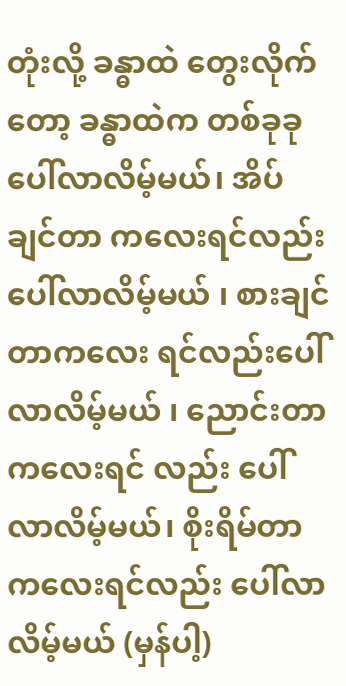တုံးလို့ ခန္ဓာထဲ တွေးလိုက်တော့ ခန္ဓာထဲက တစ်ခုခု ပေါ်လာလိမ့်မယ်၊ အိပ်ချင်တာ ကလေးရင်လည်း ပေါ်လာလိမ့်မယ် ၊ စားချင်တာကလေး ရင်လည်းပေါ်လာလိမ့်မယ် ၊ ညောင်းတာ ကလေးရင် လည်း ပေါ်လာလိမ့်မယ်၊ စိုးရိမ်တာကလေးရင်လည်း ပေါ်လာလိမ့်မယ် (မှန်ပါ့)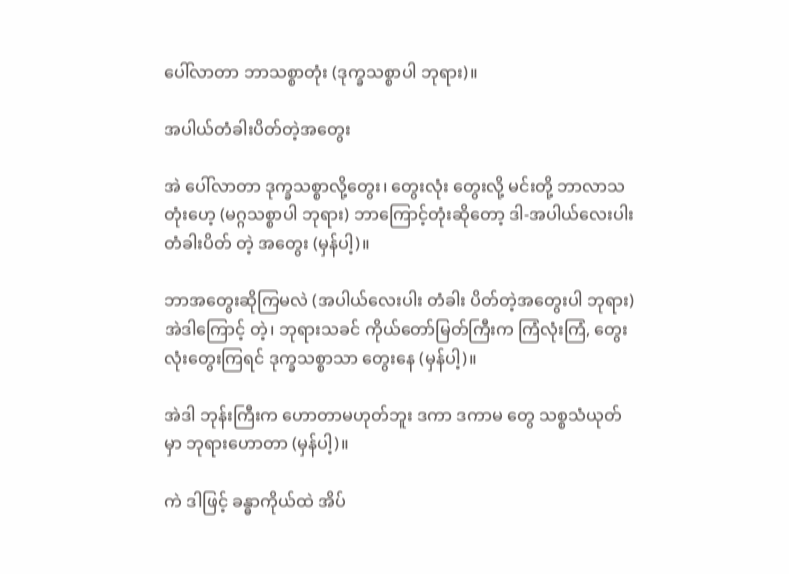ပေါ်လာတာ ဘာသစ္စာတုံး (ဒုက္ခသစ္စာပါ ဘုရား)။

အပါယ်တံခါးပိတ်တဲ့အတွေး

အဲ ပေါ်လာတာ ဒုက္ခသစ္စာလို့တွေး၊ တွေးလုံး တွေးလို့ မင်းတို့ ဘာလာသတုံးဟေ့ (မဂ္ဂသစ္စာပါ ဘုရား) ဘာကြောင့်တုံးဆိုတော့ ဒါ-အပါယ်လေးပါး တံခါးပိတ် တဲ့ အတွေး (မှန်ပါ့)။

ဘာအတွေးဆိုကြမလဲ (အပါယ်လေးပါး တံခါး ပိတ်တဲ့အတွေးပါ ဘုရား) အဲဒါကြောင့် တဲ့၊ ဘုရားသခင် ကိုယ်တော်မြတ်ကြီးက ကြံလုံးကြံ, တွေးလုံးတွေးကြရင် ဒုက္ခသစ္စာသာ တွေးနေ (မှန်ပါ့)။

အဲဒါ ဘုန်းကြီးက ဟောတာမဟုတ်ဘူး ဒကာ ဒကာမ တွေ သစ္စသံယုတ်မှာ ဘုရားဟောတာ (မှန်ပါ့)။

ကဲ ဒါဖြင့် ခန္ဓာကိုယ်ထဲ အိပ်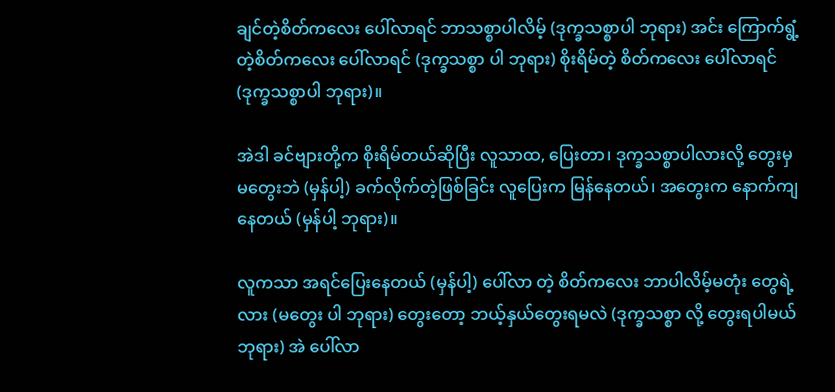ချင်တဲ့စိတ်ကလေး ပေါ်လာရင် ဘာသစ္စာပါလိမ့် (ဒုက္ခသစ္စာပါ ဘုရား) အင်း ကြောက်ရွံ့ တဲ့စိတ်ကလေး ပေါ်လာရင် (ဒုက္ခသစ္စာ ပါ ဘုရား) စိုးရိမ်တဲ့ စိတ်ကလေး ပေါ်လာရင် (ဒုက္ခသစ္စာပါ ဘုရား)။

အဲဒါ ခင်ဗျားတို့က စိုးရိမ်တယ်ဆိုပြီး လူသာထ, ပြေးတာ၊ ဒုက္ခသစ္စာပါလားလို့ တွေးမှ မတွေးဘဲ (မှန်ပါ့) ခက်လိုက်တဲ့ဖြစ်ခြင်း လူပြေးက မြန်နေတယ်၊ အတွေးက နောက်ကျနေတယ် (မှန်ပါ့ ဘုရား)။

လူကသာ အရင်ပြေးနေတယ် (မှန်ပါ့) ပေါ်လာ တဲ့ စိတ်ကလေး ဘာပါလိမ့်မတုံး တွေရဲ့ လား (မတွေး ပါ ဘုရား) တွေးတော့ ဘယ့်နှယ်တွေးရမလဲ (ဒုက္ခသစ္စာ လို့ တွေးရပါမယ် ဘုရား) အဲ ပေါ်လာ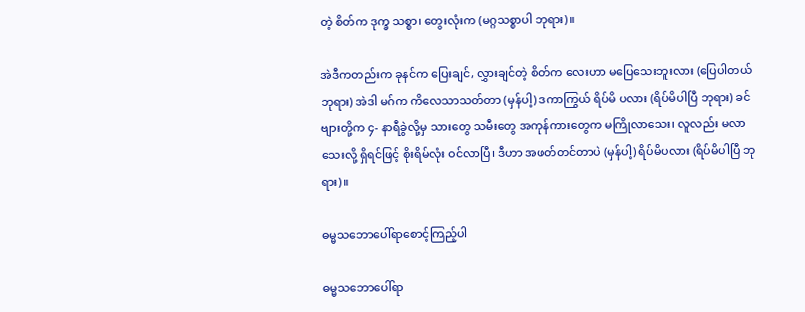တဲ့ စိတ်က ဒုက္ခ သစ္စာ၊ တွေးလုံးက (မဂ္ဂသစ္စာပါ ဘုရား)။

အဲဒီကတည်းက ခုနင်က ပြေးချင်, လွှားချင်တဲ့ စိတ်က လေးဟာ မပြေသေးဘူးလား (ပြေပါတယ် ဘုရား) အဲဒါ မဂ်က ကိလေသာသတ်တာ (မှန်ပါ့) ဒကာကြွယ် ရိပ်မိ ပလား (ရိပ်မိပါပြီ ဘုရား) ခင်ဗျားတို့က ၄- နာရီခွဲလို့မှ သားတွေ သမီးတွေ အကုန်ကားတွေက မကြိုလာသေး၊ လူလည်း မလာသေးလို့ ရှိရင်ဖြင့် စိုးရိမ်လုံး ဝင်လာပြီ၊ ဒီဟာ အဖတ်တင်တာပဲ (မှန်ပါ့) ရိပ်မိပလား (ရိပ်မိပါပြီ ဘုရား)။

ဓမ္မသဘောပေါ်ရာစောင့်ကြည့်ပါ

ဓမ္မသဘောပေါ်ရာ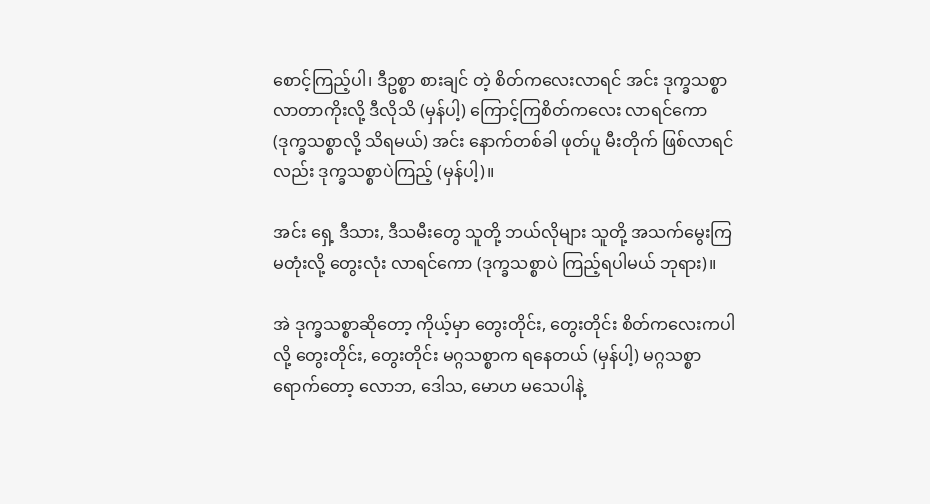စောင့်ကြည့်ပါ၊ ဒီဥစ္စာ စားချင် တဲ့ စိတ်ကလေးလာရင် အင်း ဒုက္ခသစ္စာ လာတာကိုးလို့ ဒီလိုသိ (မှန်ပါ့) ကြောင့်ကြစိတ်ကလေး လာရင်ကော (ဒုက္ခသစ္စာလို့ သိရမယ်) အင်း နောက်တစ်ခါ ဖုတ်ပူ မီးတိုက် ဖြစ်လာရင်လည်း ဒုက္ခသစ္စာပဲကြည့် (မှန်ပါ့)။

အင်း ရှေ့ ဒီသား, ဒီသမီးတွေ သူတို့ ဘယ်လိုများ သူတို့ အသက်မွေးကြမတုံးလို့ တွေးလုံး လာရင်ကော (ဒုက္ခသစ္စာပဲ ကြည့်ရပါမယ် ဘုရား)။

အဲ ဒုက္ခသစ္စာဆိုတော့ ကိုယ့်မှာ တွေးတိုင်း, တွေးတိုင်း စိတ်ကလေးကပါလို့ တွေးတိုင်း, တွေးတိုင်း မဂ္ဂသစ္စာက ရနေတယ် (မှန်ပါ့) မဂ္ဂသစ္စာ ရောက်တော့ လောဘ, ဒေါသ, မောဟ မသေပါနဲ့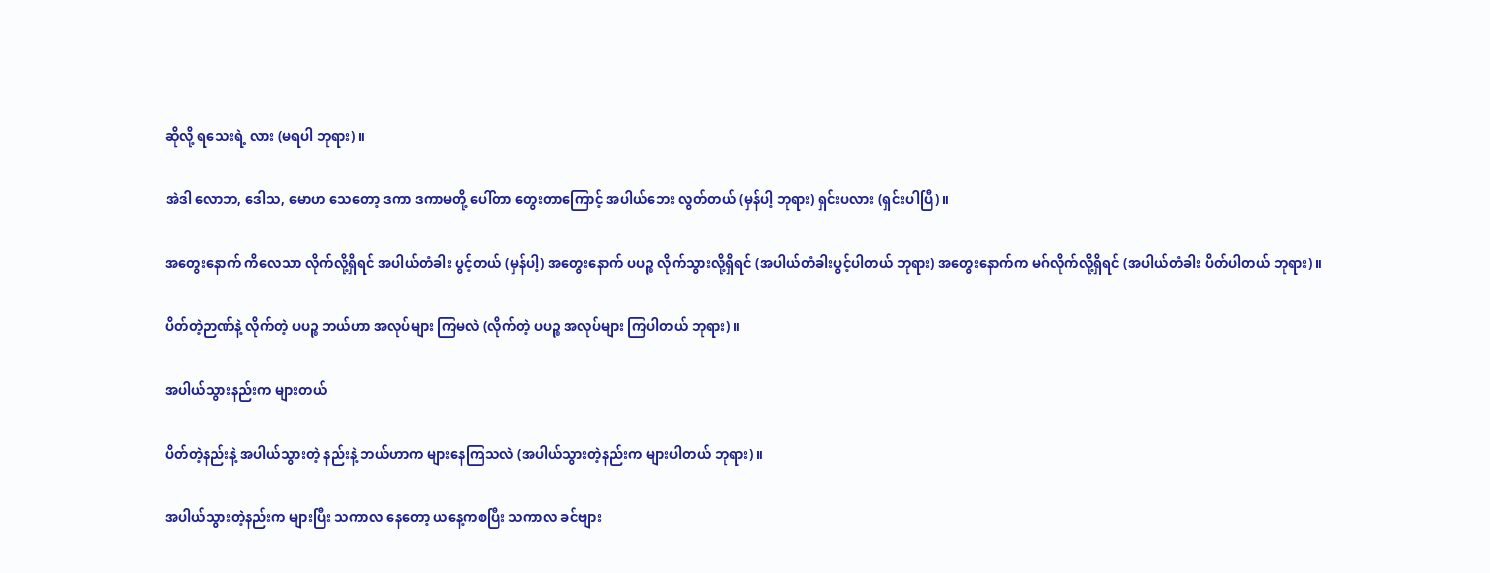ဆိုလို့ ရသေးရဲ့ လား (မရပါ ဘုရား)။

အဲဒါ လောဘ, ဒေါသ, မောဟ သေတော့ ဒကာ ဒကာမတို့ ပေါ်တာ တွေးတာကြောင့် အပါယ်ဘေး လွတ်တယ် (မှန်ပါ့ ဘုရား) ရှင်းပလား (ရှင်းပါပြီ)။

အတွေးနောက် ကိလေသာ လိုက်လို့ရှိရင် အပါယ်တံခါး ပွင့်တယ် (မှန်ပါ့) အတွေးနောက် ပပဉ္စ လိုက်သွားလို့ရှိရင် (အပါယ်တံခါးပွင့်ပါတယ် ဘုရား) အတွေးနောက်က မဂ်လိုက်လို့ရှိရင် (အပါယ်တံခါး ပိတ်ပါတယ် ဘုရား)။

ပိတ်တဲ့ဉာဏ်နဲ့ လိုက်တဲ့ ပပဉ္စ ဘယ်ဟာ အလုပ်များ ကြမလဲ (လိုက်တဲ့ ပပဉ္စ အလုပ်များ ကြပါတယ် ဘုရား)။

အပါယ်သွားနည်းက များတယ်

ပိတ်တဲ့နည်းနဲ့ အပါယ်သွားတဲ့ နည်းနဲ့ ဘယ်ဟာက များနေကြသလဲ (အပါယ်သွားတဲ့နည်းက များပါတယ် ဘုရား)။

အပါယ်သွားတဲ့နည်းက များပြီး သကာလ နေတော့ ယနေ့ကစပြီး သကာလ ခင်ဗျား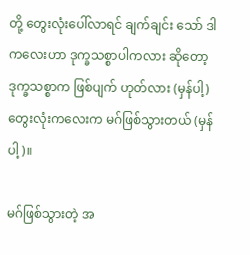တို့ တွေးလုံးပေါ်လာရင် ချက်ချင်း သော် ဒါကလေးဟာ ဒုက္ခသစ္စာပါကလား ဆိုတော့ ဒုက္ခသစ္စာက ဖြစ်ပျက် ဟုတ်လား (မှန်ပါ့) တွေးလုံးကလေးက မဂ်ဖြစ်သွားတယ် (မှန်ပါ့)။

မဂ်ဖြစ်သွားတဲ့ အ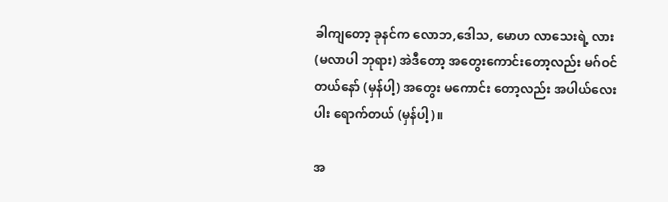ခါကျတော့ ခုနင်က လောဘ,ဒေါသ, မောဟ လာသေးရဲ့ လား (မလာပါ ဘုရား) အဲဒီတော့ အတွေးကောင်းတော့လည်း မဂ်ဝင်တယ်နော် (မှန်ပါ့) အတွေး မကောင်း တော့လည်း အပါယ်လေးပါး ရောက်တယ် (မှန်ပါ့)။

အ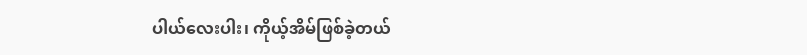ပါယ်လေးပါး၊ ကိုယ့်အိမ်ဖြစ်ခဲ့တယ်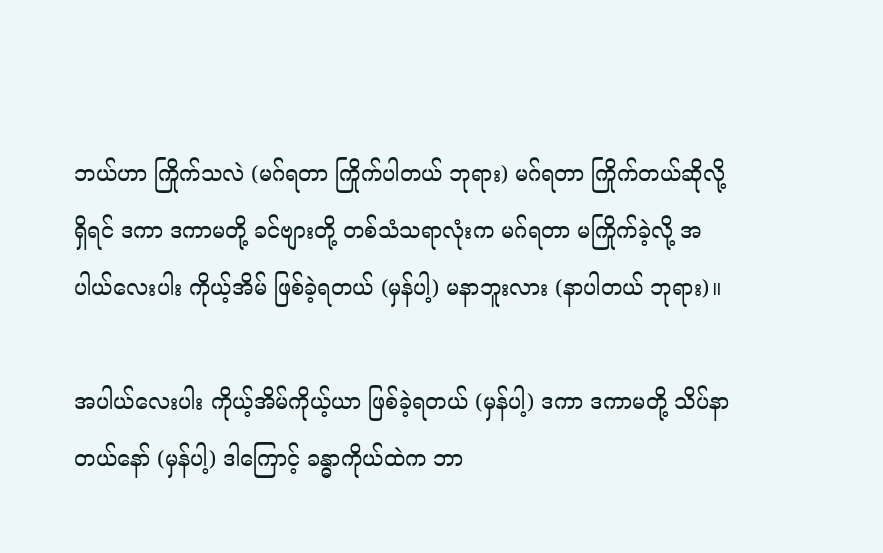ဘယ်ဟာ ကြိုက်သလဲ (မဂ်ရတာ ကြိုက်ပါတယ် ဘုရား) မဂ်ရတာ ကြိုက်တယ်ဆိုလို့ရှိရင် ဒကာ ဒကာမတို့ ခင်ဗျားတို့ တစ်သံသရာလုံးက မဂ်ရတာ မကြိုက်ခဲ့လို့ အပါယ်လေးပါး ကိုယ့်အိမ် ဖြစ်ခဲ့ရတယ် (မှန်ပါ့) မနာဘူးလား (နာပါတယ် ဘုရား)။

အပါယ်လေးပါး ကိုယ့်အိမ်ကိုယ့်ယာ ဖြစ်ခဲ့ရတယ် (မှန်ပါ့) ဒကာ ဒကာမတို့ သိပ်နာတယ်နော် (မှန်ပါ့) ဒါကြောင့် ခန္ဓာကိုယ်ထဲက ဘာ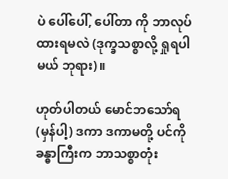ပဲ ပေါ်ပေါ်, ပေါ်တာ ကို ဘာလုပ်ထားရမလဲ (ဒုက္ခသစ္စာလို့ ရှုရပါမယ် ဘုရား)။

ဟုတ်ပါတယ် မောင်ဘသော်ရ (မှန်ပါ့) ဒကာ ဒကာမတို့ ပင်ကို ခန္ဓာကြီးက ဘာသစ္စာတုံး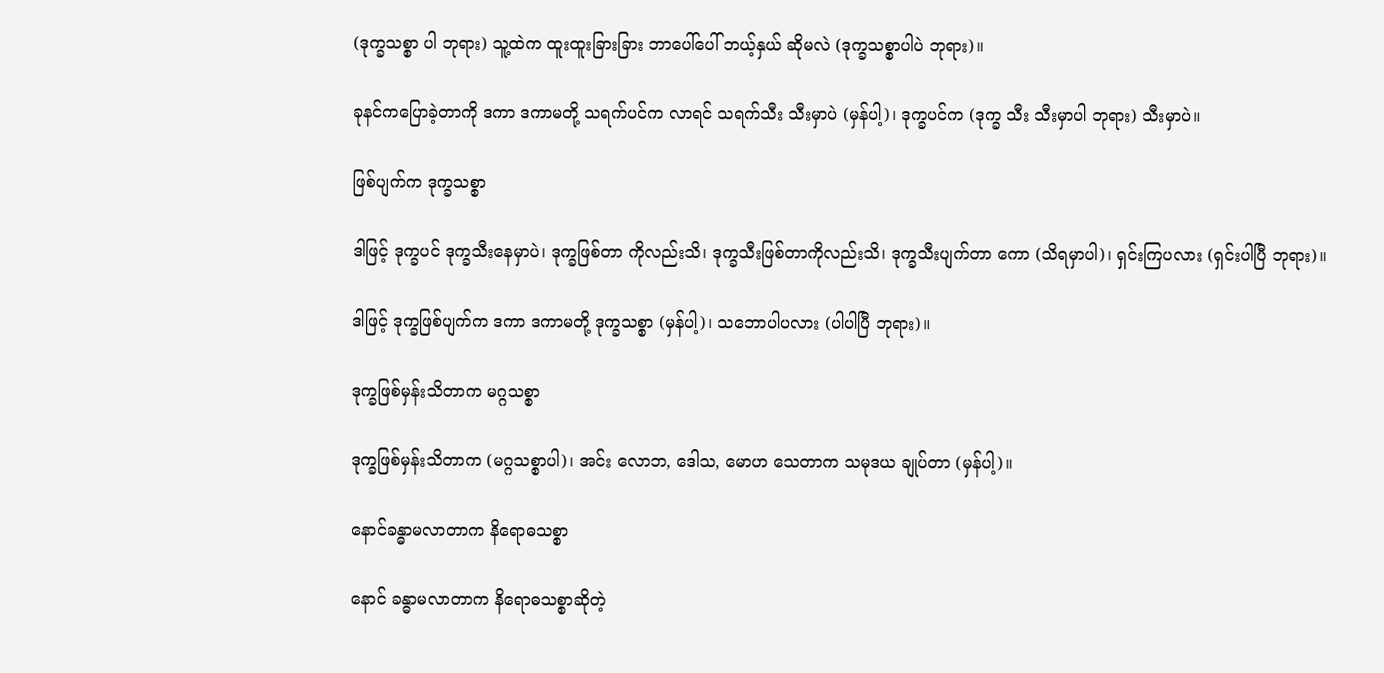(ဒုက္ခသစ္စာ ပါ ဘုရား) သူ့ထဲက ထူးထူးခြားခြား ဘာပေါ်ပေါ် ဘယ့်နှယ် ဆိုမလဲ (ဒုက္ခသစ္စာပါပဲ ဘုရား)။

ခုနင်ကပြောခဲ့တာကို ဒကာ ဒကာမတို့ သရက်ပင်က လာရင် သရက်သီး သီးမှာပဲ (မှန်ပါ့)၊ ဒုက္ခပင်က (ဒုက္ခ သီး သီးမှာပါ ဘုရား) သီးမှာပဲ။

ဖြစ်ပျက်က ဒုက္ခသစ္စာ

ဒါဖြင့် ဒုက္ခပင် ဒုက္ခသီးနေမှာပဲ၊ ဒုက္ခဖြစ်တာ ကိုလည်းသိ၊ ဒုက္ခသီးဖြစ်တာကိုလည်းသိ၊ ဒုက္ခသီးပျက်တာ ကော (သိရမှာပါ)၊ ရှင်းကြပလား (ရှင်းပါပြီ ဘုရား)။

ဒါဖြင့် ဒုက္ခဖြစ်ပျက်က ဒကာ ဒကာမတို့ ဒုက္ခသစ္စာ (မှန်ပါ့)၊ သဘောပါပလား (ပါပါပြီ ဘုရား)။

ဒုက္ခဖြစ်မှန်းသိတာက မဂ္ဂသစ္စာ

ဒုက္ခဖြစ်မှန်းသိတာက (မဂ္ဂသစ္စာပါ)၊ အင်း လောဘ, ဒေါသ, မောဟ သေတာက သမုဒယ ချုပ်တာ (မှန်ပါ့)။

နောင်ခန္ဓာမလာတာက နိရောဓသစ္စာ

နောင် ခန္ဓာမလာတာက နိရောဓသစ္စာဆိုတဲ့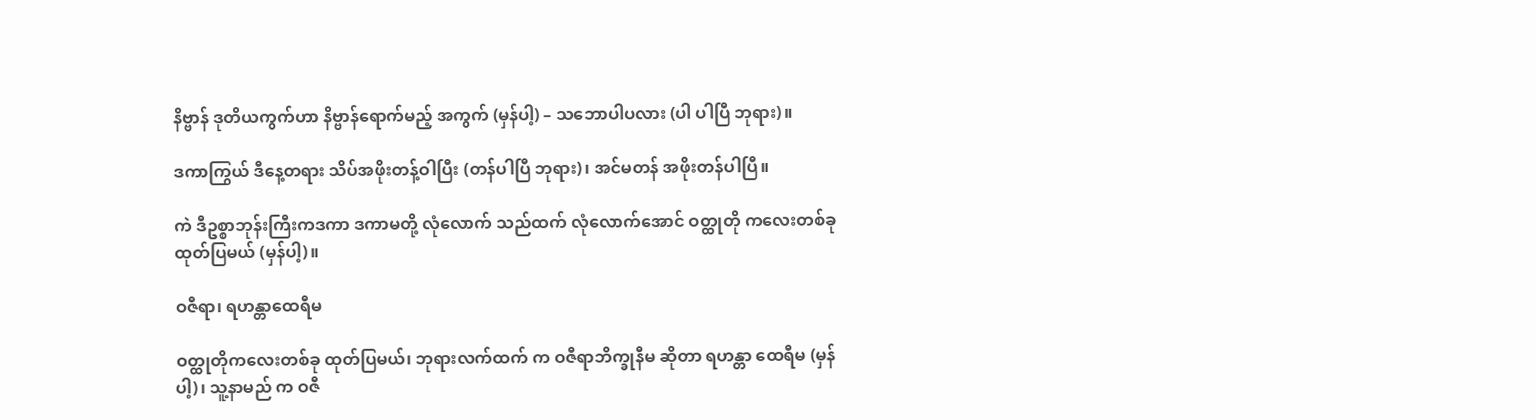နိဗ္ဗာန် ဒုတိယကွက်ဟာ နိဗ္ဗာန်ရောက်မည့် အကွက် (မှန်ပါ့) – သဘောပါပလား (ပါ ပါပြီ ဘုရား)။

ဒကာကြွယ် ဒီနေ့တရား သိပ်အဖိုးတန့်ဝါပြီး (တန်ပါပြီ ဘုရား)၊ အင်မတန် အဖိုးတန်ပါပြီ။

ကဲ ဒီဥစ္စာဘုန်းကြီးကဒကာ ဒကာမတို့ လုံလောက် သည်ထက် လုံလောက်အောင် ဝတ္ထုတို ကလေးတစ်ခု ထုတ်ပြမယ် (မှန်ပါ့)။

ဝဇီရာ၊ ရဟန္တာထေရီမ

ဝတ္ထုတိုကလေးတစ်ခု ထုတ်ပြမယ်၊ ဘုရားလက်ထက် က ဝဇီရာဘိက္ခုနီမ ဆိုတာ ရဟန္တာ ထေရီမ (မှန်ပါ့)၊ သူ့နာမည် က ဝဇီ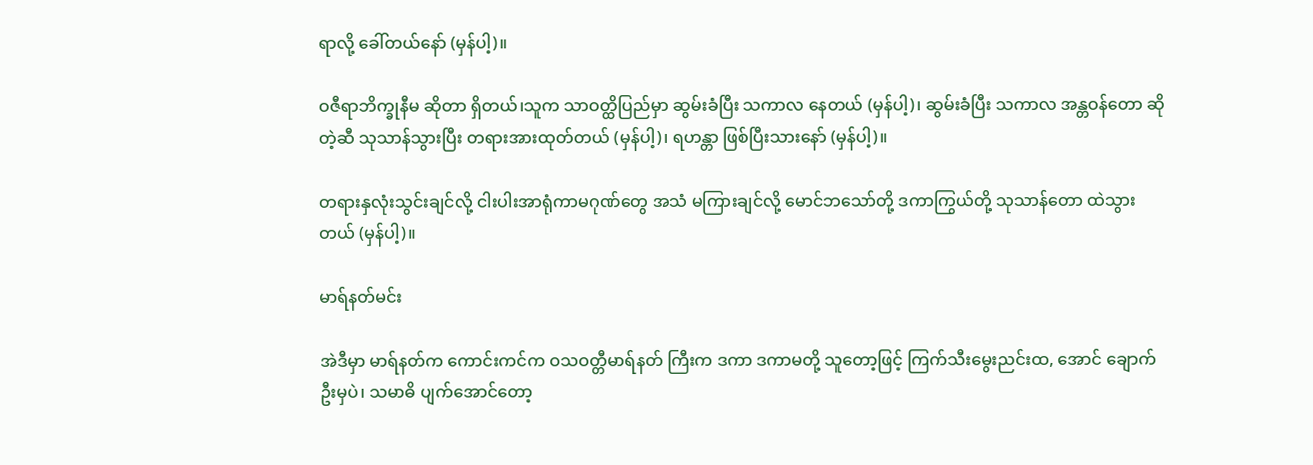ရာလို့ ခေါ်တယ်နော် (မှန်ပါ့)။

ဝဇီရာဘိက္ခုနီမ ဆိုတာ ရှိတယ်၊သူက သာဝတ္ထိပြည်မှာ ဆွမ်းခံပြီး သကာလ နေတယ် (မှန်ပါ့)၊ ဆွမ်းခံပြီး သကာလ အန္တဝန်တော ဆိုတဲ့ဆီ သုသာန်သွားပြီး တရားအားထုတ်တယ် (မှန်ပါ့)၊ ရဟန္တာ ဖြစ်ပြီးသားနော် (မှန်ပါ့)။

တရားနှလုံးသွင်းချင်လို့ ငါးပါးအာရုံကာမဂုဏ်တွေ အသံ မကြားချင်လို့ မောင်ဘသော်တို့ ဒကာကြွယ်တို့ သုသာန်တော ထဲသွားတယ် (မှန်ပါ့)။

မာရ်နတ်မင်း

အဲဒီမှာ မာရ်နတ်က ကောင်းကင်က ဝသဝတ္တီမာရ်နတ် ကြီးက ဒကာ ဒကာမတို့ သူတော့ဖြင့် ကြက်သီးမွေးညင်းထ, အောင် ချောက်ဦးမှပဲ၊ သမာဓိ ပျက်အောင်တော့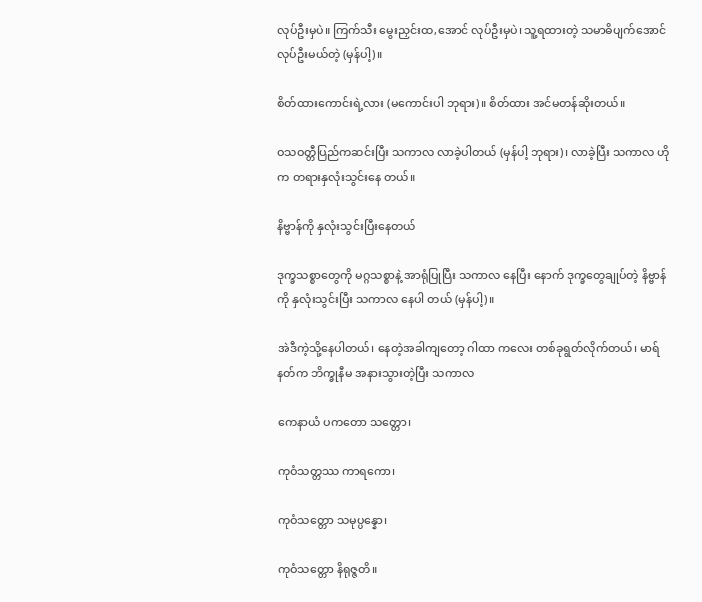လုပ်ဦးမှပဲ။ ကြက်သီး မွေးညှင်းထ,အောင် လုပ်ဦးမှပဲ၊ သူ့ရထားတဲ့ သမာဓိပျက်အောင် လုပ်ဦးမယ်တဲ့ (မှန်ပါ့)။

စိတ်ထားကောင်းရဲ့လား (မကောင်းပါ ဘုရား)။ စိတ်ထား အင်မတန်ဆိုးတယ်။

ဝသဝတ္တီပြည်ကဆင်းပြီး သကာလ လာခဲ့ပါတယ် (မှန်ပါ့ ဘုရား)၊ လာခဲ့ပြီး သကာလ ဟိုက တရားနှလုံးသွင်းနေ တယ်။

နိဗ္ဗာန်ကို နှလုံးသွင်းပြီးနေတယ်

ဒုက္ခသစ္စာတွေကို မဂ္ဂသစ္စာနဲ့ အာရုံပြုပြီး သကာလ နေပြီး နောက် ဒုက္ခတွေချုပ်တဲ့ နိဗ္ဗာန်ကို နှလုံးသွင်းပြီး သကာလ နေပါ တယ် (မှန်ပါ့)။

အဲဒီကဲ့သို့နေပါတယ်၊ နေတဲ့အခါကျတော့ ဂါထာ ကလေး တစ်ခုရွတ်လိုက်တယ်၊ မာရ်နတ်က ဘိက္ခုနီမ အနားသွားတဲ့ပြီး သကာလ

ကေနာယံ ပကတော သတ္တော၊

ကုဝံသတ္တဿ ကာရကော၊

ကုဝံသတ္တော သမုပ္ပန္နော၊

ကုဝံသတ္တော နိရုဇ္ဇတိ။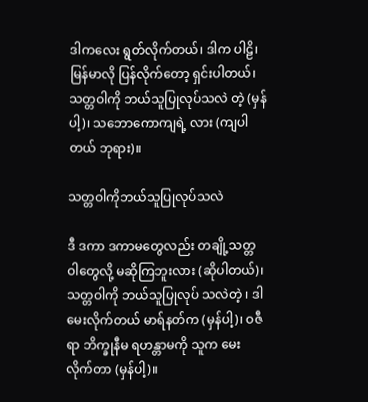ဒါကလေး ရွတ်လိုက်တယ်၊ ဒါက ပါဠိ၊ မြန်မာလို ပြန်လိုက်တော့ ရှင်းပါတယ်၊ သတ္တဝါကို ဘယ်သူပြုလုပ်သလဲ တဲ့ (မှန်ပါ့)၊ သဘောကောကျရဲ့ လား (ကျပါတယ် ဘုရား)။

သတ္တဝါကိုဘယ်သူပြုလုပ်သလဲ

ဒီ ဒကာ ဒကာမတွေလည်း တချို့သတ္တဝါတွေလို့ မဆိုကြဘူးလား (ဆိုပါတယ်)၊ သတ္တဝါကို ဘယ်သူပြုလုပ် သလဲတဲ့ ၊ ဒါမေးလိုက်တယ် မာရ်နတ်က (မှန်ပါ့)၊ ဝဇီရာ ဘိက္ခုနီမ ရဟန္တာမကို သူက မေးလိုက်တာ (မှန်ပါ့)။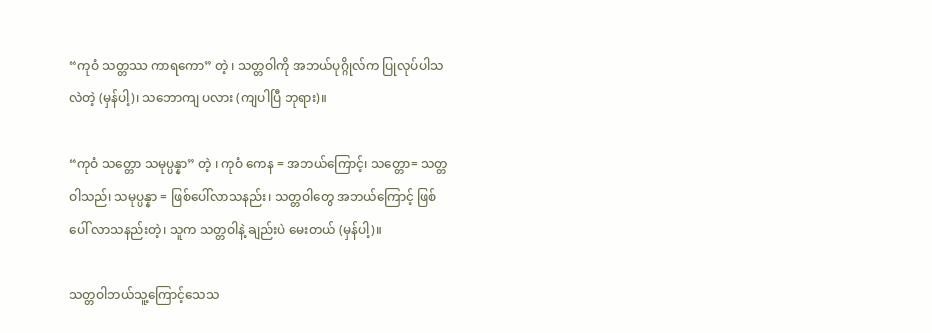“ကုဝံ သတ္တဿ ကာရကော” တဲ့ ၊ သတ္တဝါကို အဘယ်ပုဂ္ဂိုလ်က ပြုလုပ်ပါသလဲတဲ့ (မှန်ပါ့)၊ သဘောကျ ပလား (ကျပါပြီ ဘုရား)။

“ကုဝံ သတ္တော သမုပ္ပန္နာ” တဲ့ ၊ ကုဝံ ကေန = အဘယ်ကြောင့်၊ သတ္တော= သတ္တဝါသည်၊ သမုပ္ပန္နာ = ဖြစ်ပေါ်လာသနည်း၊ သတ္တဝါတွေ အဘယ်ကြောင့် ဖြစ်ပေါ် လာသနည်းတဲ့၊ သူက သတ္တဝါနဲ့ ချည်းပဲ မေးတယ် (မှန်ပါ့)။

သတ္တဝါဘယ်သူ့ကြောင့်သေသ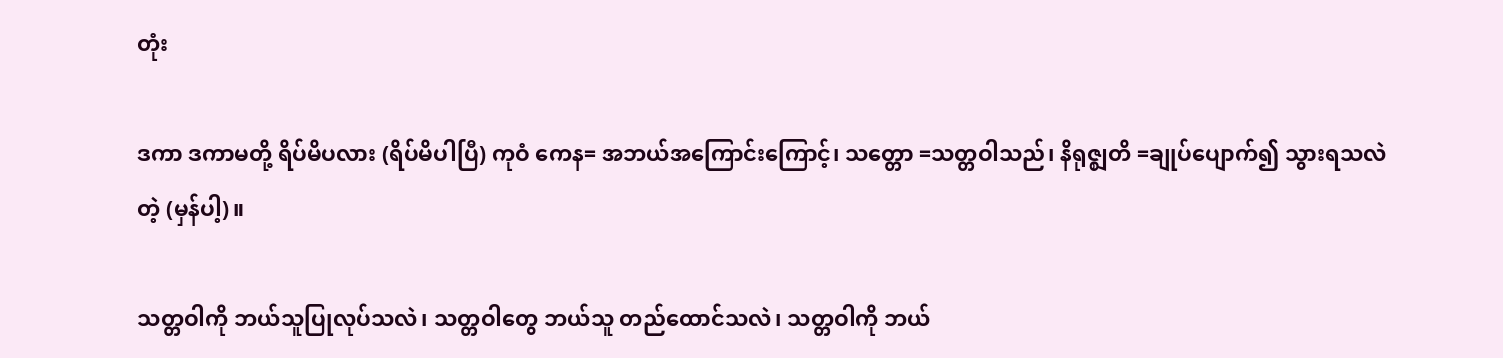တုံး

ဒကာ ဒကာမတို့ ရိပ်မိပလား (ရိပ်မိပါပြီ) ကုဝံ ကေန= အဘယ်အကြောင်းကြောင့်၊ သတ္တော =သတ္တဝါသည်၊ နိရုဇ္ဈတိ =ချုပ်ပျောက်၍ သွားရသလဲတဲ့ (မှန်ပါ့)။

သတ္တဝါကို ဘယ်သူပြုလုပ်သလဲ၊ သတ္တဝါတွေ ဘယ်သူ တည်ထောင်သလဲ၊ သတ္တဝါကို ဘယ်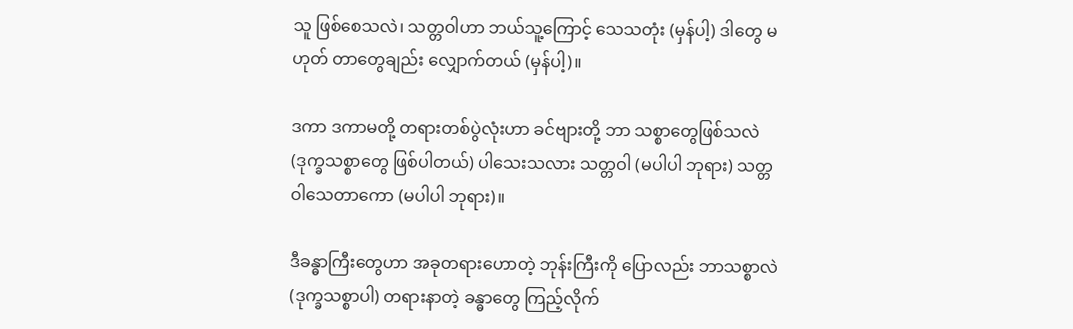သူ ဖြစ်စေသလဲ၊ သတ္တဝါဟာ ဘယ်သူ့ကြောင့် သေသတုံး (မှန်ပါ့) ဒါတွေ မဟုတ် တာတွေချည်း လျှောက်တယ် (မှန်ပါ့)။

ဒကာ ဒကာမတို့ တရားတစ်ပွဲလုံးဟာ ခင်ဗျားတို့ ဘာ သစ္စာတွေဖြစ်သလဲ (ဒုက္ခသစ္စာတွေ ဖြစ်ပါတယ်) ပါသေးသလား သတ္တဝါ (မပါပါ ဘုရား) သတ္တဝါသေတာကော (မပါပါ ဘုရား)။

ဒီခန္ဓာကြီးတွေဟာ အခုတရားဟောတဲ့ ဘုန်းကြီးကို ပြောလည်း ဘာသစ္စာလဲ (ဒုက္ခသစ္စာပါ) တရားနာတဲ့ ခန္ဓာတွေ ကြည့်လိုက်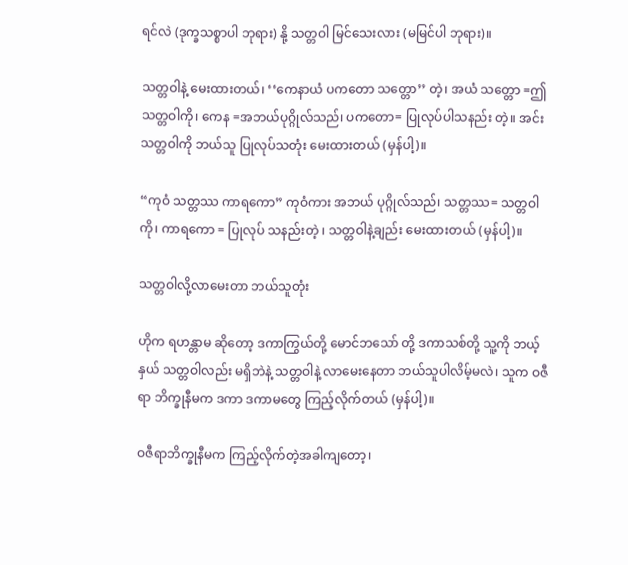ရင်လဲ (ဒုက္ခသစ္စာပါ ဘုရား) နို့ သတ္တဝါ မြင်သေးလား (မမြင်ပါ ဘုရား)။

သတ္တဝါနဲ့ မေးထားတယ်၊ ‘‘ကေနာယံ ပကတော သတ္တော’’ တဲ့၊ အယံ သတ္တော =ဤသတ္တဝါကို၊ ကေန =အဘယ်ပုဂ္ဂိုလ်သည်၊ ပကတော= ပြုလုပ်ပါသနည်း တဲ့။ အင်း သတ္တဝါကို ဘယ်သူ ပြုလုပ်သတုံး မေးထားတယ် (မှန်ပါ့)။

“ကုဝံ သတ္တဿ ကာရကော” ကုဝံကား အဘယ် ပုဂ္ဂိုလ်သည်၊ သတ္တဿ= သတ္တဝါကို၊ ကာရကော = ပြုလုပ် သနည်းတဲ့ ၊ သတ္တဝါနဲ့ချည်း မေးထားတယ် (မှန်ပါ့)။

သတ္တဝါလို့လာမေးတာ ဘယ်သူတုံး

ဟိုက ရဟန္တာမ ဆိုတော့ ဒကာကြွယ်တို့ မောင်ဘသော် တို့ ဒကာသစ်တို့ သူ့ကို ဘယ့်နှယ် သတ္တဝါလည်း မရှိဘဲနဲ့ သတ္တဝါနဲ့ လာမေးနေတာ ဘယ်သူပါလိမ့်မလဲ၊ သူက ဝဇီရာ ဘိက္ခုနီမက ဒကာ ဒကာမတွေ ကြည့်လိုက်တယ် (မှန်ပါ့)။

ဝဇီရာဘိက္ခုနီမက ကြည့်လိုက်တဲ့အခါကျတော့၊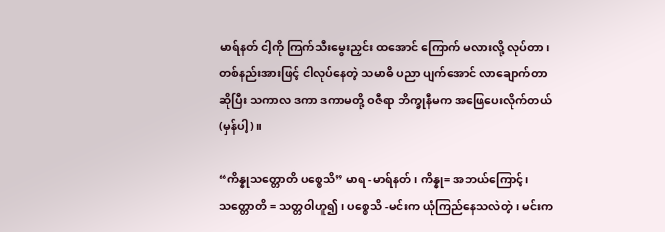မာရ်နတ် ငါ့ကို ကြက်သီးမွေးညှင်း ထအောင် ကြောက် မလားလို့ လုပ်တာ၊ တစ်နည်းအားဖြင့် ငါလုပ်နေတဲ့ သမာဓိ ပညာ ပျက်အောင် လာချောက်တာ ဆိုပြီး သကာလ ဒကာ ဒကာမတို့ ဝဇီရာ ဘိက္ခုနီမက အဖြေပေးလိုက်တယ် (မှန်ပါ့)။

“ကိန္နုသတ္တောတိ ပစ္စေသိ” မာရ -မာရ်နတ်၊ ကိန္နု= အဘယ်ကြောင့်၊ သတ္တောတိ = သတ္တဝါဟူ၍၊ ပစ္စေသိ -မင်းက ယုံကြည်နေသလဲတဲ့ ၊ မင်းက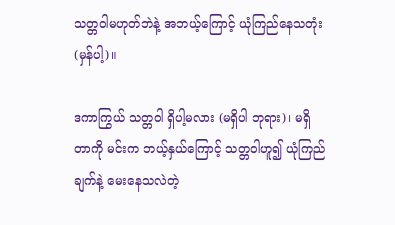သတ္တဝါမဟုတ်ဘဲနဲ့ အဘယ့်ကြောင့် ယုံကြည်နေသတုံး (မှန်ပါ့)။

ဒကာကြွယ် သတ္တဝါ ရှိပါ့မလား (မရှိပါ ဘုရား)၊ မရှိ တာကို မင်းက ဘယ့်နှယ်ကြောင့် သတ္တဝါဟူ၍ ယုံကြည်ချက်နဲ့ မေးနေသလဲတဲ့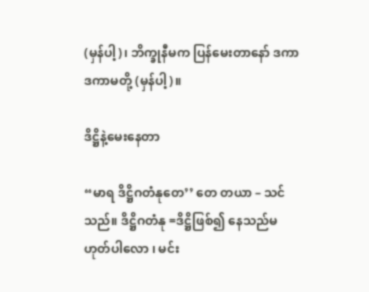(မှန်ပါ့)၊ ဘိက္ခုနီမက ပြန်မေးတာနော် ဒကာ ဒကာမတို့ (မှန်ပါ့)။

ဒိဋ္ဌိနဲ့မေးနေတာ

“မာရ ဒိဋ္ဌိဂတံနုတေ’’ တေ တယာ – သင်သည်။ ဒိဋ္ဌိဂတံနု =ဒိဋ္ဌိဖြစ်၍ နေသည်မဟုတ်ပါလော ၊ မင်း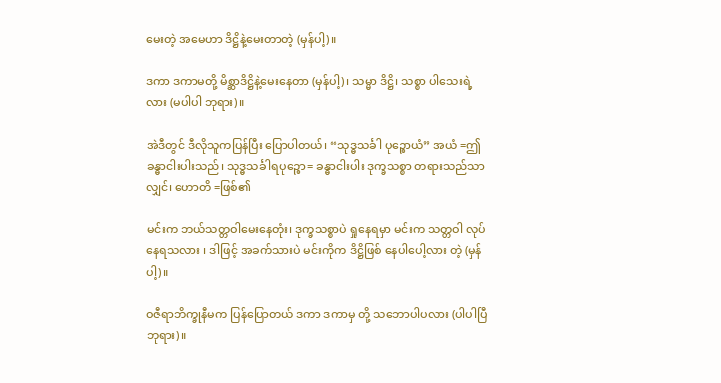မေးတဲ့ အမေဟာ ဒိဋ္ဌိနဲ့မေးတာတဲ့ (မှန်ပါ့)။

ဒကာ ဒကာမတို့ မိစ္ဆာဒိဋ္ဌိနဲ့မေးနေတာ (မှန်ပါ့)၊ သမ္မာ ဒိဋ္ဌိ၊ သစ္စာ ပါသေးရဲ့ လား (မပါပါ ဘုရား)။

အဲဒီတွင် ဒီလိုသူကပြန်ပြီး ပြောပါတယ်၊ “သုဒ္ဓသင်္ခါ ပုဉ္စောယံ” အယံ =ဤခန္ဓာငါးပါးသည်၊ သုဒ္ဓသင်္ခါရပုဉ္စော= ခန္ဓာငါးပါး ဒုက္ခသစ္စာ တရားသည်သာလျှင်၊ ဟောတိ =ဖြစ်၏

မင်းက ဘယ်သတ္တဝါမေးနေတုံး၊ ဒုက္ခသစ္စာပဲ ရှုနေရမှာ မင်းက သတ္တဝါ လုပ်နေရသလား ၊ ဒါဖြင့် အခက်သားပဲ မင်းကိုက ဒိဋ္ဌိဖြစ် နေပါပေါ့လား တဲ့ (မှန်ပါ့)။

ဝဇီရာဘိက္ခုနီမက ပြန်ပြောတယ် ဒကာ ဒကာမှ တို့ သဘောပါပလား (ပါပါပြီ ဘုရား)။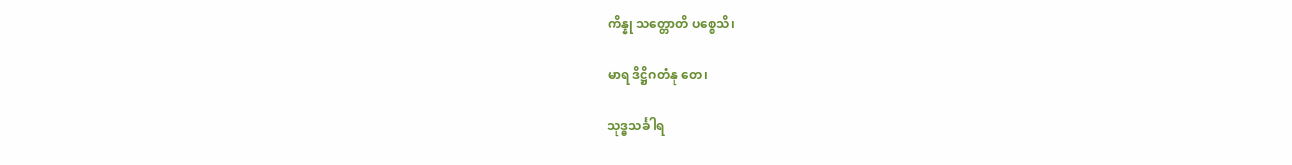ကိန္နု သတ္တောတိ ပစ္စေသိ၊

မာရ ဒိဋ္ဌိဂတံနု တေ၊

သုဒ္ဓသင်္ခါရ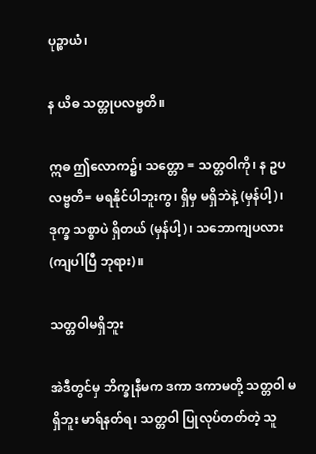ပုဉ္စာယံ၊

န ယိဓ သတ္တုပလဗ္ဗတိ။

ဣဓ ဤလောက၌၊ သတ္တော = သတ္တဝါကို၊ န ဥပလဗ္ဗတိ= မရနိုင်ပါဘူးကွ၊ ရှိမှ မရှိဘဲနဲ့ (မှန်ပါ့)၊ ဒုက္ခ သစ္စာပဲ ရှိတယ် (မှန်ပါ့)၊ သဘောကျပလား (ကျပါပြီ ဘုရား)။

သတ္တဝါမရှိဘူး

အဲဒီတွင်မှ ဘိက္ခုနီမက ဒကာ ဒကာမတို့ သတ္တဝါ မရှိဘူး မာရ်နတ်ရ၊ သတ္တဝါ ပြုလုပ်တတ်တဲ့ သူ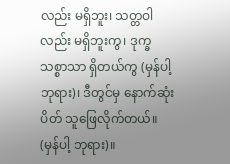လည်း မရှိဘူး၊ သတ္တဝါလည်း မရှိဘူးကွ၊ ဒုက္ခသစ္စာသာ ရှိတယ်ကွ (မှန်ပါ့ ဘုရား)၊ ဒီတွင်မှ နောက်ဆုံးပိတ် သူဖြေလိုက်တယ်။ (မှန်ပါ့ ဘုရား)။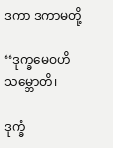ဒကာ ဒကာမတို့

‘‘ဒုက္ခမေဝဟိ သမ္ဘောတိ၊

ဒုက္ခံ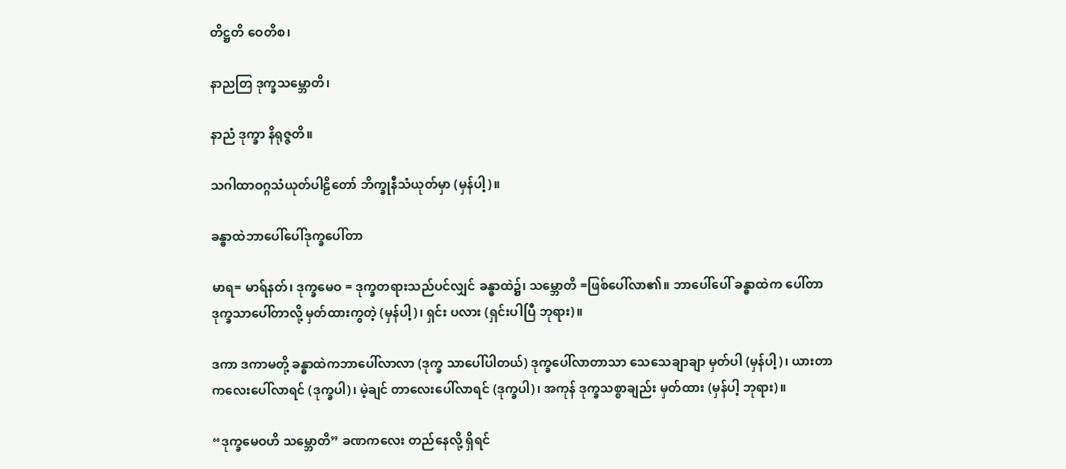တိဋ္ဌတိ ဝေတိစ၊

နာညတြ ဒုက္ခသမ္ဘောတိ၊

နာညံ ဒုက္ခာ နိရုဇ္ဇတိ။

သဂါထာဝဂ္ဂသံယုတ်ပါဠိတော် ဘိက္ခုနီသံယုတ်မှာ (မှန်ပါ့)။

ခန္ဓာထဲဘာပေါ်ပေါ်ဒုက္ခပေါ်တာ

မာရ= မာရ်နတ်၊ ဒုက္ခမေဝ = ဒုက္ခတရားသည်ပင်လျှင် ခန္ဓာထဲ၌၊ သမ္ဘောတိ =ဖြစ်ပေါ်လာ၏။ ဘာပေါ်ပေါ် ခန္ဓာထဲက ပေါ်တာ ဒုက္ခသာပေါ်တာလို့ မှတ်ထားကွတဲ့ (မှန်ပါ့)၊ ရှင်း ပလား (ရှင်းပါပြီ ဘုရား)။

ဒကာ ဒကာမတို့ ခန္ဓာထဲကဘာပေါ်လာလာ (ဒုက္ခ သာပေါ်ပါတယ်) ဒုက္ခပေါ်လာတာသာ သေသေချာချာ မှတ်ပါ (မှန်ပါ့)၊ ယားတာကလေးပေါ်လာရင် (ဒုက္ခပါ)၊ မဲ့ချင် တာလေးပေါ်လာရင် (ဒုက္ခပါ)၊ အကုန် ဒုက္ခသစ္စာချည်း မှတ်ထား (မှန်ပါ့ ဘုရား)။

“ဒုက္ခမေဝဟိ သမ္ဘောတိ” ခဏကလေး တည်နေလို့ ရှိရင်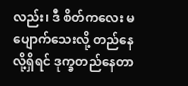လည်း၊ ဒီ စိတ်ကလေး မပျောက်သေးလို့ တည်နေလို့ရှိရင် ဒုက္ခတည်နေတာ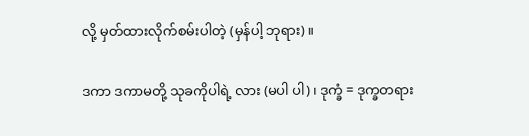လို့ မှတ်ထားလိုက်စမ်းပါတဲ့ (မှန်ပါ့ ဘုရား)။

ဒကာ ဒကာမတို့ သုခကိုပါရဲ့ လား (မပါ ပါ)၊ ဒုက္ခံ = ဒုက္ခတရား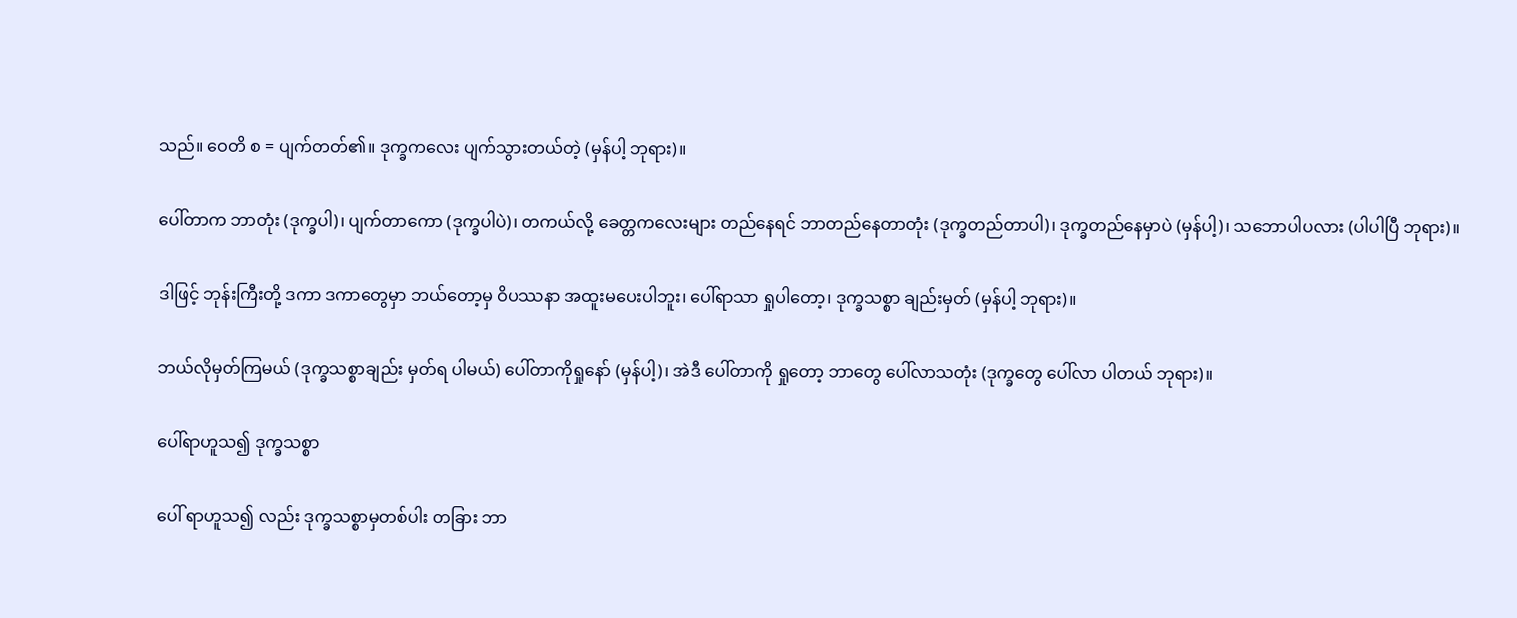သည်။ ဝေတိ စ = ပျက်တတ်၏။ ဒုက္ခကလေး ပျက်သွားတယ်တဲ့ (မှန်ပါ့ ဘုရား)။

ပေါ်တာက ဘာတုံး (ဒုက္ခပါ)၊ ပျက်တာကော (ဒုက္ခပါပဲ)၊ တကယ်လို့ ခေတ္တကလေးများ တည်နေရင် ဘာတည်နေတာတုံး (ဒုက္ခတည်တာပါ)၊ ဒုက္ခတည်နေမှာပဲ (မှန်ပါ့)၊ သဘောပါပလား (ပါပါပြီ ဘုရား)။

ဒါဖြင့် ဘုန်းကြီးတို့ ဒကာ ဒကာတွေမှာ ဘယ်တော့မှ ဝိပဿနာ အထူးမပေးပါဘူး၊ ပေါ်ရာသာ ရှုပါတော့၊ ဒုက္ခသစ္စာ ချည်းမှတ် (မှန်ပါ့ ဘုရား)။

ဘယ်လိုမှတ်ကြမယ် (ဒုက္ခသစ္စာချည်း မှတ်ရ ပါမယ်) ပေါ်တာကိုရှုနော် (မှန်ပါ့)၊ အဲဒီ ပေါ်တာကို ရှုတော့ ဘာတွေ ပေါ်လာသတုံး (ဒုက္ခတွေ ပေါ်လာ ပါတယ် ဘုရား)။

ပေါ်ရာဟူသ၍ ဒုက္ခသစ္စာ

ပေါ် ရာဟူသ၍ လည်း ဒုက္ခသစ္စာမှတစ်ပါး တခြား ဘာ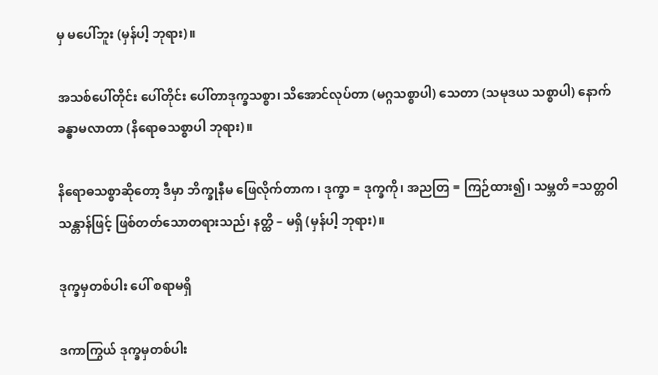မှ မပေါ်ဘူး (မှန်ပါ့ ဘုရား)။

အသစ်ပေါ်တိုင်း ပေါ်တိုင်း ပေါ်တာဒုက္ခသစ္စာ၊ သိအောင်လုပ်တာ (မဂ္ဂသစ္စာပါ) သေတာ (သမုဒယ သစ္စာပါ) နောက်ခန္ဓာမလာတာ (နိရောဓသစ္စာပါ ဘုရား)။

နိရောဓသစ္စာဆိုတော့ ဒီမှာ ဘိက္ခုနီမ ဖြေလိုက်တာက ၊ ဒုက္ခာ = ဒုက္ခကို၊ အညတြ = ကြဉ်ထား၍၊ သမ္ဘတိ =သတ္တဝါ သန္တာန်ဖြင့် ဖြစ်တတ်သောတရားသည်၊ နတ္ထိ – မရှိ (မှန်ပါ့ ဘုရား)။

ဒုက္ခမှတစ်ပါး ပေါ် စရာမရှိ

ဒကာကြွယ် ဒုက္ခမှတစ်ပါး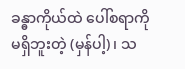ခန္ဓာကိုယ်ထဲ ပေါ်စရာကို မရှိဘူးတဲ့ (မှန်ပါ့)၊ သ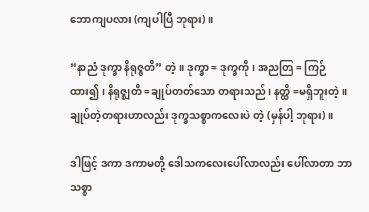ဘောကျပလား (ကျပါပြီ ဘုရား)။

“နာညံ ဒုက္ခာ နိရုဇ္ဇတိ” တဲ့။ ဒုက္ခာ = ဒုက္ခကို၊ အညတြ = ကြဉ်ထား၍၊ နိရုဇ္ဈတိ =ချုပ်တတ်သော တရားသည်၊ နတ္ထိ =မရှိဘူးတဲ့။ ချုပ်တဲ့တရားဟာလည်း ဒုက္ခသစ္စာကလေးပဲ တဲ့ (မှန်ပါ့ ဘုရား)။

ဒါဖြင့် ဒကာ ဒကာမတို့ ဒေါသကလေးပေါ်လာလည်း ပေါ်လာတာ ဘာသစ္စာ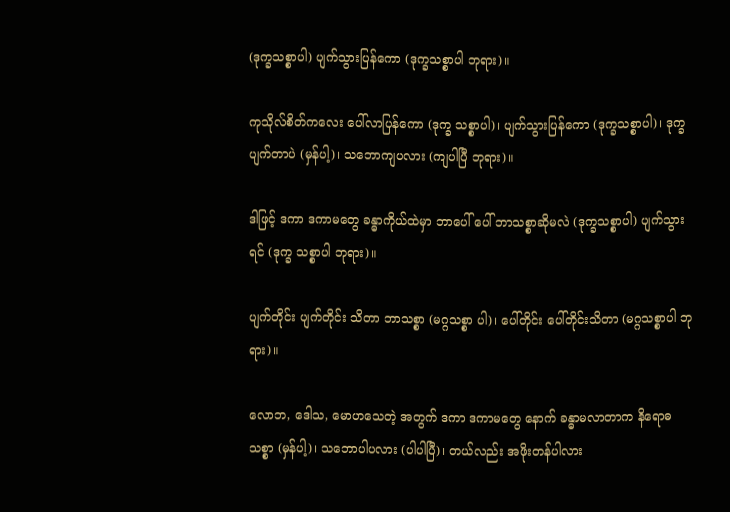(ဒုက္ခသစ္စာပါ) ပျက်သွားပြန်ကော (ဒုက္ခသစ္စာပါ ဘုရား)။

ကုသိုလ်စိတ်ကလေး ပေါ်လာပြန်ကော (ဒုက္ခ သစ္စာပါ)၊ ပျက်သွားပြန်ကော (ဒုက္ခသစ္စာပါ)၊ ဒုက္ခ ပျက်တာပဲ (မှန်ပါ့)၊ သဘောကျပလား (ကျပါပြီ ဘုရား)။

ဒါဖြင့် ဒကာ ဒကာမတွေ ခန္ဓာကိုယ်ထဲမှာ ဘာပေါ် ပေါ် ဘာသစ္စာဆိုမလဲ (ဒုက္ခသစ္စာပါ) ပျက်သွားရင် (ဒုက္ခ သစ္စာပါ ဘုရား)။

ပျက်တိုင်း ပျက်တိုင်း သိတာ ဘာသစ္စာ (မဂ္ဂသစ္စာ ပါ)၊ ပေါ်တိုင်း ပေါ်တိုင်းသိတာ (မဂ္ဂသစ္စာပါ ဘုရား)။

လောဘ, ဒေါသ, မောဟသေတဲ့ အတွက် ဒကာ ဒကာမတွေ နောက် ခန္ဓာမလာတာက နိရောဓသစ္စာ (မှန်ပါ့)၊ သဘောပါပလား (ပါပါပြီ)၊ တယ်လည်း အဖိုးတန်ပါလား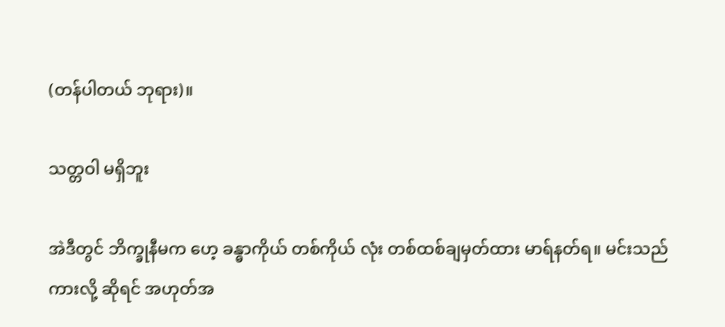(တန်ပါတယ် ဘုရား)။

သတ္တဝါ မရှိဘူး

အဲဒီတွင် ဘိက္ခုနီမက ဟေ့ ခန္ဓာကိုယ် တစ်ကိုယ် လုံး တစ်ထစ်ချမှတ်ထား မာရ်နတ်ရ။ မင်းသည်ကားလို့ ဆိုရင် အဟုတ်အ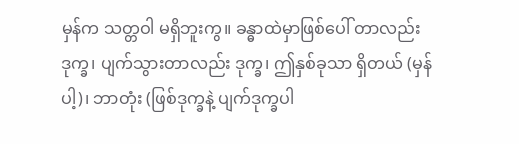မှန်က သတ္တဝါ မရှိဘူးကွ။ ခန္ဓာထဲမှာဖြစ်ပေါ် တာလည်းဒုက္ခ၊ ပျက်သွားတာလည်း ဒုက္ခ၊ ဤနှစ်ခုသာ ရှိတယ် (မှန်ပါ့)၊ ဘာတုံး (ဖြစ်ဒုက္ခနဲ့ ပျက်ဒုက္ခပါ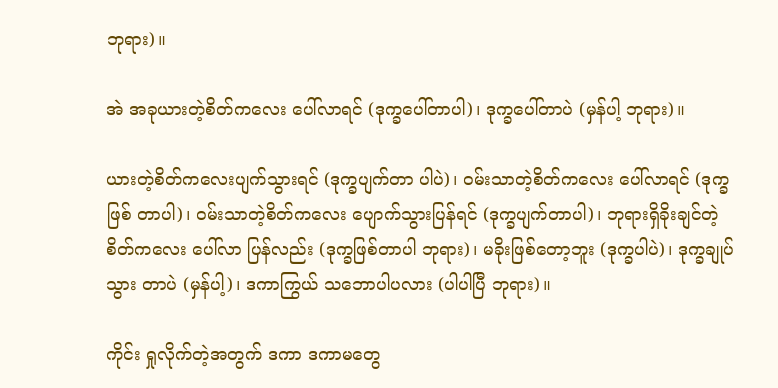ဘုရား)။

အဲ အခုယားတဲ့စိတ်ကလေး ပေါ်လာရင် (ဒုက္ခပေါ်တာပါ)၊ ဒုက္ခပေါ်တာပဲ (မှန်ပါ့ ဘုရား)။

ယားတဲ့စိတ်ကလေးပျက်သွားရင် (ဒုက္ခပျက်တာ ပါပဲ)၊ ဝမ်းသာတဲ့စိတ်ကလေး ပေါ်လာရင် (ဒုက္ခဖြစ် တာပါ)၊ ဝမ်းသာတဲ့စိတ်ကလေး ပျောက်သွားပြန်ရင် (ဒုက္ခပျက်တာပါ)၊ ဘုရားရှိခိုးချင်တဲ့ စိတ်ကလေး ပေါ်လာ ပြန်လည်း (ဒုက္ခဖြစ်တာပါ ဘုရား)၊ မခိုးဖြစ်တော့ဘူး (ဒုက္ခပါပဲ)၊ ဒုက္ခချုပ်သွား တာပဲ (မှန်ပါ့)၊ ဒကာကြွယ် သဘောပါပလား (ပါပါပြီ ဘုရား)။

ကိုင်း ရှုလိုက်တဲ့အတွက် ဒကာ ဒကာမတွေ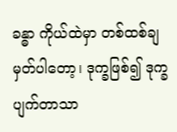ခန္ဓာ ကိုယ်ထဲမှာ တစ်ထစ်ချမှတ်ပါတော့၊ ဒုက္ခဖြစ်၍ ဒုက္ခပျက်တာသာ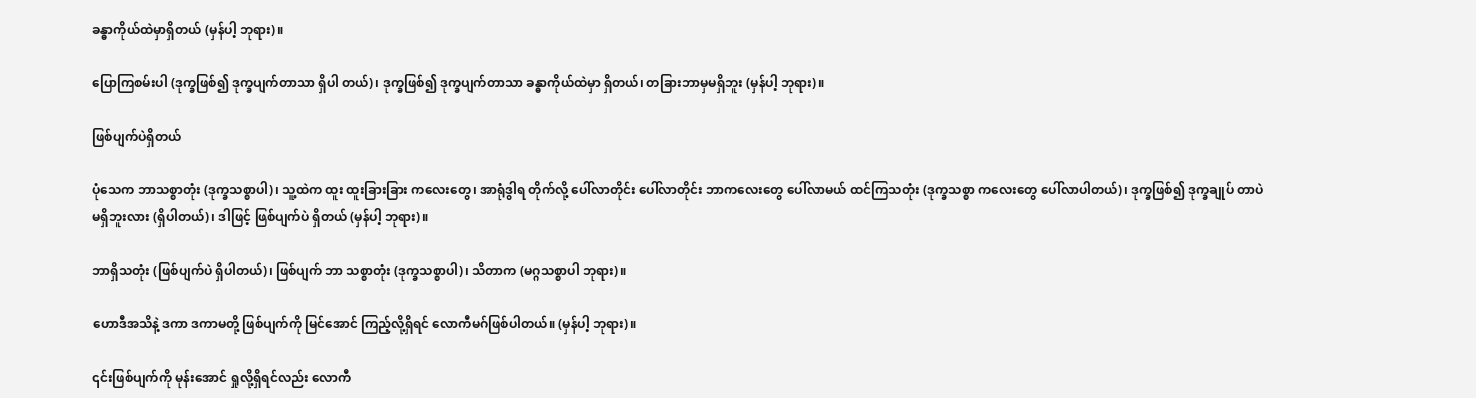ခန္ဓာကိုယ်ထဲမှာရှိတယ် (မှန်ပါ့ ဘုရား)။

ပြောကြစမ်းပါ (ဒုက္ခဖြစ်၍ ဒုက္ခပျက်တာသာ ရှိပါ တယ်)၊ ဒုက္ခဖြစ်၍ ဒုက္ခပျက်တာသာ ခန္ဓာကိုယ်ထဲမှာ ရှိတယ်၊ တခြားဘာမှမရှိဘူး (မှန်ပါ့ ဘုရား)။

ဖြစ်ပျက်ပဲရှိတယ်

ပုံသေက ဘာသစ္စာတုံး (ဒုက္ခသစ္စာပါ)၊ သူ့ထဲက ထူး ထူးခြားခြား ကလေးတွေ၊ အာရုံဒွါရ တိုက်လို့ ပေါ်လာတိုင်း ပေါ်လာတိုင်း ဘာကလေးတွေ ပေါ်လာမယ် ထင်ကြသတုံး (ဒုက္ခသစ္စာ ကလေးတွေ ပေါ်လာပါတယ်)၊ ဒုက္ခဖြစ်၍ ဒုက္ခချုပ် တာပဲမရှိဘူးလား (ရှိပါတယ်)၊ ဒါဖြင့် ဖြစ်ပျက်ပဲ ရှိတယ် (မှန်ပါ့ ဘုရား)။

ဘာရှိသတုံး (ဖြစ်ပျက်ပဲ ရှိပါတယ်)၊ ဖြစ်ပျက် ဘာ သစ္စာတုံး (ဒုက္ခသစ္စာပါ)၊ သိတာက (မဂ္ဂသစ္စာပါ ဘုရား)။

ဟောဒီအသိနဲ့ ဒကာ ဒကာမတို့ ဖြစ်ပျက်ကို မြင်အောင် ကြည့်လို့ရှိရင် လောကီမဂ်ဖြစ်ပါတယ်။ (မှန်ပါ့ ဘုရား)။

၎င်းဖြစ်ပျက်ကို မုန်းအောင် ရှုလို့ရှိရင်လည်း လောကီ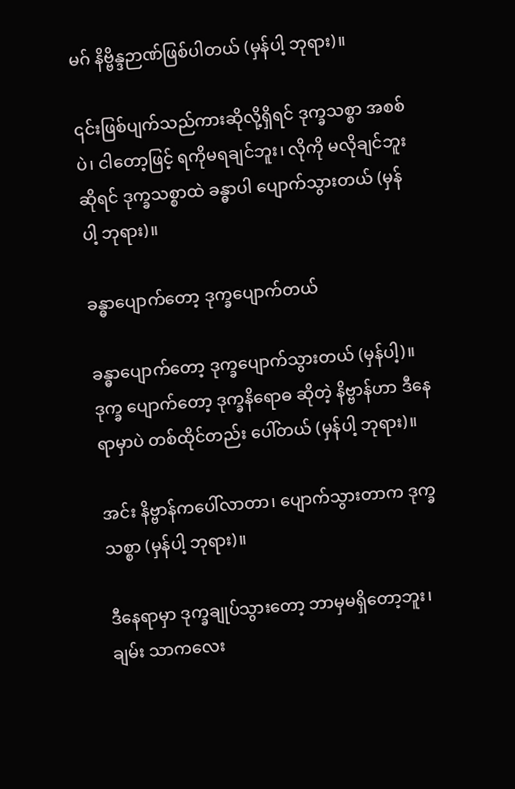မဂ် နိဗ္ဗိန္ဒဉာဏ်ဖြစ်ပါတယ် (မှန်ပါ့ ဘုရား)။

၎င်းဖြစ်ပျက်သည်ကားဆိုလို့ရှိရင် ဒုက္ခသစ္စာ အစစ်ပဲ၊ ငါတော့ဖြင့် ရကိုမရချင်ဘူး၊ လိုကို မလိုချင်ဘူး ဆိုရင် ဒုက္ခသစ္စာထဲ ခန္ဓာပါ ပျောက်သွားတယ် (မှန်ပါ့ ဘုရား)။

ခန္ဓာပျောက်တော့ ဒုက္ခပျောက်တယ်

ခန္ဓာပျောက်တော့ ဒုက္ခပျောက်သွားတယ် (မှန်ပါ့)။ ဒုက္ခ ပျောက်တော့ ဒုက္ခနိရောဓ ဆိုတဲ့ နိဗ္ဗာန်ဟာ ဒီနေရာမှာပဲ တစ်ထိုင်တည်း ပေါ်တယ် (မှန်ပါ့ ဘုရား)။

အင်း နိဗ္ဗာန်ကပေါ်လာတာ၊ ပျောက်သွားတာက ဒုက္ခသစ္စာ (မှန်ပါ့ ဘုရား)။

ဒီနေရာမှာ ဒုက္ခချုပ်သွားတော့ ဘာမှမရှိတော့ဘူး၊ ချမ်း သာကလေး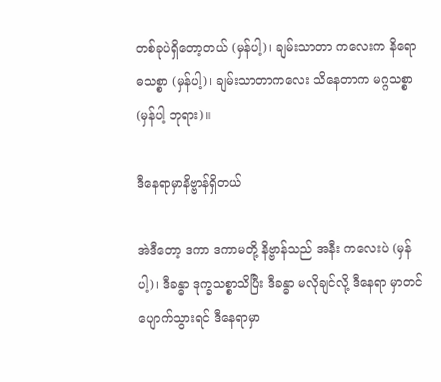တစ်ခုပဲရှိတော့တယ် (မှန်ပါ့)၊ ချမ်းသာတာ ကလေးက နိရောဓသစ္စာ (မှန်ပါ့)၊ ချမ်းသာတာကလေး သိနေတာက မဂ္ဂသစ္စာ (မှန်ပါ့ ဘုရား)။

ဒီနေရာမှာနိဗ္ဗာန်ရှိတယ်

အဲဒီတော့ ဒကာ ဒကာမတို့ နိဗ္ဗာန်သည် အနီး ကလေးပဲ (မှန်ပါ့)၊ ဒီခန္ဓာ ဒုက္ခသစ္စာသိပြီး ဒီခန္ဓာ မလိုချင်လို့ ဒီနေရာ မှာတင် ပျောက်သွားရင် ဒီနေရာမှာ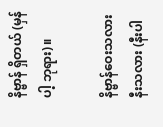နိဗ္ဗာန် ရှိတယ် (မှန်ပါ့ ဘုရား)။

နိဗ္ဗာန်ဝေးသလား နီးသလား (နီးပါ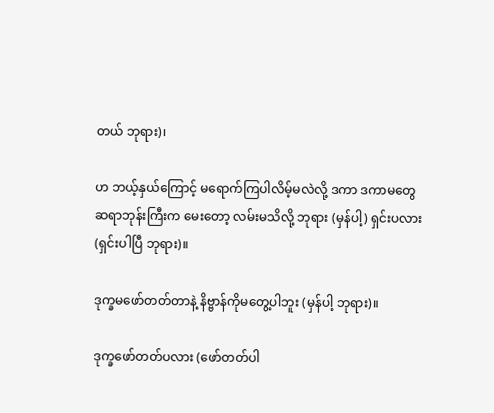တယ် ဘုရား)၊

ဟ ဘယ့်နှယ်ကြောင့် မရောက်ကြပါလိမ့်မလဲလို့ ဒကာ ဒကာမတွေ ဆရာဘုန်းကြီးက မေးတော့ လမ်းမသိလို့ ဘုရား (မှန်ပါ့) ရှင်းပလား (ရှင်းပါပြီ ဘုရား)။

ဒုက္ခမဖော်တတ်တာနဲ့ နိဗ္ဗာန်ကိုမတွေ့ပါဘူး (မှန်ပါ့ ဘုရား)။

ဒုက္ခဖော်တတ်ပလား (ဖော်တတ်ပါ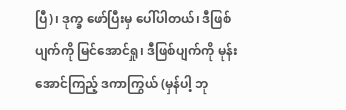ပြီ)၊ ဒုက္ခ ဖော်ပြီးမှ ပေါ်ပါတယ်၊ ဒီဖြစ်ပျက်ကို မြင်အောင်ရှု၊ ဒီဖြစ်ပျက်ကို မုန်းအောင်ကြည့် ဒကာကြွယ် (မှန်ပါ့ ဘု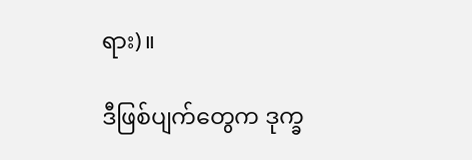ရား)။

ဒီဖြစ်ပျက်တွေက ဒုက္ခ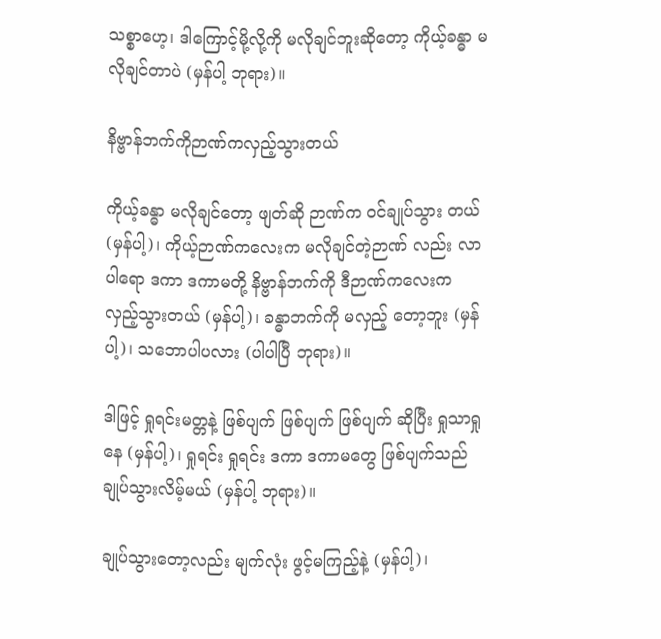သစ္စာဟေ့၊ ဒါကြောင့်မို့လို့ကို မလိုချင်ဘူးဆိုတော့ ကိုယ့်ခန္ဓာ မလိုချင်တာပဲ (မှန်ပါ့ ဘုရား)။

နိဗ္ဗာန်ဘက်ကိုဉာဏ်ကလှည့်သွားတယ်

ကိုယ့်ခန္ဓာ မလိုချင်တော့ ဖျတ်ဆို ဉာဏ်က ဝင်ချုပ်သွား တယ် (မှန်ပါ့)၊ ကိုယ့်ဉာဏ်ကလေးက မလိုချင်တဲ့ဉာဏ် လည်း လာပါရော ဒကာ ဒကာမတို့ နိဗ္ဗာန်ဘက်ကို ဒီဉာဏ်ကလေးက လှည့်သွားတယ် (မှန်ပါ့)၊ ခန္ဓာဘက်ကို မလှည့် တော့ဘူး (မှန်ပါ့)၊ သဘောပါပလား (ပါပါပြီ ဘုရား)။

ဒါဖြင့် ရှုရင်းမတ္တနဲ့ ဖြစ်ပျက် ဖြစ်ပျက် ဖြစ်ပျက် ဆိုပြီး ရှုသာရှုနေ (မှန်ပါ့)၊ ရှုရင်း ရှုရင်း ဒကာ ဒကာမတွေ ဖြစ်ပျက်သည် ချုပ်သွားလိမ့်မယ် (မှန်ပါ့ ဘုရား)။

ချုပ်သွားတော့လည်း မျက်လုံး ဖွင့်မကြည့်နဲ့ (မှန်ပါ့)၊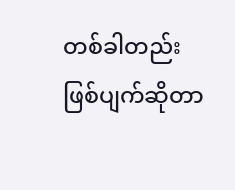တစ်ခါတည်း ဖြစ်ပျက်ဆိုတာ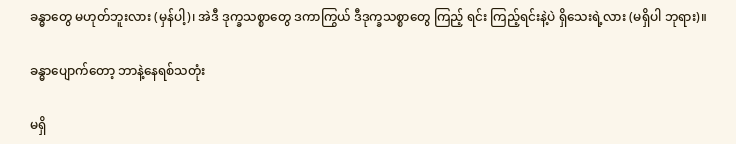ခန္ဓာတွေ မဟုတ်ဘူးလား (မှန်ပါ့)၊ အဲဒီ ဒုက္ခသစ္စာတွေ ဒကာကြွယ် ဒီဒုက္ခသစ္စာတွေ ကြည့် ရင်း ကြည့်ရင်းနဲ့ပဲ ရှိသေးရဲ့လား (မရှိပါ ဘုရား)။

ခန္ဓာပျောက်တော့ ဘာနဲ့နေရစ်သတုံး

မရှိ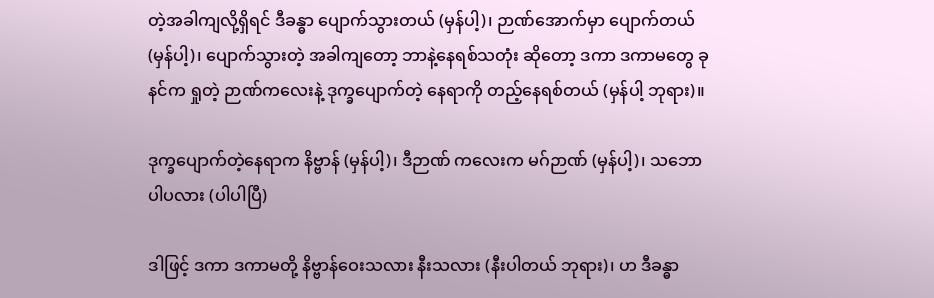တဲ့အခါကျလို့ရှိရင် ဒီခန္ဓာ ပျောက်သွားတယ် (မှန်ပါ့)၊ ဉာဏ်အောက်မှာ ပျောက်တယ် (မှန်ပါ့)၊ ပျောက်သွားတဲ့ အခါကျတော့ ဘာနဲ့နေရစ်သတုံး ဆိုတော့ ဒကာ ဒကာမတွေ ခုနင်က ရှုတဲ့ ဉာဏ်ကလေးနဲ့ ဒုက္ခပျောက်တဲ့ နေရာကို တည့်နေရစ်တယ် (မှန်ပါ့ ဘုရား)။

ဒုက္ခပျောက်တဲ့နေရာက နိဗ္ဗာန် (မှန်ပါ့)၊ ဒီဉာဏ် ကလေးက မဂ်ဉာဏ် (မှန်ပါ့)၊ သဘောပါပလား (ပါပါပြီ)

ဒါဖြင့် ဒကာ ဒကာမတို့ နိဗ္ဗာန်ဝေးသလား နီးသလား (နီးပါတယ် ဘုရား)၊ ဟ ဒီခန္ဓာ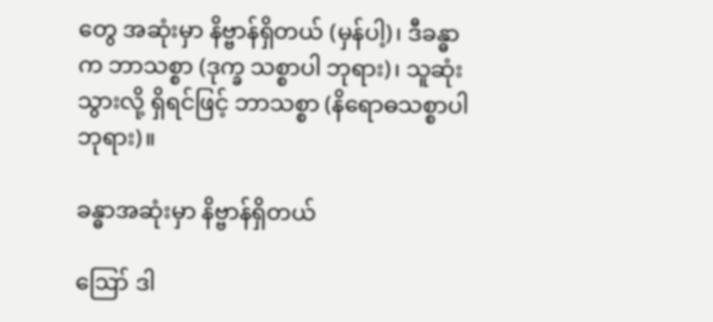တွေ အဆုံးမှာ နိဗ္ဗာန်ရှိတယ် (မှန်ပါ့)၊ ဒီခန္ဓာက ဘာသစ္စာ (ဒုက္ခ သစ္စာပါ ဘုရား)၊ သူဆုံးသွားလို့ ရှိရင်ဖြင့် ဘာသစ္စာ (နိရောဓသစ္စာပါ ဘုရား)။

ခန္ဓာအဆုံးမှာ နိဗ္ဗာန်ရှိတယ်

ဪ ဒါ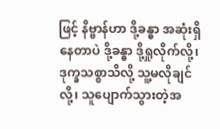ဖြင့် နိဗ္ဗာန်ဟာ ဒို့ခန္ဓာ အဆုံးရှိနေတာပဲ ဒို့ခန္ဓာ ဒို့ရှုလိုက်လို့၊ ဒုက္ခသစ္စာသိလို့ သူ့မလိုချင်လို့၊ သူပျောက်သွားတဲ့အ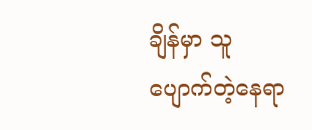ချိန်မှာ သူပျောက်တဲ့နေရာ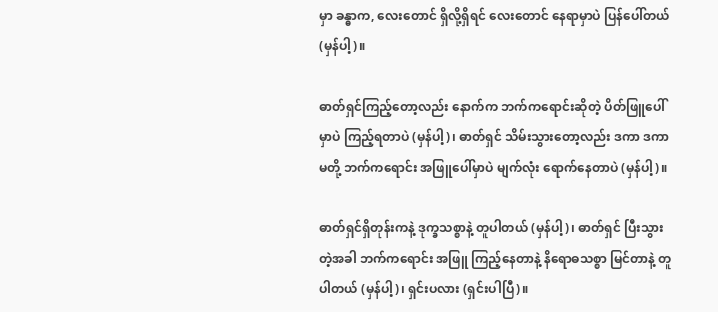မှာ ခန္ဓာက, လေးတောင် ရှိလို့ရှိရင် လေးတောင် နေရာမှာပဲ ပြန်ပေါ်တယ် (မှန်ပါ့)။

ဓာတ်ရှင်ကြည့်တော့လည်း နောက်က ဘက်ကရောင်းဆိုတဲ့ ပိတ်ဖြူပေါ်မှာပဲ ကြည့်ရတာပဲ (မှန်ပါ့)၊ ဓာတ်ရှင် သိမ်းသွားတော့လည်း ဒကာ ဒကာမတို့ ဘက်ကရောင်း အဖြူပေါ်မှာပဲ မျက်လုံး ရောက်နေတာပဲ (မှန်ပါ့)။

ဓာတ်ရှင်ရှိတုန်းကနဲ့ ဒုက္ခသစ္စာနဲ့ တူပါတယ် (မှန်ပါ့)၊ ဓာတ်ရှင် ပြီးသွားတဲ့အခါ ဘက်ကရောင်း အဖြူ ကြည့်နေတာနဲ့ နိရောဓသစ္စာ မြင်တာနဲ့ တူပါတယ် (မှန်ပါ့)၊ ရှင်းပလား (ရှင်းပါပြီ)။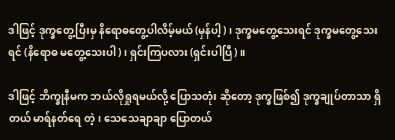ဒါဖြင့် ဒုက္ခတွေ့ပြီးမှ နိရောဓတွေ့ပါလိမ့်မယ် (မှန်ပါ့)၊ ဒုက္ခမတွေ့သေးရင် ဒုက္ခမတွေ့သေးရင် (နိရောဓ မတွေ့သေးပါ)၊ ရှင်းကြပလား (ရှင်းပါပြီ)။

ဒါဖြင့် ဘိက္ခုနီမက ဘယ်လိုရှုရမယ်လို့ ပြောသတုံး ဆိုတော့ ဒုက္ခဖြစ်၍ ဒုက္ခချုပ်တာသာ ရှိတယ် မာရ်နတ်ရေ တဲ့၊ သေသေချာချာ ပြောတယ်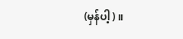(မှန်ပါ့)။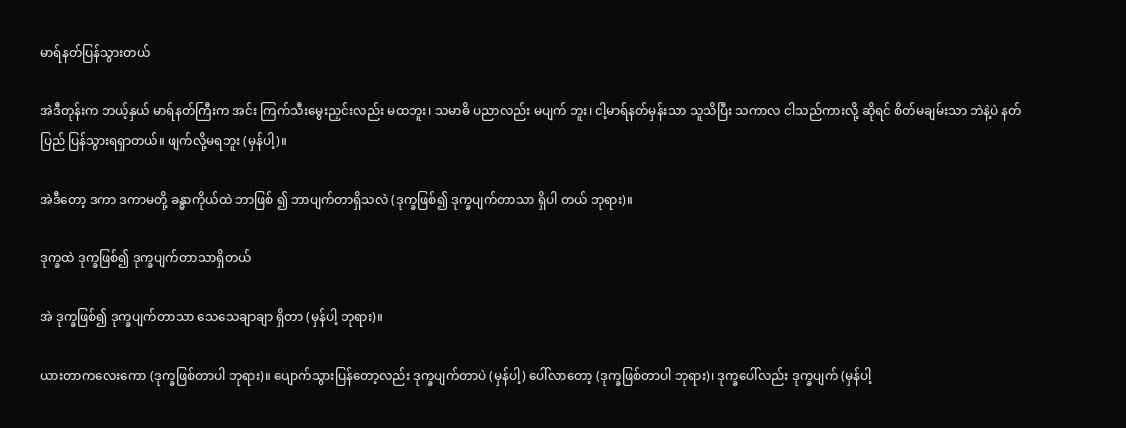မာရ်နတ်ပြန်သွားတယ်

အဲဒီတုန်းက ဘယ့်နှယ် မာရ်နတ်ကြီးက အင်း ကြက်သီးမွေးညှင်းလည်း မထဘူး၊ သမာဓိ ပညာလည်း မပျက် ဘူး၊ ငါ့မာရ်နတ်မှန်းသာ သူသိပြီး သကာလ ငါသည်ကားလို့ ဆိုရင် စိတ်မချမ်းသာ ဘဲနဲ့ပဲ နတ်ပြည် ပြန်သွားရရှာတယ်။ ဖျက်လို့မရဘူး (မှန်ပါ့)။

အဲဒီတော့ ဒကာ ဒကာမတို့ ခန္ဓာကိုယ်ထဲ ဘာဖြစ် ၍ ဘာပျက်တာရှိသလဲ (ဒုက္ခဖြစ်၍ ဒုက္ခပျက်တာသာ ရှိပါ တယ် ဘုရား)။

ဒုက္ခထဲ ဒုက္ခဖြစ်၍ ဒုက္ခပျက်တာသာရှိတယ်

အဲ ဒုက္ခဖြစ်၍ ဒုက္ခပျက်တာသာ သေသေချာချာ ရှိတာ (မှန်ပါ့ ဘုရား)။

ယားတာကလေးကော (ဒုက္ခဖြစ်တာပါ ဘုရား)။ ပျောက်သွားပြန်တော့လည်း ဒုက္ခပျက်တာပဲ (မှန်ပါ့) ပေါ်လာတော့ (ဒုက္ခဖြစ်တာပါ ဘုရား)၊ ဒုက္ခပေါ်လည်း ဒုက္ခပျက် (မှန်ပါ့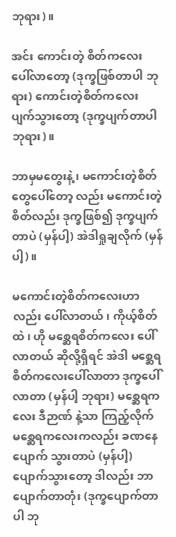ဘုရား)။

အင်း ကောင်းတဲ့ စိတ်ကလေး ပေါ်လာတော့ (ဒုက္ခဖြစ်တာပါ ဘုရား) ကောင်းတဲ့စိတ်ကလေး ပျက်သွားတော့ (ဒုက္ခပျက်တာပါ ဘုရား)။

ဘာမှမတွေးနဲ့ ၊ မကောင်းတဲ့စိတ်တွေပေါ်တော့ လည်း မကောင်းတဲ့စိတ်လည်း ဒုက္ခဖြစ်၍ ဒုက္ခပျက်တာပဲ (မှန်ပါ့) အဲဒါရှုချလိုက် (မှန်ပါ့)။

မကောင်းတဲ့စိတ်ကလေးဟာလည်း ပေါ်လာတယ်၊ ကိုယ့်စိတ်ထဲ၊ ဟို မစ္ဆေရစိတ်ကလေး ပေါ်လာတယ် ဆိုလို့ရှိရင် အဲဒါ မစ္ဆေရစိတ်ကလေးပေါ်လာတာ ဒုက္ခပေါ်လာတာ (မှန်ပါ့ ဘုရား) မစ္ဆေရကလေး ဒီဉာဏ် နဲ့သာ ကြည့်လိုက် မစ္ဆေရကလေးကလည်း ခဏနေ ပျောက် သွားတာပဲ (မှန်ပါ့) ပျောက်သွားတော့ ဒါလည်း ဘာပျောက်တာတုံး (ဒုက္ခပျောက်တာပါ ဘု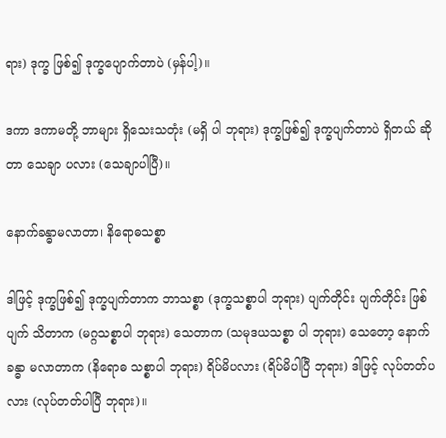ရား) ဒုက္ခ ဖြစ်၍ ဒုက္ခပျောက်တာပဲ (မှန်ပါ့)။

ဒကာ ဒကာမတို့ ဘာများ ရှိသေးသတုံး (မရှိ ပါ ဘုရား) ဒုက္ခဖြစ်၍ ဒုက္ခပျက်တာပဲ ရှိတယ် ဆိုတာ သေချာ ပလား (သေချာပါပြီ)။

နောက်ခန္ဓာမလာတာ၊ နိရောဓသစ္စာ

ဒါဖြင့် ဒုက္ခဖြစ်၍ ဒုက္ခပျက်တာက ဘာသစ္စာ (ဒုက္ခသစ္စာပါ ဘုရား) ပျက်တိုင်း ပျက်တိုင်း ဖြစ်ပျက် သိတာက (မဂ္ဂသစ္စာပါ ဘုရား) သေတာက (သမုဒယသစ္စာ ပါ ဘုရား) သေတော့ နောက်ခန္ဓာ မလာတာက (နိရောဓ သစ္စာပါ ဘုရား) ရိပ်မိပလား (ရိပ်မိပါပြီ ဘုရား) ဒါဖြင့် လုပ်တတ်ပလား (လုပ်တတ်ပါပြီ ဘုရား)။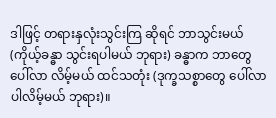ဒါဖြင့် တရားနှလုံးသွင်းကြ ဆိုရင် ဘာသွင်းမယ် (ကိုယ့်ခန္ဓာ သွင်းရပါမယ် ဘုရား) ခန္ဓာက ဘာတွေ ပေါ်လာ လိမ့်မယ် ထင်သတုံး (ဒုက္ခသစ္စာတွေ ပေါ်လာပါလိမ့်မယ် ဘုရား)။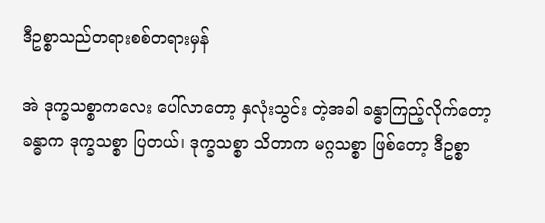ဒီဥစ္စာသည်တရားစစ်တရားမှန်

အဲ ဒုက္ခသစ္စာကလေး ပေါ်လာတော့ နှလုံးသွင်း တဲ့အခါ ခန္ဓာကြည့်လိုက်တော့ ခန္ဓာက ဒုက္ခသစ္စာ ပြတယ်၊ ဒုက္ခသစ္စာ သိတာက မဂ္ဂသစ္စာ ဖြစ်တော့ ဒီဥစ္စာ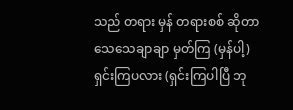သည် တရား မှန် တရားစစ် ဆိုတာ သေသေချာချာ မှတ်ကြ (မှန်ပါ့) ရှင်းကြပလား (ရှင်းကြပါပြီ ဘု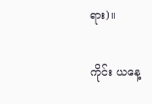ရား)။

ကိုင်း ယနေ့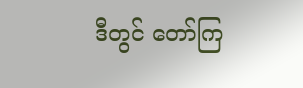ဒီတွင် တော်ကြ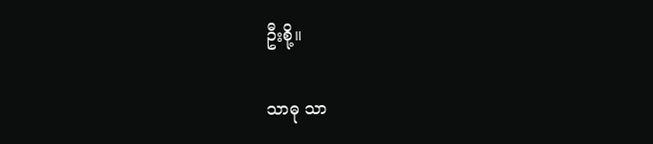ဦးစို့။

သာဓု သာ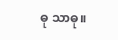ဓု သာဓု။